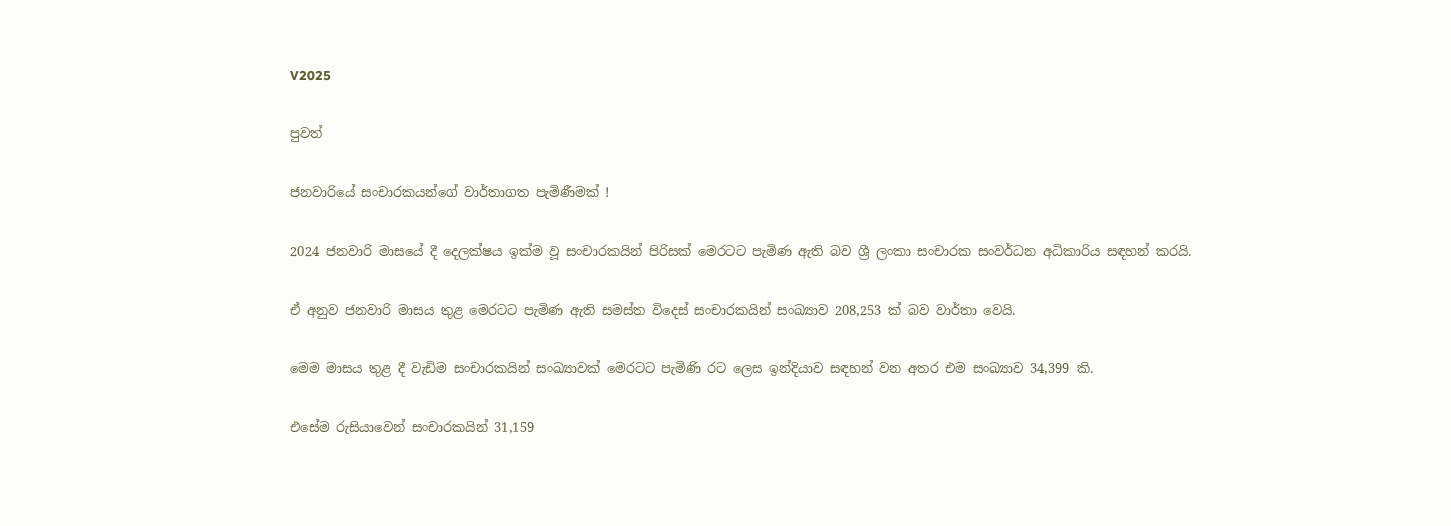V2025

පුවත්

ජනවාරියේ සංචාරකයන්ගේ වාර්තාගත පැමිණීමක් !

2024 ජනවාරි මාසයේ දී දෙලක්ෂය ඉක්ම වූ සංචාරකයින් පිරිසක් මෙරටට පැමිණ ඇති බව ශ්‍රී ලංකා සංචාරක සංවර්ධන අධිකාරිය සඳහන් කරයි.

ඒ අනුව ජනවාරි මාසය තුළ මෙරටට පැමිණ ඇති සමස්ත විදෙස් සංචාරකයින් සංඛ්‍යාව 208,253 ක් බව වාර්තා වෙයි.

මෙම මාසය තුළ දී වැඩිම සංචාරකයින් සංඛ්‍යාවක් මෙරටට පැමිණි රට ලෙස ඉන්දියාව සඳහන් වන අතර එම සංඛ්‍යාව 34,399 කි.

එසේම රුසියාවෙන් සංචාරකයින් 31,159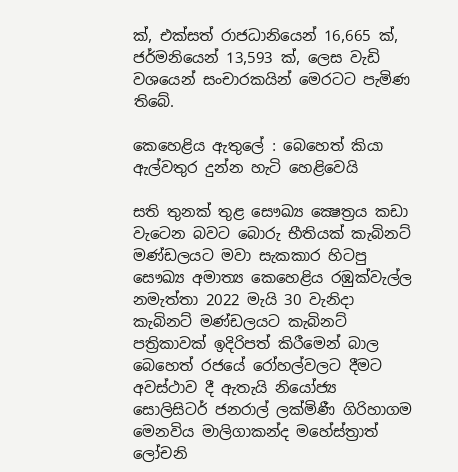ක්, එක්සත් රාජධානියෙන් 16,665 ක්, ජර්මනියෙන් 13,593 ක්, ලෙස වැඩි වශයෙන් සංචාරකයින් මෙරටට පැමිණ තිබේ.

කෙහෙළිය ඇතුලේ : බෙහෙත් කියා ඇල්වතුර දුන්න හැටි හෙළිවෙයි

සති තුනක් තුළ සෞඛ්‍ය ක්‍ෂෙත්‍රය කඩා වැටෙන බවට බොරු භීතියක් කැබිනට් මණ්ඩලයට මවා සැකකාර හිටපු සෞඛ්‍ය අමාත්‍ය කෙහෙළිය රඹුක්වැල්ල නමැත්තා 2022 මැයි 30 වැනිදා කැබිනට් මණ්ඩලයට කැබිනට් පත්‍රිකාවක් ඉදිරිපත් කිරීමෙන් බාල බෙහෙත් රජයේ රෝහල්වලට දීමට අවස්ථාව දී ඇතැයි නියෝජ්‍ය සොලිසිටර් ජනරාල් ලක්මිණී ගිරිහාගම මෙනවිය මාලිගාකන්ද මහේස්ත්‍රාත් ලෝචනි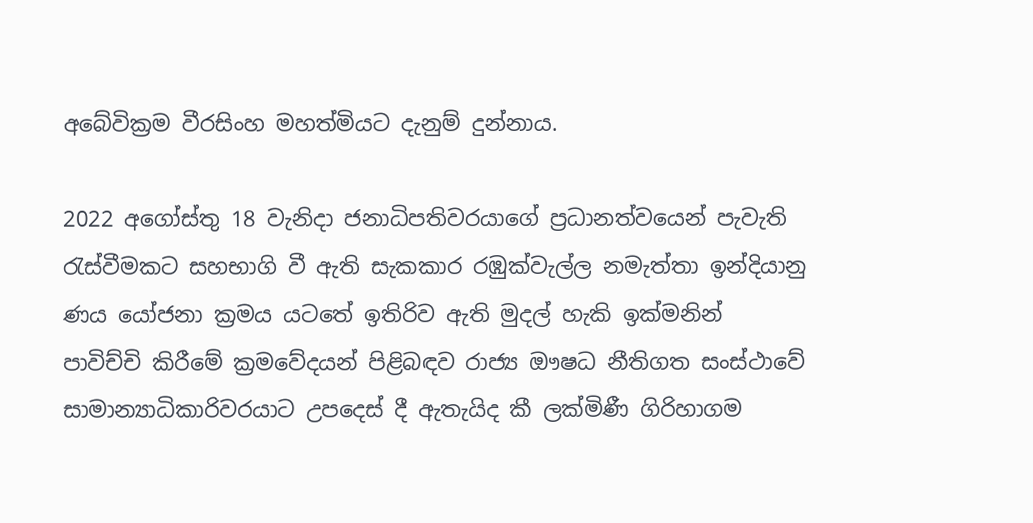අබේවික්‍රම වීරසිංහ මහත්මියට දැනුම් දුන්නාය.

2022 අගෝස්තු 18 වැනිදා ජනාධිපතිවරයාගේ ප්‍රධානත්වයෙන් පැවැති රැස්වීමකට සහභාගි වී ඇති සැකකාර රඹුක්වැල්ල නමැත්තා ඉන්දියානු ණය යෝජනා ක්‍රමය යටතේ ඉතිරිව ඇති මුදල් හැකි ඉක්මනින් පාවිච්චි කිරීමේ ක්‍රමවේදයන් පිළිබඳව රාජ්‍ය ඖෂධ නීතිගත සංස්ථාවේ සාමාන්‍යාධිකාරිවරයාට උපදෙස් දී ඇතැයිද කී ලක්මිණී ගිරිහාගම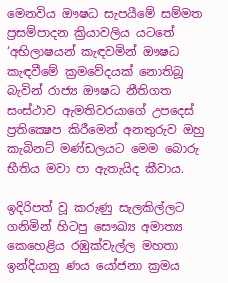මෙනවිය ඖෂධ සැපයීමේ සම්මත ප්‍රසම්පාදන ක්‍රියාවලිය යටතේ ‘අභිලාෂයන් කැඳවමින් ඖෂධ කැඳවීමේ ක්‍රමවේදයක් නොතිබූ බැවින් රාජ්‍ය ඖෂධ නීතිගත සංස්ථාව ඇමතිවරයාගේ උපදෙස් ප්‍රතික්‍ෂෙප කිරීමෙන් අනතුරුව ඔහු කැබිනට් මණ්ඩලයට මෙම බොරු භීතිය මවා පා ඇතැයිද කීවාය.

ඉදිරිපත් වූ කරුණු සැලකිල්ලට ගනිමින් හිටපු සෞඛ්‍ය අමාත්‍ය කෙහෙළිය රඹුක්වැල්ල මහතා ඉන්දියානු ණය යෝජනා ක්‍රමය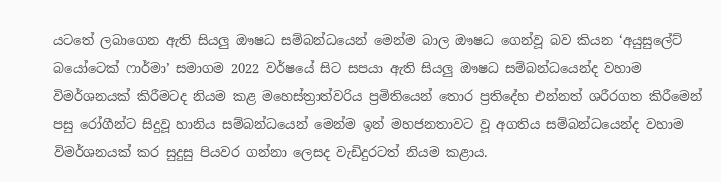යටතේ ලබාගෙන ඇති සියලු ඖෂධ සම්බන්ධයෙන් මෙන්ම බාල ඖෂධ ගෙන්වූ බව කියන ‘අයුසුලේට් බයෝටෙක් ෆාර්මා’ සමාගම 2022 වර්ෂයේ සිට සපයා ඇති සියලු ඖෂධ සම්බන්ධයෙන්ද වහාම විමර්ශනයක් කිරීමටද නියම කළ මහෙස්ත්‍රාත්වරිය ප්‍රමිතියෙන් තොර ප්‍රතිදේහ එන්නත් ශරීරගත කිරීමෙන් පසු රෝගීන්ට සිදුවූ හානිය සම්බන්ධයෙන් මෙන්ම ඉන් මහජනතාවට වූ අගතිය සම්බන්ධයෙන්ද වහාම විමර්ශනයක් කර සුදුසු පියවර ගන්නා ලෙසද වැඩිදුරටත් නියම කළාය.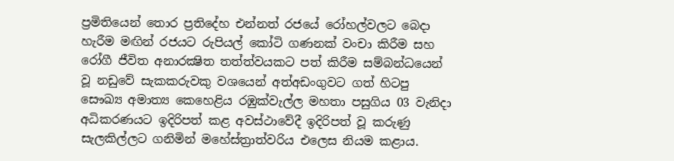ප්‍රමිතියෙන් තොර ප්‍රතිදේහ එන්නත් රජයේ රෝහල්වලට බෙදා හැරීම මඟින් රජයට රුපියල් කෝටි ගණනක් වංචා කිරීම සහ රෝගී ජීවිත අනාරක්‍ෂිත තත්ත්වයකට පත් කිරීම සම්බන්ධයෙන් වූ නඩුවේ සැකකරුවකු වශයෙන් අත්අඩංගුවට ගත් හිටපු සෞඛ්‍ය අමාත්‍ය කෙහෙළිය රඹුක්වැල්ල මහතා පසුගිය 03 වැනිදා අධිකරණයට ඉදිරිපත් කළ අවස්ථාවේදී ඉදිරිපත් වූ කරුණු සැලකිල්ලට ගනිමින් මහේස්ත්‍රාත්වරිය එලෙස නියම කළාය.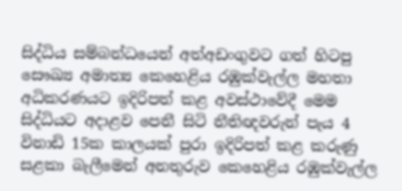සිද්ධිය සම්බන්ධයෙන් අත්අඩංගුවට ගත් හිටපු සෞඛ්‍ය අමාත්‍ය කෙහෙළිය රඹුක්වැල්ල මහතා අධිකරණයට ඉදිරිපත් කළ අවස්ථාවේදී මෙම සිද්ධියට අදාළව පෙනී සිටි නීතිඥවරුන් පැය 4 විනාඩි 15ක කාලයක් පුරා ඉදිරිපත් කළ කරුණු සළකා බැලීමෙන් අනතුරුව කෙහෙළිය රඹුක්වැල්ල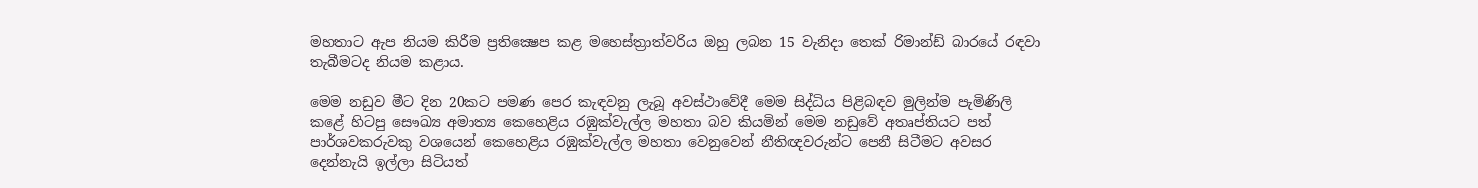මහතාට ඇප නියම කිරීම ප්‍රතික්‍ෂෙප කළ මහෙස්ත්‍රාත්වරිය ඔහු ලබන 15 වැනිදා තෙක් රිමාන්ඩ් බාරයේ රඳවා තැබීමටද නියම කළාය.

මෙම නඩුව මීට දින 20කට පමණ පෙර කැඳවනු ලැබූ අවස්ථාවේදී මෙම සිද්ධිය පිළිබඳව මුලින්ම පැමිණිලි කළේ හිටපු සෞඛ්‍ය අමාත්‍ය කෙහෙළිය රඹුක්වැල්ල මහතා බව කියමින් මෙම නඩුවේ අතෘප්තියට පත් පාර්ශවකරුවකු වශයෙන් කෙහෙළිය රඹුක්වැල්ල මහතා වෙනුවෙන් නීතිඥවරුන්ට පෙනී සිටීමට අවසර දෙන්නැයි ඉල්ලා සිටියත්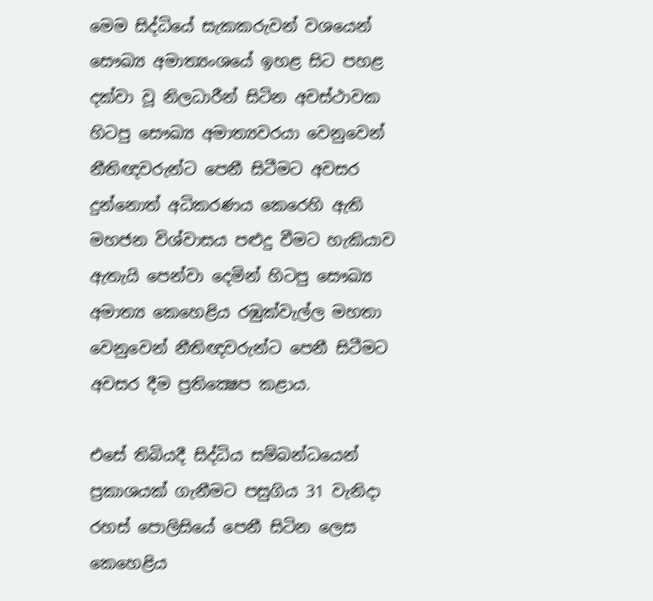මෙම සිද්ධියේ සැකකරුවන් වශයෙන් සෞඛ්‍ය අමාත්‍යංශයේ ඉහළ සිට පහළ දක්වා වූ නිලධාරීන් සිටින අවස්ථාවක හිටපු සෞඛ්‍ය අමාත්‍යවරයා වෙනුවෙන් නීතිඥවරුන්ට පෙනී සිටීමට අවසර දුන්නොත් අධිකරණය කෙරෙහි ඇති මහජන විශ්වාසය පළුදු වීමට හැකියාව ඇතැයි පෙන්වා දෙමින් හිටපු සෞඛ්‍ය අමාත්‍ය කෙහෙළිය රඹුක්වැල්ල මහතා වෙනුවෙන් නීතිඥවරුන්ට පෙනී සිටීමට අවසර දීම ප්‍රතික්‍ෂෙප කළාය.

එසේ තිබියදී සිද්ධිය සම්බන්ධයෙන් ප්‍රකාශයක් ගැනීමට පසුගිය 31 වැනිදා රහස් පොලිසියේ පෙනී සිටින ලෙස කෙහෙළිය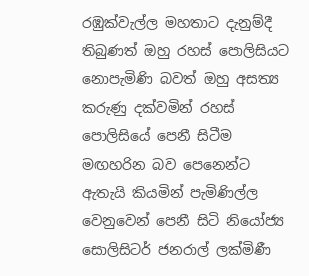රඹුක්වැල්ල මහතාට දැනුම්දී තිබුණත් ඔහු රහස් පොලිසියට නොපැමිණි බවත් ඔහු අසත්‍ය කරුණු දක්වමින් රහස් පොලිසියේ පෙනී සිටීම මඟහරින බව පෙනෙන්ට ඇතැයි කියමින් පැමිණිල්ල වෙනුවෙන් පෙනී සිටි නියෝජ්‍ය සොලිසිටර් ජනරාල් ලක්මිණී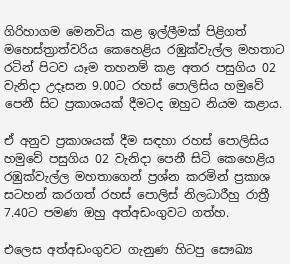ගිරිහාගම මෙනවිය කළ ඉල්ලීමක් පිළිගත් මහෙස්ත්‍රාත්වරිය කෙහෙළිය රඹුක්වැල්ල මහතාට රටින් පිටව යෑම තහනම් කළ අතර පසුගිය 02 වැනිදා උදෑසන 9.00ට රහස් පොලිසිය හමුවේ පෙනී සිට ප්‍රකාශයක් දීමටද ඔහුට නියම කළාය.

ඒ අනුව ප්‍රකාශයක් දීම සඳහා රහස් පොලිසිය හමුවේ පසුගිය 02 වැනිදා පෙනී සිටි කෙහෙළිය රඹුක්වැල්ල මහතාගෙන් ප්‍රශ්න කරමින් ප්‍රකාශ සටහන් කරගත් රහස් පොලිස් නිලධාරීහු රාත්‍රී 7.40ට පමණ ඔහු අත්අඩංගුවට ගත්හ.

එලෙස අත්අඩංගුවට ගැනුණ හිටපු සෞඛ්‍ය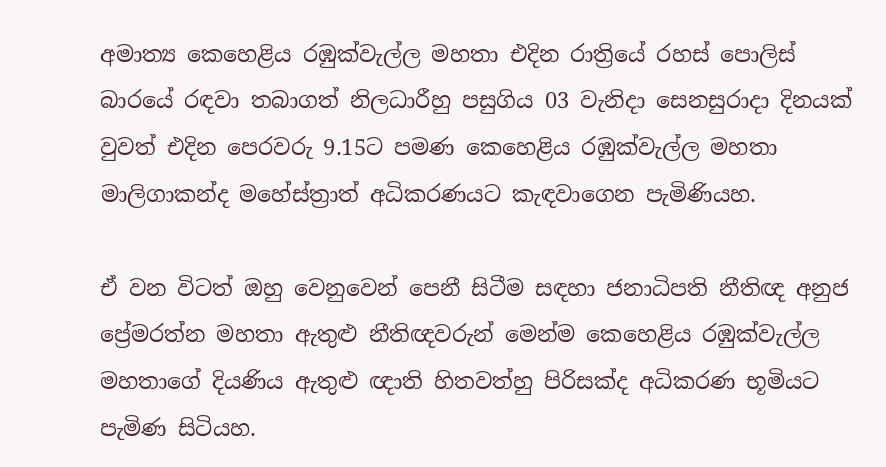අමාත්‍ය කෙහෙළිය රඹුක්වැල්ල මහතා එදින රාත්‍රියේ රහස් පොලිස් බාරයේ රඳවා තබාගත් නිලධාරීහු පසුගිය 03 වැනිදා සෙනසුරාදා දිනයක් වුවත් එදින පෙරවරු 9.15ට පමණ කෙහෙළිය රඹුක්වැල්ල මහතා මාලිගාකන්ද මහේස්ත්‍රාත් අධිකරණයට කැඳවාගෙන පැමිණියහ.

ඒ වන විටත් ඔහු වෙනුවෙන් පෙනී සිටීම සඳහා ජනාධිපති නීතිඥ අනුජ ප්‍රේමරත්න මහතා ඇතුළු නීතිඥවරුන් මෙන්ම කෙහෙළිය රඹුක්වැල්ල මහතාගේ දියණිය ඇතුළු ඥාති හිතවත්හු පිරිසක්ද අධිකරණ භූමියට පැමිණ සිටියහ.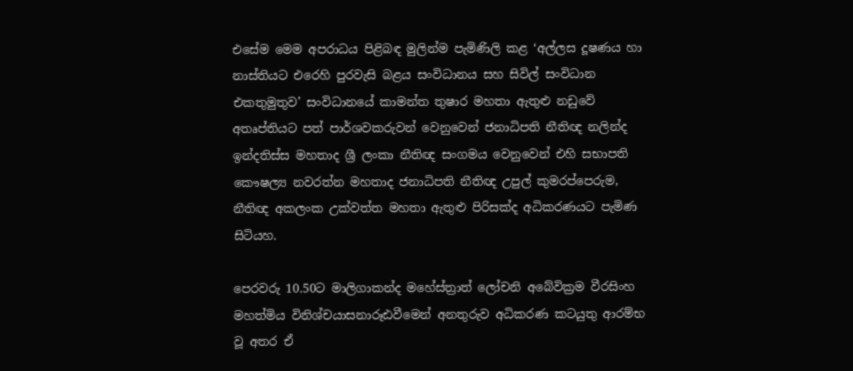එසේම මෙම අපරාධය පිළිබඳ මුලින්ම පැමිණිලි කළ ‘අල්ලස දූෂණය හා නාස්තියට එරෙහි පුරවැසි බළය සංවිධානය සහ සිවිල් සංවිධාන එකතුමුතුව’ සංවිධානයේ කාමන්ත තුෂාර මහතා ඇතුළු නඩුවේ අතෘප්තියට පත් පාර්ශවකරුවන් වෙනුවෙන් ජනාධිපති නීතිඥ නලින්ද ඉන්දතිස්ස මහතාද ශ්‍රී ලංකා නීතිඥ සංගමය වෙනුවෙන් එහි සභාපති කෞෂල්‍ය නවරත්න මහතාද ජනාධිපති නීතිඥ උපුල් කුමරප්පෙරුම, නීතිඥ අකලංක උක්වත්ත මහතා ඇතුළු පිරිසක්ද අධිකරණයට පැමිණ සිටියහ.

පෙරවරු 10.50ට මාලිගාකන්ද මහේස්ත්‍රාත් ලෝචනි අබේවික්‍රම වීරසිංහ මහත්මිය විනිශ්චයාසනාරූඪවීමෙන් අනතුරුව අධිකරණ කටයුතු ආරම්භ වූ අතර ඒ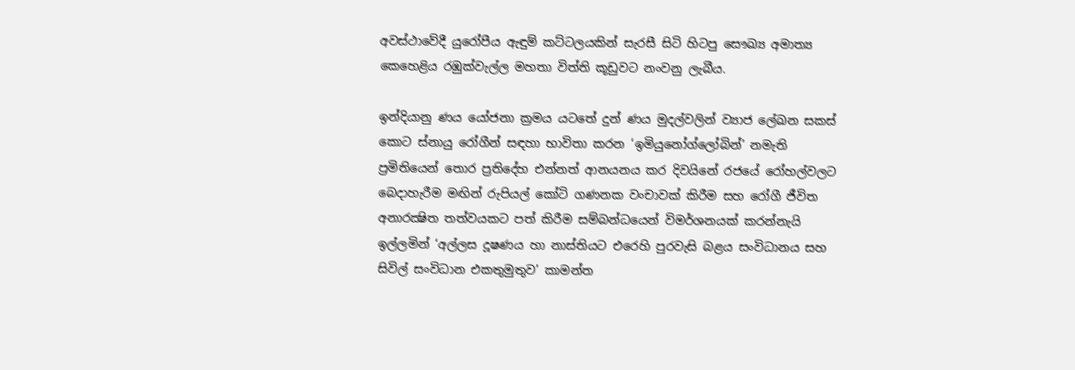අවස්ථාවේදී යුරෝපීය ඇඳුම් කට්ටලයකින් සැරසී සිටි හිටපු සෞඛ්‍ය අමාත්‍ය කෙහෙළිය රඹුක්වැල්ල මහතා විත්ති කූඩුවට නංවනු ලැබීය.

ඉන්දියානු ණය යෝජනා ක්‍රමය යටතේ දුන් ණය මුදල්වලින් ව්‍යාජ ලේඛන සකස් කොට ස්නායු රෝගීන් සඳහා භාවිතා කරන ‘ඉමියුනෝග්ලෝබින්’ නමැති ප්‍රමිතියෙන් තොර ප්‍රතිදේහ එන්නත් ආනයනය කර දිවයිනේ රජයේ රෝහල්වලට බෙදාහැරීම මඟින් රුපියල් කෝටි ගණනක වංචාවක් කිරීම සහ රෝගී ජීවිත අනාරක්‍ෂිත තත්වයකට පත් කිරීම සම්බන්ධයෙන් විමර්ශනයක් කරන්නැයි ඉල්ලමින් ‘අල්ලස දූෂණය හා නාස්තියට එරෙහි පුරවැසි බළය සංවිධානය සහ සිවිල් සංවිධාන එකතුමුතුව’ කාමන්ත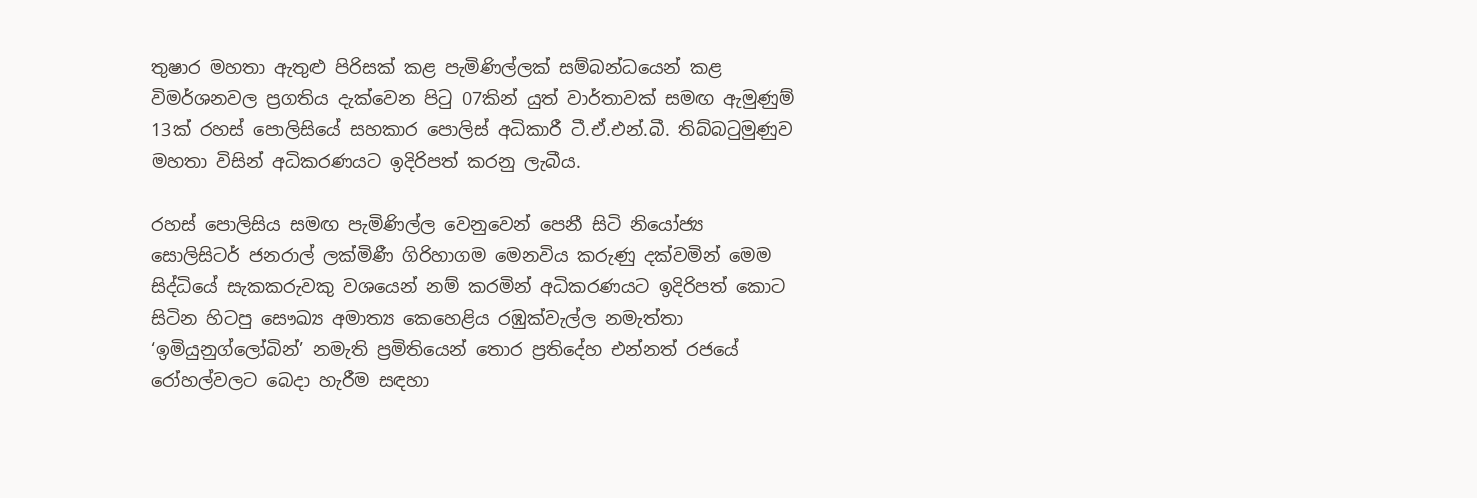තුෂාර මහතා ඇතුළු පිරිසක් කළ පැමිණිල්ලක් සම්බන්ධයෙන් කළ විමර්ශනවල ප්‍රගතිය දැක්වෙන පිටු 07කින් යුත් වාර්තාවක් සමඟ ඇමුණුම් 13ක් රහස් පොලිසියේ සහකාර පොලිස් අධිකාරී ටී.ඒ.එන්.බී. තිබ්බටුමුණුව මහතා විසින් අධිකරණයට ඉදිරිපත් කරනු ලැබීය.

රහස් පොලිසිය සමඟ පැමිණිල්ල වෙනුවෙන් පෙනී සිටි නියෝජ්‍ය සොලිසිටර් ජනරාල් ලක්මිණී ගිරිහාගම මෙනවිය කරුණු දක්වමින් මෙම සිද්ධියේ සැකකරුවකු වශයෙන් නම් කරමින් අධිකරණයට ඉදිරිපත් කොට සිටින හිටපු සෞඛ්‍ය අමාත්‍ය කෙහෙළිය රඹුක්වැල්ල නමැත්තා ‘ඉමියුනුග්ලෝබින්’ නමැති ප්‍රමිතියෙන් තොර ප්‍රතිදේහ එන්නත් රජයේ රෝහල්වලට බෙදා හැරීම සඳහා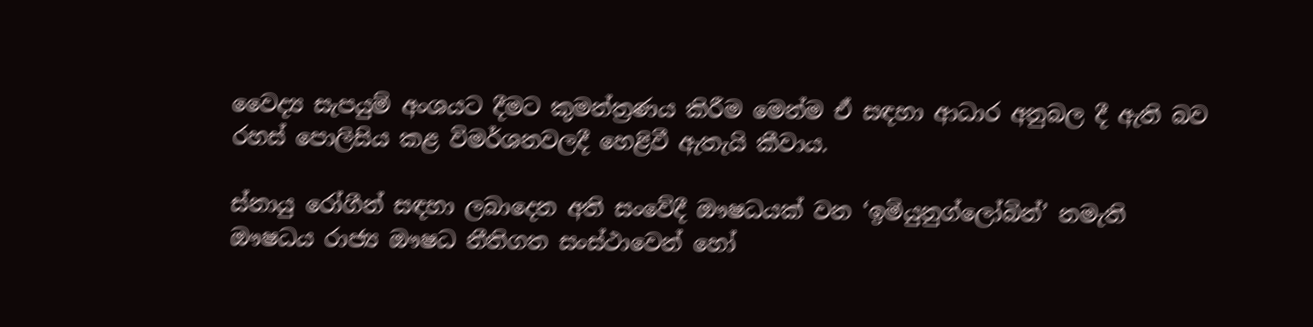වෛද්‍ය සැපයුම් අංශයට දීමට කුමන්ත්‍රණය කිරීම මෙන්ම ඒ සඳහා ආධාර අනුබල දී ඇති බව රහස් පොලිසිය කළ විමර්ශනවලදී හෙළිවී ඇතැයි කීවාය.

ස්නායු රෝගීන් සඳහා ලබාදෙන අති සංවේදී ඖෂධයක් වන ‘ඉමියුනුග්ලෝබින්’ නමැති ඖෂධය රාජ්‍ය ඖෂධ නීතිගත සංස්ථාවෙන් හෝ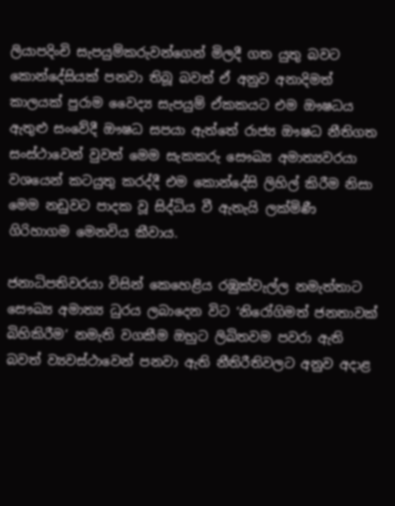ලියාපදිංචි සැපයුම්කරුවන්ගෙන් මිලදී ගත යුතු බවට කොන්දේසියක් පනවා තිබූ බවත් ඒ අනුව අනාදිමත් කාලයක් පුරාම වෛද්‍ය සැපයුම් ඒකකයට එම ඖෂධය ඇතුළු සංවේදී ඖෂධ සපයා ඇත්තේ රාජ්‍ය ඖෂධ නීතිගත සංස්ථාවෙන් වුවත් මෙම සැකකරු සෞඛ්‍ය අමාත්‍යවරයා වශයෙන් කටයුතු කරද්දී එම කොන්දේසි ලිහිල් කිරීම නිසා මෙම නඩුවට පාදක වූ සිද්ධිය වී ඇතැයි ලක්මිණී ගිරිහාගම මෙනවිය කීවාය.

ජනාධිපතිවරයා විසින් කෙහෙළිය රඹුක්වැල්ල නමැත්තාට සෞඛ්‍ය අමාත්‍ය ධුරය ලබාදෙන විට ‘නිරෝගිමත් ජනතාවක් බිහිකිරීම’ නමැති වගකීම ඔහුට ලිඛිතවම පවරා ඇති බවත් ව්‍යවස්ථාවෙන් පනවා ඇති නීතිරීතිවලට අනුව අදාළ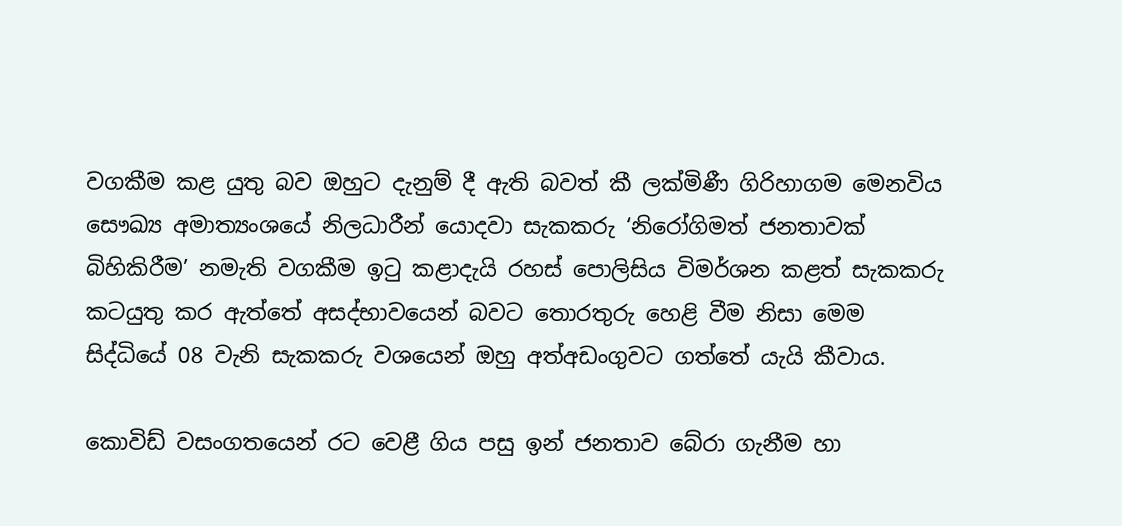වගකීම කළ යුතු බව ඔහුට දැනුම් දී ඇති බවත් කී ලක්මිණී ගිරිහාගම මෙනවිය සෞඛ්‍ය අමාත්‍යංශයේ නිලධාරීන් යොදවා සැකකරු ‘නිරෝගිමත් ජනතාවක් බිහිකිරීම’ නමැති වගකීම ඉටු කළාදැයි රහස් පොලිසිය විමර්ශන කළත් සැකකරු කටයුතු කර ඇත්තේ අසද්භාවයෙන් බවට තොරතුරු හෙළි වීම නිසා මෙම සිද්ධියේ 08 වැනි සැකකරු වශයෙන් ඔහු අත්අඩංගුවට ගත්තේ යැයි කීවාය.

කොවිඩ් වසංගතයෙන් රට වෙළී ගිය පසු ඉන් ජනතාව බේරා ගැනීම හා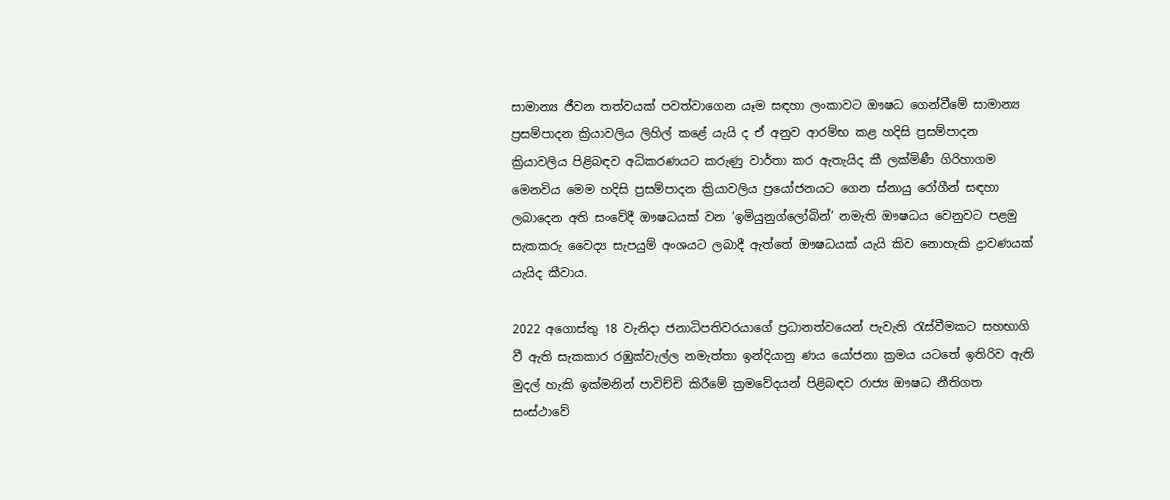සාමාන්‍ය ජීවන තත්වයක් පවත්වාගෙන යෑම සඳහා ලංකාවට ඖෂධ ගෙන්වීමේ සාමාන්‍ය ප්‍රසම්පාදන ක්‍රියාවලිය ලිහිල් කළේ යැයි ද ඒ අනුව ආරම්භ කළ හදිසි ප්‍රසම්පාදන ක්‍රියාවලිය පිළිබඳව අධිකරණයට කරුණු වාර්තා කර ඇතැයිද කී ලක්මිණී ගිරිහාගම මෙනවිය මෙම හදිසි ප්‍රසම්පාදන ක්‍රියාවලිය ප්‍රයෝජනයට ගෙන ස්නායු රෝගීන් සඳහා ලබාදෙන අති සංවේදී ඖෂධයක් වන ‘ඉමියුනුග්ලෝබින්’ නමැති ඖෂධය වෙනුවට පළමු සැකකරු වෛද්‍ය සැපයුම් අංශයට ලබාදී ඇත්තේ ඖෂධයක් යැයි කිව නොහැකි ද්‍රාවණයක් යැයිද කීවාය.

2022 අගොස්තු 18 වැනිදා ජනාධිපතිවරයාගේ ප්‍රධානත්වයෙන් පැවැති රැස්වීමකට සහභාගි වී ඇති සැකකාර රඹුක්වැල්ල නමැත්තා ඉන්දියානු ණය යෝජනා ක්‍රමය යටතේ ඉතිරිව ඇති මුදල් හැකි ඉක්මනින් පාවිච්චි කිරීමේ ක්‍රමවේදයන් පිළිබඳව රාජ්‍ය ඖෂධ නීතිගත සංස්ථාවේ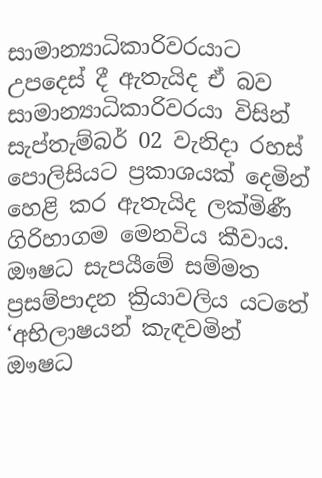සාමාන්‍යාධිකාරිවරයාට උපදෙස් දී ඇතැයිද ඒ බව සාමාන්‍යාධිකාරිවරයා විසින් සැප්තැම්බර් 02 වැනිදා රහස් පොලිසියට ප්‍රකාශයක් දෙමින් හෙළි කර ඇතැයිද ලක්මිණී ගිරිහාගම මෙනවිය කීවාය. ඖෂධ සැපයීමේ සම්මත ප්‍රසම්පාදන ක්‍රියාවලිය යටතේ ‘අභිලාෂයන් කැඳවමින් ඖෂධ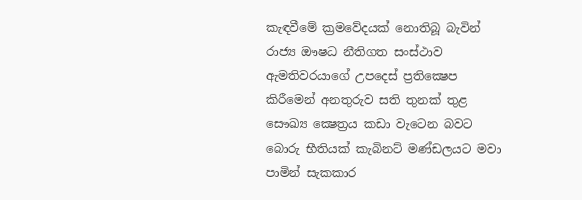කැඳවීමේ ක්‍රමවේදයක් නොතිබූ බැවින් රාජ්‍ය ඖෂධ නීතිගත සංස්ථාව ඇමතිවරයාගේ උපදෙස් ප්‍රතික්‍ෂෙප කිරීමෙන් අනතුරුව සති තුනක් තුළ සෞඛ්‍ය ක්‍ෂෙත්‍රය කඩා වැටෙන බවට බොරු භීතියක් කැබිනට් මණ්ඩලයට මවා පාමින් සැකකාර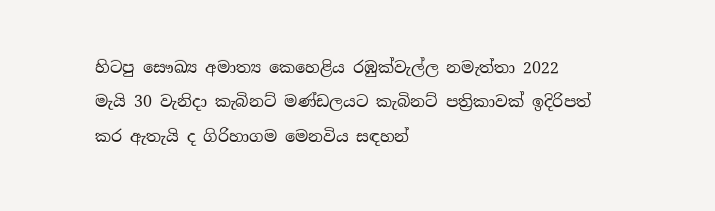හිටපු සෞඛ්‍ය අමාත්‍ය කෙහෙළිය රඹුක්වැල්ල නමැත්තා 2022 මැයි 30 වැනිදා කැබිනට් මණ්ඩලයට කැබිනට් පත්‍රිකාවක් ඉදිරිපත් කර ඇතැයි ද ගිරිහාගම මෙනවිය සඳහන්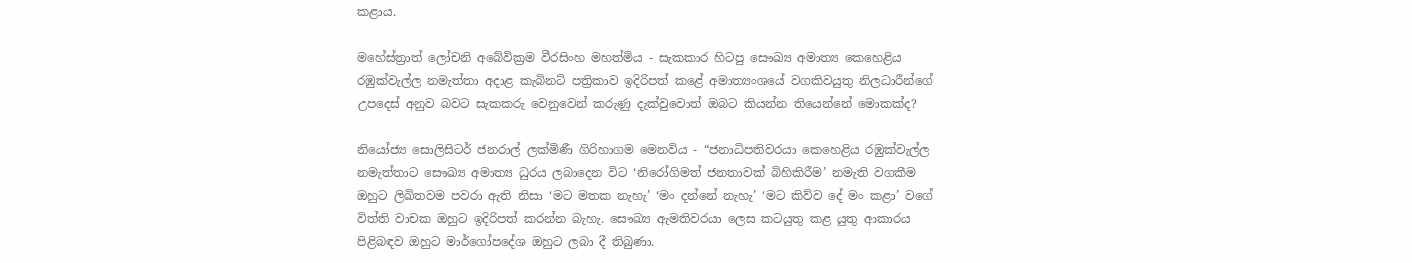කළාය.

මහේස්ත්‍රාත් ලෝචනි අබේවික්‍රම වීරසිංහ මහත්මිය - සැකකාර හිටපු සෞඛ්‍ය අමාත්‍ය කෙහෙළිය රඹුක්වැල්ල නමැත්තා අදාළ කැබිනට් පත්‍රිකාව ඉදිරිපත් කළේ අමාත්‍යංශයේ වගකිවයුතු නිලධාරීන්ගේ උපදෙස් අනුව බවට සැකකරු වෙනුවෙන් කරුණු දැක්වුවොත් ඔබට කියන්න තියෙන්නේ මොකක්ද?

නියෝජ්‍ය සොලිසිටර් ජනරාල් ලක්මිණී ගිරිහාගම මෙනවිය - “ජනාධිපතිවරයා කෙහෙළිය රඹුක්වැල්ල නමැත්තාට සෞඛ්‍ය අමාත්‍ය ධුරය ලබාදෙන විට ‘නිරෝගිමත් ජනතාවක් බිහිකිරීම’ නමැති වගකීම ඔහුට ලිඛිතවම පවරා ඇති නිසා ‘මට මතක නැහැ’ ‘මං දන්නේ නැහැ’ ‘මට කිව්ව දේ මං කළා’ වගේ විත්ති වාචක ඔහුට ඉදිරිපත් කරන්න බැහැ. සෞඛ්‍ය ඇමතිවරයා ලෙස කටයුතු කළ යුතු ආකාරය පිළිබඳව ඔහුට මාර්ගෝපදේශ ඔහුට ලබා දී තිබුණා.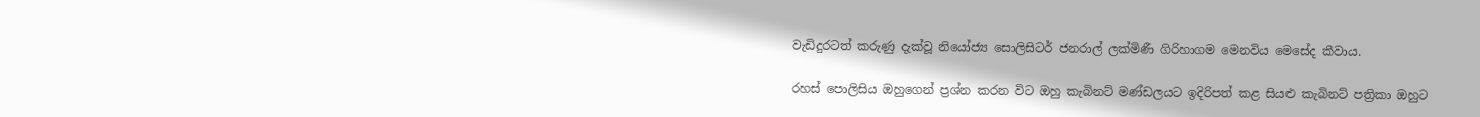වැඩිදුරටත් කරුණු දැක්වූ නියෝජ්‍ය සොලිසිටර් ජනරාල් ලක්මිණී ගිරිහාගම මෙනවිය මෙසේද කීවාය.

රහස් පොලිසිය ඔහුගෙන් ප්‍රශ්න කරන විට ඔහු කැබිනට් මණ්ඩලයට ඉදිරිපත් කළ සියළු කැබිනට් පත්‍රිකා ඔහුට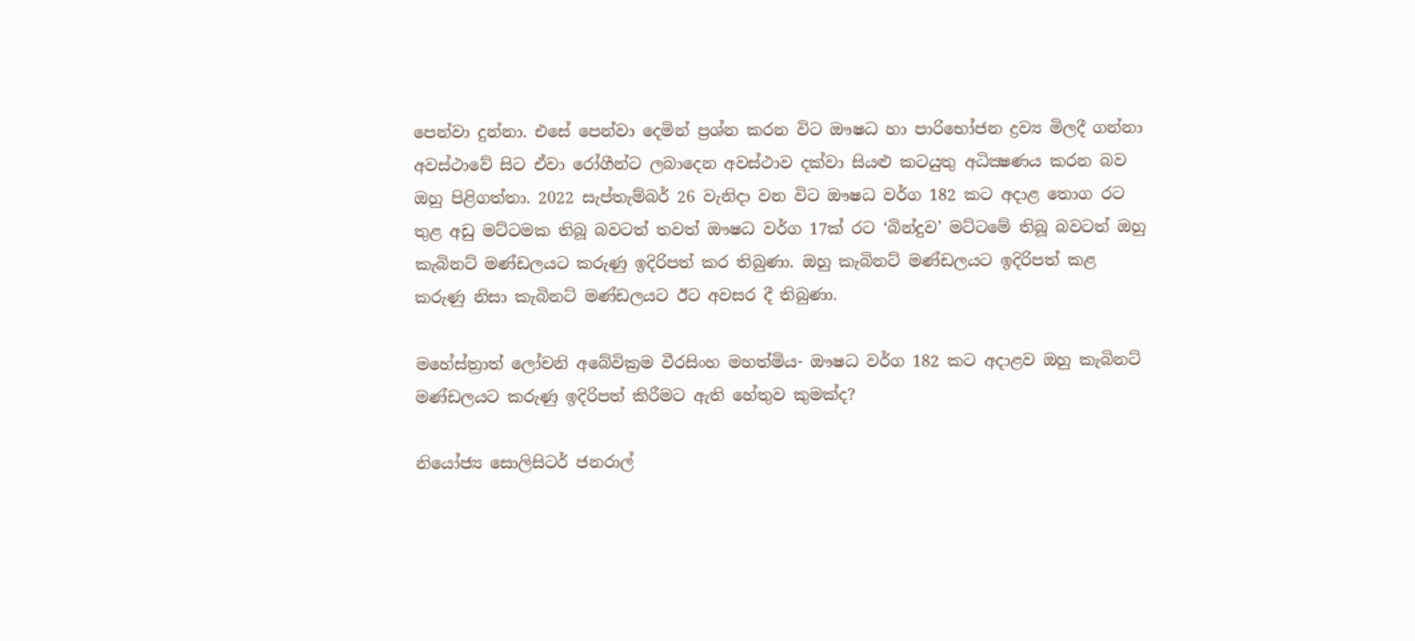පෙන්වා දුන්නා. එසේ පෙන්වා දෙමින් ප්‍රශ්න කරන විට ඖෂධ හා පාරිභෝජන ද්‍රව්‍ය මිලදී ගන්නා අවස්ථාවේ සිට ඒවා රෝගීන්ට ලබාදෙන අවස්ථාව දක්වා සියළු කටයුතු අධික්‍ෂණය කරන බව ඔහු පිළිගත්තා. 2022 සැප්තැම්බර් 26 වැනිදා වන විට ඖෂධ වර්ග 182 කට අදාළ තොග රට තුළ අඩු මට්ටමක තිබූ බවටත් තවත් ඖෂධ වර්ග 17ක් රට ‘බින්දුව’ මට්ටමේ තිබූ බවටත් ඔහු කැබිනට් මණ්ඩලයට කරුණු ඉදිරිපත් කර තිබුණා. ඔහු කැබිනට් මණ්ඩලයට ඉදිරිපත් කළ කරුණු නිසා කැබිනට් මණ්ඩලයට ඊට අවසර දී තිබුණා.

මහේස්ත්‍රාත් ලෝචනි අබේවික්‍රම වීරසිංහ මහත්මිය- ඖෂධ වර්ග 182 කට අදාළව ඔහු කැබිනට් මණ්ඩලයට කරුණු ඉදිරිපත් කිරීමට ඇති හේතුව කුමක්ද?

නියෝජ්‍ය සොලිසිටර් ජනරාල්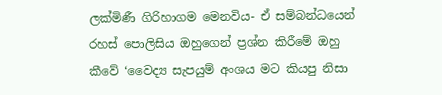ලක්මිණී ගිරිහාගම මෙනවිය- ඒ සම්බන්ධයෙන් රහස් පොලිසිය ඔහුගෙන් ප්‍රශ්න කිරීමේ ඔහු කීවේ ‘වෛද්‍ය සැපයුම් අංශය මට කියපු නිසා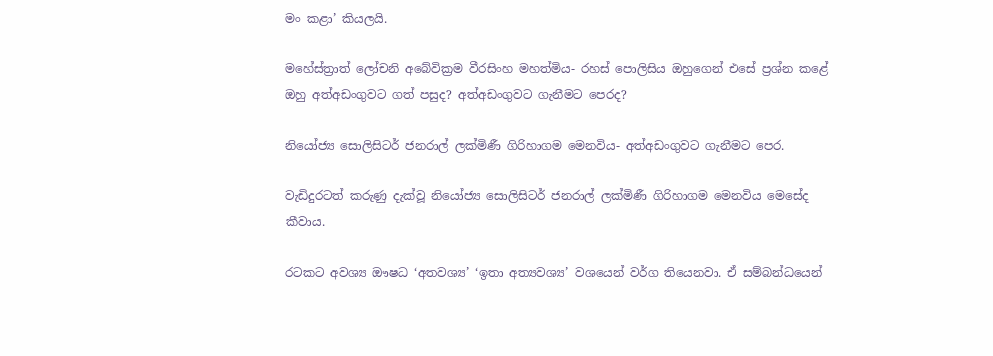මං කළා’ කියලයි.

මහේස්ත්‍රාත් ලෝචනි අබේවික්‍රම වීරසිංහ මහත්මිය- රහස් පොලිසිය ඔහුගෙන් එසේ ප්‍රශ්න කළේ ඔහු අත්අඩංගුවට ගත් පසුද? අත්අඩංගුවට ගැනීමට පෙරද?

නියෝජ්‍ය සොලිසිටර් ජනරාල් ලක්මිණී ගිරිහාගම මෙනවිය- අත්අඩංගුවට ගැනීමට පෙර.

වැඩිදුරටත් කරුණු දැක්වූ නියෝජ්‍ය සොලිසිටර් ජනරාල් ලක්මිණී ගිරිහාගම මෙනවිය මෙසේද කීවාය.

රටකට අවශ්‍ය ඖෂධ ‘අතවශ්‍ය’ ‘ඉතා අත්‍යවශ්‍ය’ වශයෙන් වර්ග තියෙනවා. ඒ සම්බන්ධයෙන්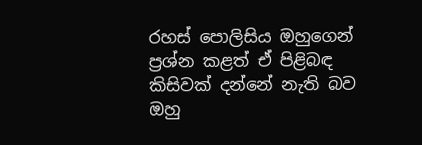රහස් පොලිසිය ඔහුගෙන් ප්‍රශ්න කළත් ඒ පිළිබඳ කිසිවක් දන්නේ නැති බව ඔහු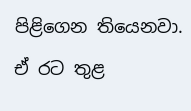පිළිගෙන තියෙනවා. ඒ රට තුළ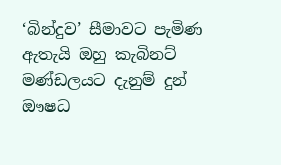‘බින්දුව’ සීමාවට පැමිණ ඇතැයි ඔහු කැබිනට් මණ්ඩලයට දැනුම් දුන් ඖෂධ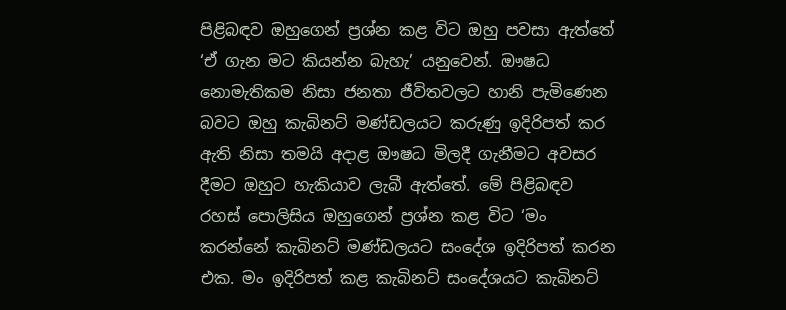පිළිබඳව ඔහුගෙන් ප්‍රශ්න කළ විට ඔහු පවසා ඇත්තේ ‘ඒ ගැන මට කියන්න බැහැ’ යනුවෙන්. ඖෂධ නොමැතිකම නිසා ජනතා ජීවිතවලට හානි පැමිණෙන බවට ඔහු කැබිනට් මණ්ඩලයට කරුණු ඉදිරිපත් කර ඇති නිසා තමයි අදාළ ඖෂධ මිලදී ගැනීමට අවසර දීමට ඔහුට හැකියාව ලැබී ඇත්තේ. මේ පිළිබඳව රහස් පොලිසිය ඔහුගෙන් ප්‍රශ්න කළ විට ‘මං කරන්නේ කැබිනට් මණ්ඩලයට සංදේශ ඉදිරිපත් කරන එක. මං ඉදිරිපත් කළ කැබිනට් සංදේශයට කැබිනට්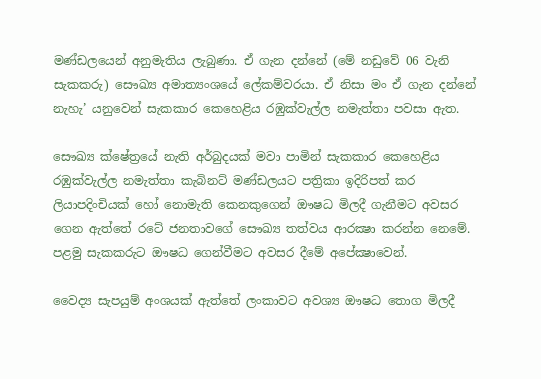මණ්ඩලයෙන් අනුමැතිය ලැබුණා. ඒ ගැන දන්නේ (මේ නඩුවේ 06 වැනි සැකකරු) සෞඛ්‍ය අමාත්‍යංශයේ ලේකම්වරයා. ඒ නිසා මං ඒ ගැන දන්නේ නැහැ’ යනුවෙන් සැකකාර කෙහෙළිය රඹුක්වැල්ල නමැත්තා පවසා ඇත.

සෞඛ්‍ය ක්ෂේත්‍රයේ නැති අර්බුදයක් මවා පාමින් සැකකාර කෙහෙළිය රඹුක්වැල්ල නමැත්තා කැබිනට් මණ්ඩලයට පත්‍රිකා ඉදිරිපත් කර ලියාපදිංචියක් හෝ නොමැති කෙනකුගෙන් ඖෂධ මිලදී ගැනීමට අවසර ගෙන ඇත්තේ රටේ ජනතාවගේ සෞඛ්‍ය තත්වය ආරක්‍ෂා කරන්න නෙමේ. පළමු සැකකරුට ඖෂධ ගෙන්වීමට අවසර දීමේ අපේක්‍ෂාවෙන්.

වෛද්‍ය සැපයුම් අංශයක් ඇත්තේ ලංකාවට අවශ්‍ය ඖෂධ තොග මිලදී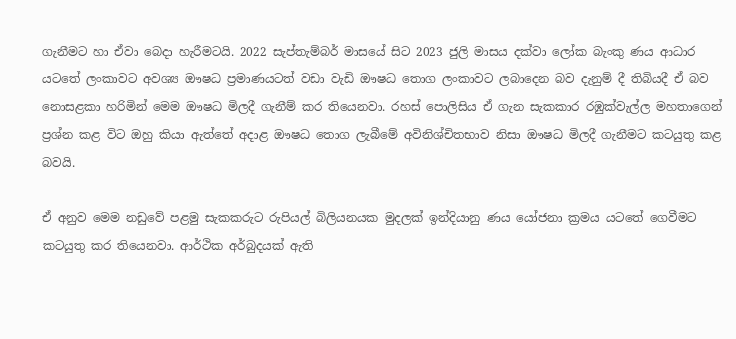ගැනීමට හා ඒවා බෙදා හැරීමටයි. 2022 සැප්තැම්බර් මාසයේ සිට 2023 ජුලි මාසය දක්වා ලෝක බැංකු ණය ආධාර යටතේ ලංකාවට අවශ්‍ය ඖෂධ ප්‍රමාණයටත් වඩා වැඩි ඖෂධ තොග ලංකාවට ලබාදෙන බව දැනුම් දී තිබියදී ඒ බව නොසළකා හරිමින් මෙම ඖෂධ මිලදී ගැනීම් කර තියෙනවා. රහස් පොලිසිය ඒ ගැන සැකකාර රඹුක්වැල්ල මහතාගෙන් ප්‍රශ්න කළ විට ඔහු කියා ඇත්තේ අදාළ ඖෂධ තොග ලැබීමේ අවිනිශ්චිතභාව නිසා ඖෂධ මිලදී ගැනීමට කටයුතු කළ බවයි.

ඒ අනුව මෙම නඩුවේ පළමු සැකකරුට රුපියල් බිලියනයක මුදලක් ඉන්දියානු ණය යෝජනා ක්‍රමය යටතේ ගෙවීමට කටයුතු කර තියෙනවා. ආර්ථික අර්බුදයක් ඇති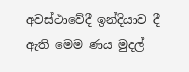අවස්ථාවේදී ඉන්දියාව දී ඇති මෙම ණය මුදල්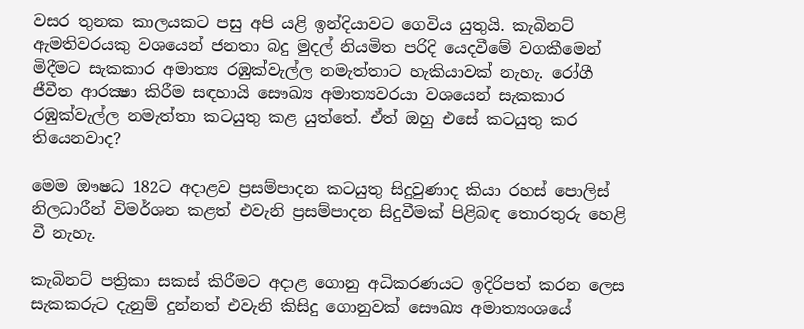වසර තුනක කාලයකට පසු අපි යළි ඉන්දියාවට ගෙවිය යුතුයි. කැබිනට් ඇමතිවරයකු වශයෙන් ජනතා බදු මුදල් නියමිත පරිදි යෙදවීමේ වගකීමෙන් මිදීමට සැකකාර අමාත්‍ය රඹුක්වැල්ල නමැත්තාට හැකියාවක් නැහැ. රෝගී ජීවීත ආරක්‍ෂා කිරීම සඳහායි සෞඛ්‍ය අමාත්‍යවරයා වශයෙන් සැකකාර රඹුක්වැල්ල නමැත්තා කටයුතු කළ යුත්තේ. ඒත් ඔහු එසේ කටයුතු කර තියෙනවාද?

මෙම ඖෂධ 182ට අදාළව ප්‍රසම්පාදන කටයුතු සිදුවුණාද කියා රහස් පොලිස් නිලධාරීන් විමර්ශන කළත් එවැනි ප්‍රසම්පාදන සිදුවීමක් පිළිබඳ තොරතුරු හෙළි වී නැහැ.

කැබිනට් පත්‍රිකා සකස් කිරීමට අදාළ ගොනු අධිකරණයට ඉදිරිපත් කරන ලෙස සැකකරුට දැනුම් දුන්නත් එවැනි කිසිදු ගොනුවක් සෞඛ්‍ය අමාත්‍යංශයේ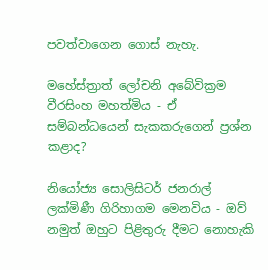පවත්වාගෙන ගොස් නැහැ.

මහේස්ත්‍රාත් ලෝචනි අබේවික්‍රම වීරසිංහ මහත්මිය - ඒ සම්බන්ධයෙන් සැකකරුගෙන් ප්‍රශ්න කළාද?

නියෝජ්‍ය සොලිසිටර් ජනරාල් ලක්මිණී ගිරිහාගම මෙනවිය - ඔව් නමුත් ඔහුට පිළිතුරු දීමට නොහැකි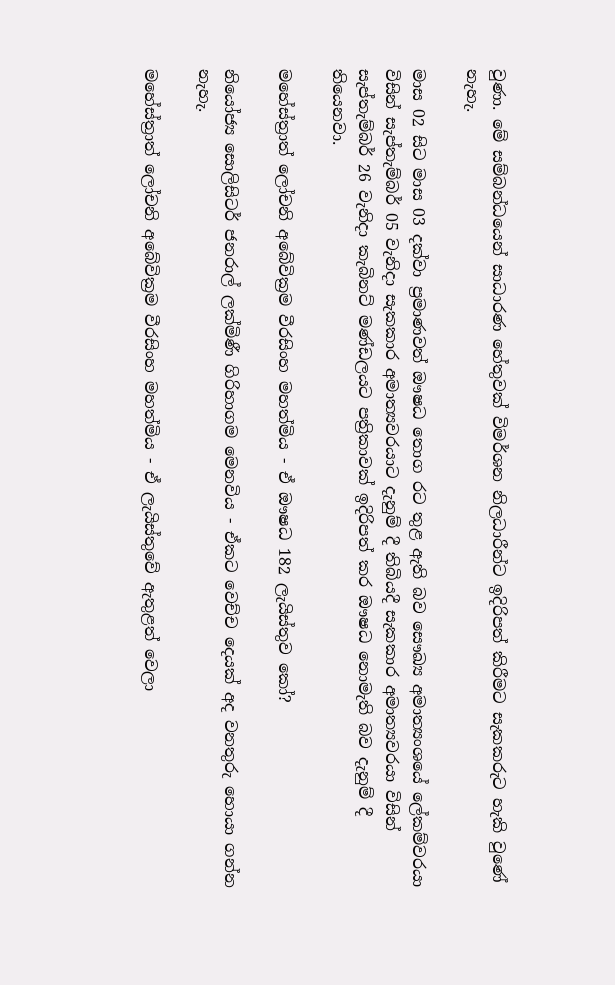වුණා. මේ සම්බන්ධයෙන් සාධාරණ හේතුවක් විමර්ශන නිලධාරීන්ට ඉදිරිපත් කිරීමට සැකකරුට හැකි වුණේ නැහැ.

මාස 02 සිට මාස 03 දක්වා ප්‍රමාණවත් ඖෂධ තොග රට තුළ ඇති බව සෞඛ්‍ය අමාත්‍යංශයේ ලේකම්වරයා විසින් සැප්තැම්බර් 05 වැනිදා සැකකාර අමාත්‍යවරයාට දැනුම් දී තිබියදී සැකකාර අමාත්‍යවරයා විසින් සැප්තැම්බර් 26 වැනිදා කැබිනට් මණ්ඩලයට පත්‍රිකාවක් ඉදිරිපත් කර ඖෂධ නොමැති බව දැනුම් දී තියෙනවා.

මහේස්ත්‍රාත් ලෝචනි අබේවික්‍රම වීරසිංහ මහත්මිය - ඒ ඖෂධ 182 ලැයිස්තුව කෝ?

නියෝජ්‍ය සොලිසිටර් ජනරාල් ලක්මිණී ගිරිහාගම මෙනවිය - ඒකට වෙච්ච දෙයක් අද වනතුරු හොයා ගන්න නැහැ.

මහේස්ත්‍රාත් ලෝචනි අබේවික්‍රම වීරසිංහ මහත්මිය - ඒ ලැයිස්තුවේ ඇතුළත් වෙලා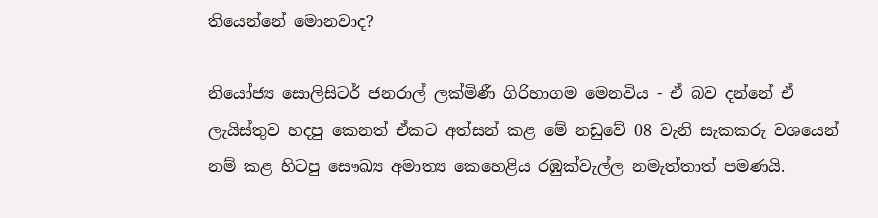තියෙන්නේ මොනවාද?

නියෝජ්‍ය සොලිසිටර් ජනරාල් ලක්මිණී ගිරිහාගම මෙනවිය - ඒ බව දන්නේ ඒ ලැයිස්තුව හදපු කෙනත් ඒකට අත්සන් කළ මේ නඩුවේ 08 වැනි සැකකරු වශයෙන් නම් කළ හිටපු සෞඛ්‍ය අමාත්‍ය කෙහෙළිය රඹුක්වැල්ල නමැත්තාත් පමණයි.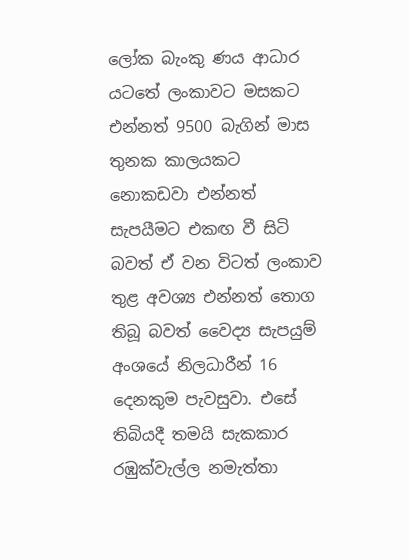ලෝක බැංකු ණය ආධාර යටතේ ලංකාවට මසකට එන්නත් 9500 බැගින් මාස තුනක කාලයකට නොකඩවා එන්නත් සැපයීමට එකඟ වී සිටි බවත් ඒ වන විටත් ලංකාව තුළ අවශ්‍ය එන්නත් තොග තිබූ බවත් වෛද්‍ය සැපයුම් අංශයේ නිලධාරීන් 16 දෙනකුම පැවසුවා. එසේ තිබියදී තමයි සැකකාර රඹුක්වැල්ල නමැත්තා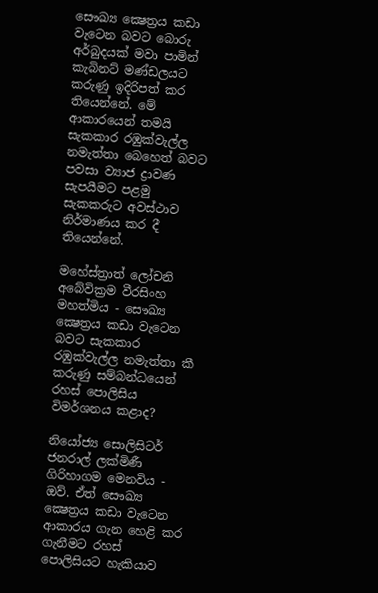සෞඛ්‍ය ක්‍ෂෙත්‍රය කඩා වැටෙන බවට බොරු අර්බුදයක් මවා පාමින් කැබිනට් මණ්ඩලයට කරුණු ඉදිරිපත් කර තියෙන්නේ. මේ ආකාරයෙන් තමයි සැකකාර රඹුක්වැල්ල නමැත්තා බෙහෙත් බවට පවසා ව්‍යාජ ද්‍රාවණ සැපයීමට පළමු සැකකරුට අවස්ථාව නිර්මාණය කර දී තියෙන්නේ.

මහේස්ත්‍රාත් ලෝචනි අබේවික්‍රම වීරසිංහ මහත්මිය - සෞඛ්‍ය ක්‍ෂෙත්‍රය කඩා වැටෙන බවට සැකකාර රඹුක්වැල්ල නමැත්තා කී කරුණු සම්බන්ධයෙන් රහස් පොලිසිය විමර්ශනය කළාද?

නියෝජ්‍ය සොලිසිටර් ජනරාල් ලක්මිණී ගිරිහාගම මෙනවිය - ඔව්. ඒත් සෞඛ්‍ය ක්‍ෂෙත්‍රය කඩා වැටෙන ආකාරය ගැන හෙළි කර ගැනීමට රහස් පොලිසියට හැකියාව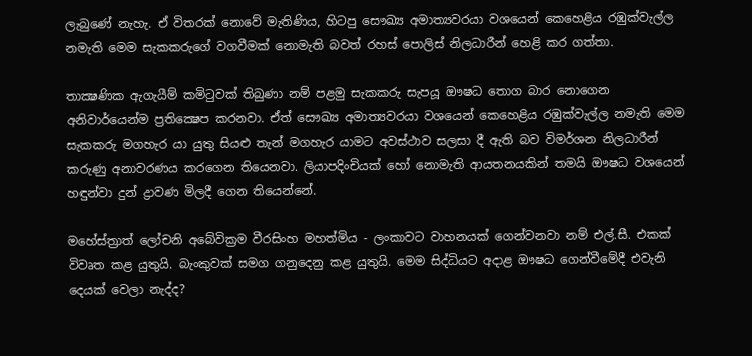ලැබුණේ නැහැ. ඒ විතරක් නොවේ මැතිණිය, හිටපු සෞඛ්‍ය අමාත්‍යවරයා වශයෙන් කෙහෙළිය රඹුක්වැල්ල නමැති මෙම සැකකරුගේ වගවීමක් නොමැති බවත් රහස් පොලිස් නිලධාරීන් හෙළි කර ගත්තා.

තාක්‍ෂණික ඇගැයීම් කමිටුවක් තිබුණා නම් පළමු සැකකරු සැපයූ ඖෂධ තොග බාර නොගෙන අනිවාර්යෙන්ම ප්‍රතික්‍ෂෙප කරනවා. ඒත් සෞඛ්‍ය අමාත්‍යවරයා වශයෙන් කෙහෙළිය රඹුක්වැල්ල නමැති මෙම සැකකරු මගහැර යා යුතු සියළු තැන් මගහැර යාමට අවස්ථාව සලසා දී ඇති බව විමර්ශන නිලධාරීන් කරුණු අනාවරණය කරගෙන තියෙනවා. ලියාපදිංචියක් හෝ නොමැති ආයතනයකින් තමයි ඖෂධ වශයෙන් හඳුන්වා දුන් ද්‍රාවණ මිලදී ගෙන තියෙන්නේ.

මහේස්ත්‍රාත් ලෝචනි අබේවික්‍රම වීරසිංහ මහත්මිය - ලංකාවට වාහනයක් ගෙන්වනවා නම් එල්.සී. එකක් විවෘත කළ යුතුයි. බැංකුවක් සමග ගනුදෙනු කළ යුතුයි. මෙම සිද්ධියට අදාළ ඖෂධ ගෙන්වීමේදී එවැනි දෙයක් වෙලා නැද්ද?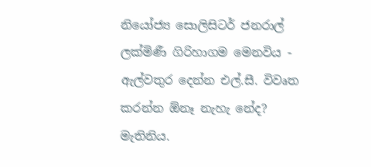නියෝජ්‍ය සොලිසිටර් ජනරාල් ලක්මිණී ගිරිහාගම මෙනවිය - ඇල්වතුර දෙන්න එල්.සී. විවෘත කරන්න ඕනෑ නැහැ නේද? මැතිනිය.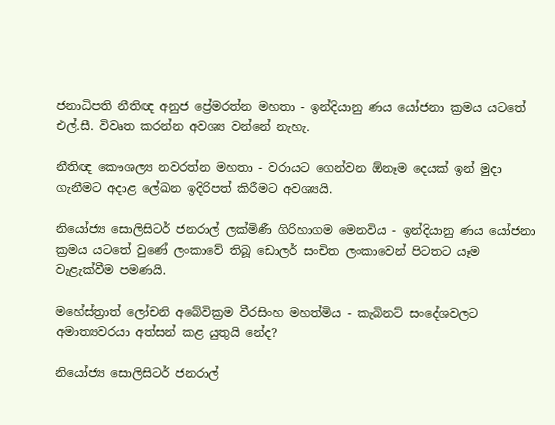ජනාධිපති නීතිඥ අනුජ ප්‍රේමරත්න මහතා - ඉන්දියානු ණය යෝජනා ක්‍රමය යටතේ එල්.සී. විවෘත කරන්න අවශ්‍ය වන්නේ නැහැ.

නීතිඥ කෞශල්‍ය නවරත්න මහතා - වරායට ගෙන්වන ඕනෑම දෙයක් ඉන් මුදා ගැනීමට අදාළ ලේඛන ඉදිරිපත් කිරීමට අවශ්‍යයි.

නියෝජ්‍ය සොලිසිටර් ජනරාල් ලක්මිණී ගිරිහාගම මෙනවිය - ඉන්දියානු ණය යෝජනා ක්‍රමය යටතේ වුණේ ලංකාවේ තිබූ ඩොලර් සංචිත ලංකාවෙන් පිටතට යෑම වැළැක්වීම පමණයි.

මහේස්ත්‍රාත් ලෝචනි අබේවික්‍රම වීරසිංහ මහත්මිය - කැබිනට් සංදේශවලට අමාත්‍යවරයා අත්සන් කළ යුතුයි නේද?

නියෝජ්‍ය සොලිසිටර් ජනරාල්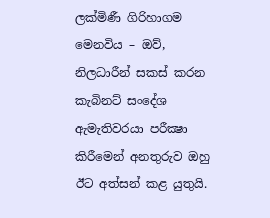ලක්මිණී ගිරිහාගම මෙනවිය – ඔව්, නිලධාරීන් සකස් කරන කැබිනට් සංදේශ ඇමැතිවරයා පරීක්‍ෂා කිරීමෙන් අනතුරුව ඔහු ඊට අත්සන් කළ යුතුයි.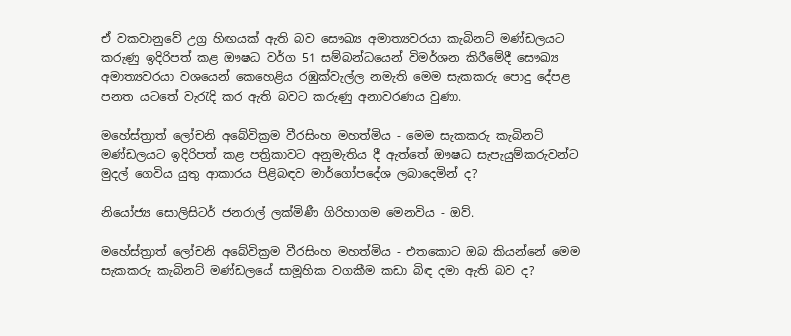ඒ වකවානුවේ උග්‍ර හිඟයක් ඇති බව සෞඛ්‍ය අමාත්‍යවරයා කැබිනට් මණ්ඩලයට කරුණු ඉදිරිපත් කළ ඖෂධ වර්ග 51 සම්බන්ධයෙන් විමර්ශන කිරීමේදී සෞඛ්‍ය අමාත්‍යවරයා වශයෙන් කෙහෙළිය රඹුක්වැල්ල නමැති මෙම සැකකරු පොදු දේපළ පනත යටතේ වැරැදි කර ඇති බවට කරුණු අනාවරණය වුණා.

මහේස්ත්‍රාත් ලෝචනි අබේවික්‍රම වීරසිංහ මහත්මිය - මෙම සැකකරු කැබිනට් මණ්ඩලයට ඉදිරිපත් කළ පත්‍රිකාවට අනුමැතිය දී ඇත්තේ ඖෂධ සැපැයුම්කරුවන්ට මුදල් ගෙවිය යුතු ආකාරය පිළිබඳව මාර්ගෝපදේශ ලබාදෙමින් ද?

නියෝජ්‍ය සොලිසිටර් ජනරාල් ලක්මිණී ගිරිහාගම මෙනවිය - ඔව්.

මහේස්ත්‍රාත් ලෝචනි අබේවික්‍රම වීරසිංහ මහත්මිය - එතකොට ඔබ කියන්නේ මෙම සැකකරු කැබිනට් මණ්ඩලයේ සාමූහික වගකීම කඩා බිඳ දමා ඇති බව ද?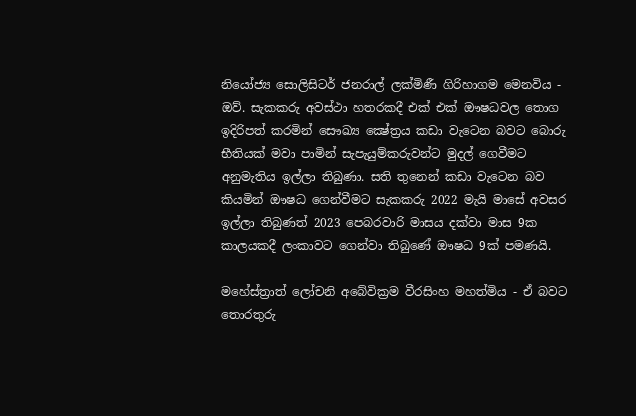නියෝජ්‍ය සොලිසිටර් ජනරාල් ලක්මිණී ගිරිහාගම මෙනවිය - ඔව්. සැකකරු අවස්ථා හතරකදී එක් එක් ඖෂධවල තොග ඉදිරිපත් කරමින් සෞඛ්‍ය ක්‍ෂේත්‍රය කඩා වැටෙන බවට බොරු භීතියක් මවා පාමින් සැපැයුම්කරුවන්ට මුදල් ගෙවීමට අනුමැතිය ඉල්ලා තිබුණා. සති තුනෙන් කඩා වැටෙන බව කියමින් ඖෂධ ගෙන්වීමට සැකකරු 2022 මැයි මාසේ අවසර ඉල්ලා තිබුණත් 2023 පෙබරවාරි මාසය දක්වා මාස 9ක කාලයකදී ලංකාවට ගෙන්වා තිබුණේ ඖෂධ 9ක් පමණයි.

මහේස්ත්‍රාත් ලෝචනි අබේවික්‍රම වීරසිංහ මහත්මිය - ඒ බවට තොරතුරු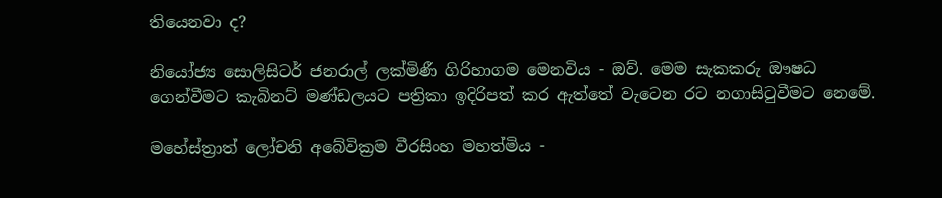තියෙනවා ද?

නියෝජ්‍ය සොලිසිටර් ජනරාල් ලක්මිණී ගිරිහාගම මෙනවිය - ඔව්. මෙම සැකකරු ඖෂධ ගෙන්වීමට කැබිනට් මණ්ඩලයට පත්‍රිකා ඉදිරිපත් කර ඇත්තේ වැටෙන රට නගාසිටුවීමට නෙමේ.

මහේස්ත්‍රාත් ලෝචනි අබේවික්‍රම වීරසිංහ මහත්මිය -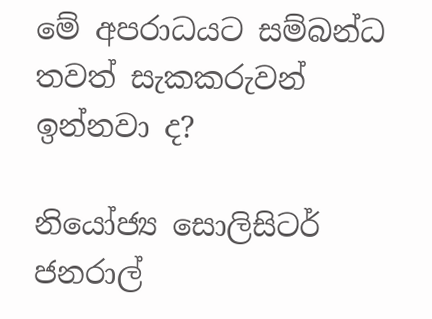මේ අපරාධයට සම්බන්ධ තවත් සැකකරුවන් ඉන්නවා ද?

නියෝජ්‍ය සොලිසිටර් ජනරාල්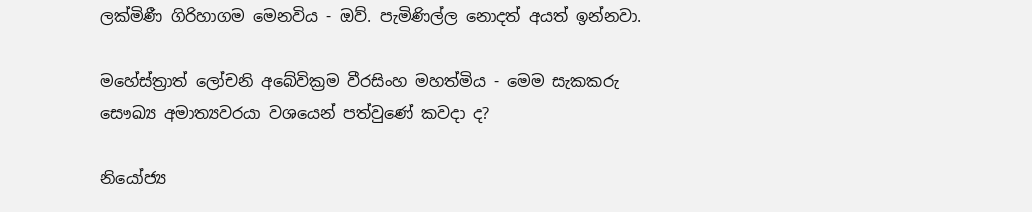ලක්මිණී ගිරිහාගම මෙනවිය - ඔව්. පැමිණිල්ල නොදත් අයත් ඉන්නවා.

මහේස්ත්‍රාත් ලෝචනි අබේවික්‍රම වීරසිංහ මහත්මිය - මෙම සැකකරු සෞඛ්‍ය අමාත්‍යවරයා වශයෙන් පත්වුණේ කවදා ද?

නියෝජ්‍ය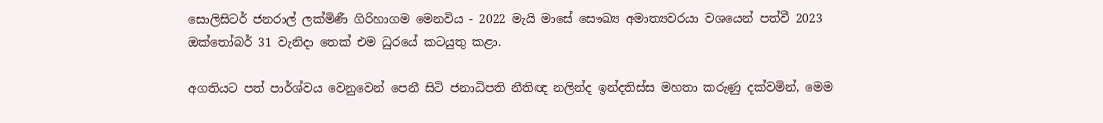සොලිසිටර් ජනරාල් ලක්මිණී ගිරිහාගම මෙනවිය - 2022 මැයි මාසේ සෞඛ්‍ය අමාත්‍යවරයා වශයෙන් පත්වී 2023 ඔක්තෝබර් 31 වැනිදා තෙක් එම ධුරයේ කටයුතු කළා.

අගතියට පත් පාර්ශ්වය වෙනුවෙන් පෙනී සිටි ජනාධිපති නීතිඥ නලින්ද ඉන්දතිස්ස මහතා කරුණු දක්වමින්, මෙම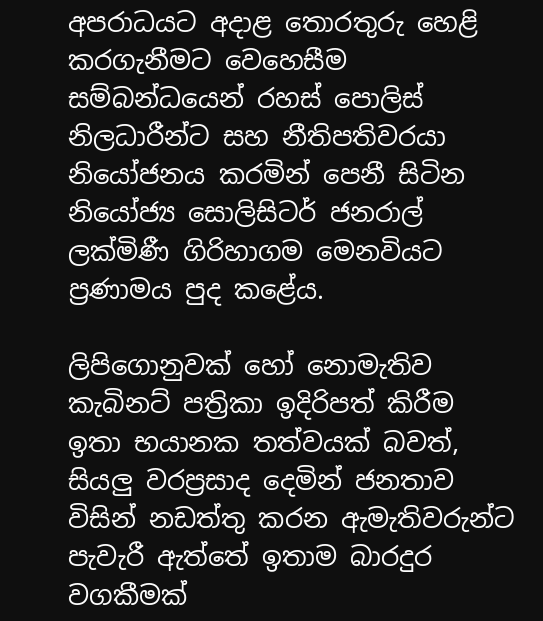අපරාධයට අදාළ තොරතුරු හෙළි කරගැනීමට වෙහෙසීම සම්බන්ධයෙන් රහස් පොලිස් නිලධාරීන්ට සහ නීතිපතිවරයා නියෝජනය කරමින් පෙනී සිටින නියෝජ්‍ය සොලිසිටර් ජනරාල් ලක්මිණී ගිරිහාගම මෙනවියට ප්‍රණාමය පුද කළේය.

ලිපිගොනුවක් හෝ නොමැතිව කැබිනට් පත්‍රිකා ඉදිරිපත් කිරීම ඉතා භයානක තත්වයක් බවත්, සියලු වරප්‍රසාද දෙමින් ජනතාව විසින් නඩත්තු කරන ඇමැතිවරුන්ට පැවැරී ඇත්තේ ඉතාම බාරදුර වගකීමක්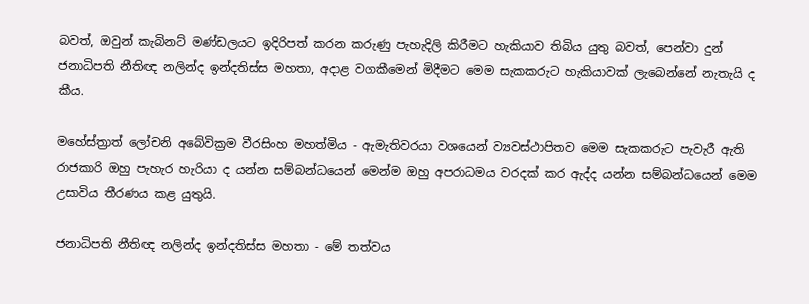බවත්, ඔවුන් කැබිනට් මණ්ඩලයට ඉදිරිපත් කරන කරුණු පැහැදිලි කිරීමට හැකියාව තිබිය යුතු බවත්, පෙන්වා දුන් ජනාධිපති නීතිඥ නලින්ද ඉන්දතිස්ස මහතා, අදාළ වගකීමෙන් මිදීමට මෙම සැකකරුට හැකියාවක් ලැබෙන්නේ නැතැයි ද කීය.

මහේස්ත්‍රාත් ලෝචනි අබේවික්‍රම වීරසිංහ මහත්මිය - ඇමැතිවරයා වශයෙන් ව්‍යවස්ථාපිතව මෙම සැකකරුට පැවැරී ඇති රාජකාරි ඔහු පැහැර හැරියා ද යන්න සම්බන්ධයෙන් මෙන්ම ඔහු අපරාධමය වරදක් කර ඇද්ද යන්න සම්බන්ධයෙන් මෙම උසාවිය තීරණය කළ යුතුයි.

ජනාධිපති නීතිඥ නලින්ද ඉන්දතිස්ස මහතා - මේ තත්වය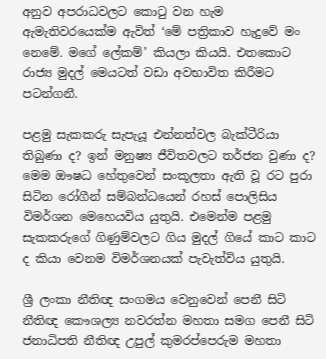අනුව අපරාධවලට කොටු වන හැම ඇමැතිවරයෙක්ම ඇවිත් ‘මේ පත්‍රිකාව හැදුවේ මං නෙමේ. මගේ ලේකම්’ කියලා කියයි. එතකොට රාජ්‍ය මුදල් මෙයටත් වඩා අවභාවිත කිරීමට පටන්ගනී.

පළමු සැකකරු සැපැයූ එන්නත්වල බැක්ටීරියා තිබුණා ද? ඉන් මනුෂ්‍ය ජීවිතවලට තර්ජන වුණා ද? මෙම ඖෂධ හේතුවෙන් සංකූලතා ඇති වූ රට පුරා සිටින රෝගීන් සම්බන්ධයෙන් රහස් පොලිසිය විමර්ශන මෙහෙයවිය යුතුයි. එමෙන්ම පළමු සැකකරුගේ ගිණුම්වලට ගිය මුදල් ගියේ කාට කාට ද කියා වෙනම විමර්ශනයක් පැවැත්විය යුතුයි.

ශ්‍රී ලංකා නීතිඥ සංගමය වෙනුවෙන් පෙනී සිටි නීතිඥ කෞශල්‍ය නවරත්න මහතා සමග පෙනී සිටි ජනාධිපති නීතිඥ උපුල් කුමරප්පෙරුම මහතා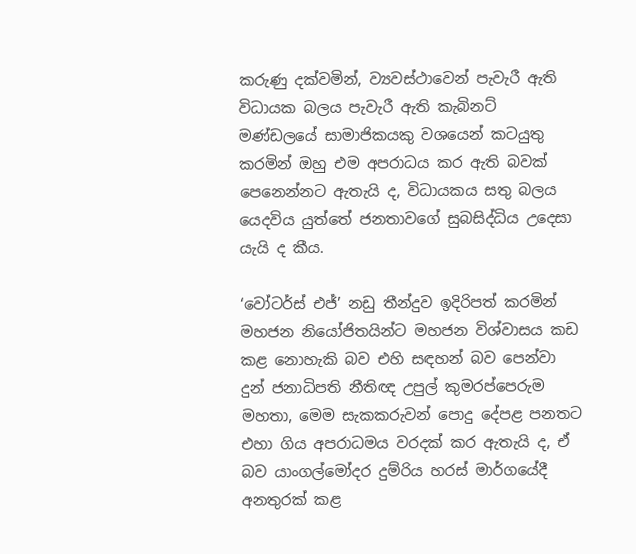කරුණු දක්වමින්, ව්‍යවස්ථාවෙන් පැවැරී ඇති විධායක බලය පැවැරී ඇති කැබිනට් මණ්ඩලයේ සාමාජිකයකු වශයෙන් කටයුතු කරමින් ඔහු එම අපරාධය කර ඇති බවක් පෙනෙන්නට ඇතැයි ද, විධායකය සතු බලය යෙදවිය යුත්තේ ජනතාවගේ සුබසිද්ධිය උදෙසා යැයි ද කීය.

‘වෝටර්ස් එජ්’ නඩු තීන්දුව ඉදිරිපත් කරමින් මහජන නියෝජිතයින්ට මහජන විශ්වාසය කඩ කළ නොහැකි බව එහි සඳහන් බව පෙන්වා දුන් ජනාධිපති නීතිඥ උපුල් කුමරප්පෙරුම මහතා, මෙම සැකකරුවන් පොදු දේපළ පනතට එහා ගිය අපරාධමය වරදක් කර ඇතැයි ද, ඒ බව යාංගල්මෝදර දුම්රිය හරස් මාර්ගයේදී අනතුරක් කළ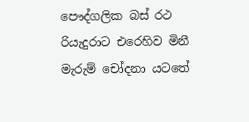පෞද්ගලික බස් රථ රියැදුරාට එරෙහිව මිනී මැරුම් චෝදනා යටතේ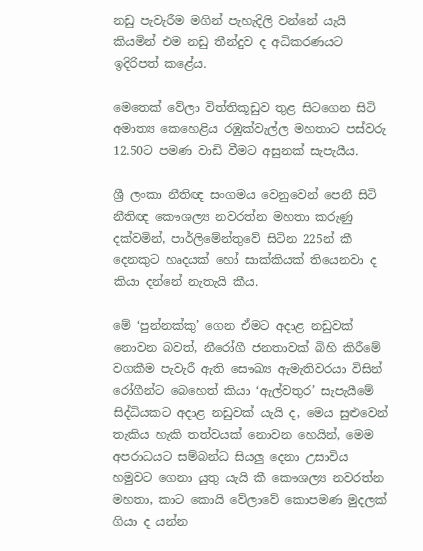නඩු පැවැරීම මගින් පැහැදිලි වන්නේ යැයි කියමින් එම නඩු තීන්දුව ද අධිකරණයට ඉදිරිපත් කළේය.

මෙතෙක් වේලා විත්තිකූඩුව තුළ සිටගෙන සිටි අමාත්‍ය කෙහෙළිය රඹුක්වැල්ල මහතාට පස්වරු 12.50ට පමණ වාඩි වීමට අසුනක් සැපැයීය.

ශ්‍රී ලංකා නීතිඥ සංගමය වෙනුවෙන් පෙනී සිටි නීතිඥ කෞශල්‍ය නවරත්න මහතා කරුණු දක්වමින්, පාර්ලිමේන්තුවේ සිටින 225න් කී දෙනකුට හෘදයක් හෝ සාක්කියක් තියෙනවා ද කියා දන්නේ නැතැයි කීය.

මේ ‘පුන්නක්කු’ ගෙන ඒමට අදාළ නඩුවක් නොවන බවත්, නීරෝගී ජනතාවක් බිහි කිරීමේ වගකීම පැවැරී ඇති සෞඛ්‍ය ඇමැතිවරයා විසින් රෝගීන්ට බෙහෙත් කියා ‘ඇල්වතුර’ සැපැයීමේ සිද්ධියකට අදාළ නඩුවක් යැයි ද, මෙය සුළුවෙන් තැකිය හැකි තත්වයක් නොවන හෙයින්, මෙම අපරාධයට සම්බන්ධ සියලු දෙනා උසාවිය හමුවට ගෙනා යුතු යැයි කී කෞශල්‍ය නවරත්න මහතා, කාට කොයි වේලාවේ කොපමණ මුදලක් ගියා ද යන්න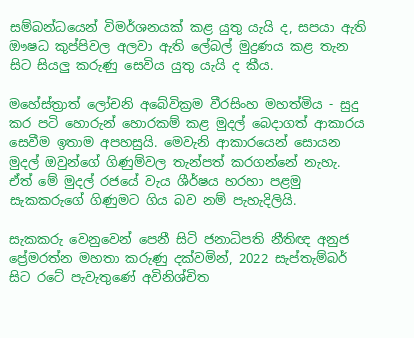සම්බන්ධයෙන් විමර්ශනයක් කළ යුතු යැයි ද, සපයා ඇති ඖෂධ කුප්පිවල අලවා ඇති ලේබල් මුද්‍රණය කළ තැන සිට සියලු කරුණු සෙවිය යුතු යැයි ද කීය.

මහේස්ත්‍රාත් ලෝචනි අබේවික්‍රම වීරසිංහ මහත්මිය - සුදු කර පටි හොරුන් හොරකම් කළ මුදල් බෙදාගත් ආකාරය සෙවීම ඉතාම අපහසුයි. මෙවැනි ආකාරයෙන් සොයන මුදල් ඔවුන්ගේ ගිණුම්වල තැන්පත් කරගන්නේ නැහැ. ඒත් මේ මුදල් රජයේ වැය ශීර්ෂය හරහා පළමු සැකකරුගේ ගිණුමට ගිය බව නම් පැහැදිලියි.

සැකකරු වෙනුවෙන් පෙනී සිටි ජනාධිපති නීතිඥ අනුජ ප්‍රේමරත්න මහතා කරුණු දක්වමින්, 2022 සැප්තැම්බර් සිට රටේ පැවැතුණේ අවිනිශ්චිත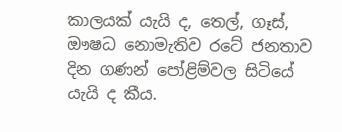කාලයක් යැයි ද, තෙල්, ගෑස්, ඖෂධ නොමැතිව රටේ ජනතාව දින ගණන් පෝළිම්වල සිටියේ යැයි ද කීය.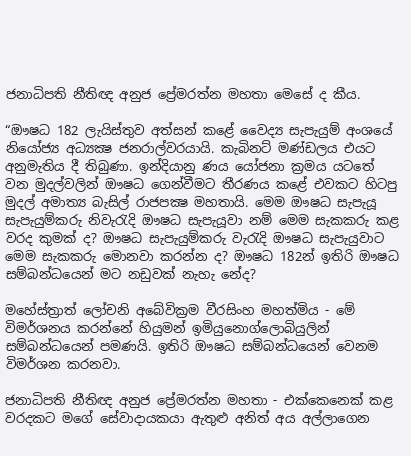ජනාධිපති නීතිඥ අනුජ ප්‍රේමරත්න මහතා මෙසේ ද කීය.

“ඖෂධ 182 ලැයිස්තුව අත්සන් කළේ වෛද්‍ය සැපැයුම් අංශයේ නියෝජ්‍ය අධ්‍යක්‍ෂ ජනරාල්වරයායි. කැබිනට් මණ්ඩලය එයට අනුමැතිය දී තිබුණා. ඉන්දියානු ණය යෝජනා ක්‍රමය යටතේ වන මුදල්වලින් ඖෂධ ගෙන්වීමට තීරණය කළේ එවකට හිටපු මුදල් අමාත්‍ය බැසිල් රාජපක්‍ෂ මහතායි. මෙම ඖෂධ සැපැයූ සැපැයුම්කරු නිවැරැදි ඖෂධ සැපැයූවා නම් මෙම සැකකරු කළ වරද කුමක් ද? ඖෂධ සැපැයුම්කරු වැරැදි ඖෂධ සැපැයුවාට මෙම සැකකරු මොනවා කරන්න ද? ඖෂධ 182න් ඉතිරි ඖෂධ සම්බන්ධයෙන් මට නඩුවක් නැහැ නේද?

මහේස්ත්‍රාත් ලෝචනි අබේවික්‍රම වීරසිංහ මහත්මිය - මේ විමර්ශනය කරන්නේ හියුමන් ඉමියුනොග්ලොබියුලින් සම්බන්ධයෙන් පමණයි. ඉතිරි ඖෂධ සම්බන්ධයෙන් වෙනම විමර්ශන කරනවා.

ජනාධිපති නීතිඥ අනුජ ප්‍රේමරත්න මහතා - එක්කෙනෙක් කළ වරදකට මගේ සේවාදායකයා ඇතුළු අනිත් අය අල්ලාගෙන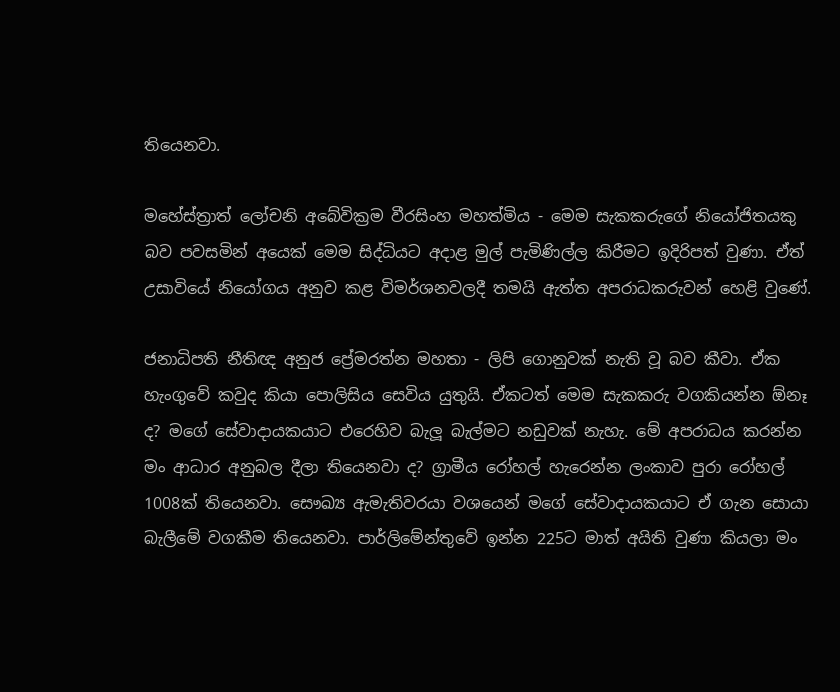තියෙනවා.

මහේස්ත්‍රාත් ලෝචනි අබේවික්‍රම වීරසිංහ මහත්මිය - මෙම සැකකරුගේ නියෝජිතයකු බව පවසමින් අයෙක් මෙම සිද්ධියට අදාළ මුල් පැමිණිල්ල කිරීමට ඉදිරිපත් වුණා. ඒත් උසාවියේ නියෝගය අනුව කළ විමර්ශනවලදී තමයි ඇත්ත අපරාධකරුවන් හෙළි වුණේ.

ජනාධිපති නීතිඥ අනුජ ප්‍රේමරත්න මහතා - ලිපි ගොනුවක් නැති වූ බව කීවා. ඒක හැංගුවේ කවුද කියා පොලිසිය සෙවිය යුතුයි. ඒකටත් මෙම සැකකරු වගකියන්න ඕනෑ ද? මගේ සේවාදායකයාට එරෙහිව බැලූ බැල්මට නඩුවක් නැහැ. මේ අපරාධය කරන්න මං ආධාර අනුබල දීලා තියෙනවා ද? ග්‍රාමීය රෝහල් හැරෙන්න ලංකාව පුරා රෝහල් 1008ක් තියෙනවා. සෞඛ්‍ය ඇමැතිවරයා වශයෙන් මගේ සේවාදායකයාට ඒ ගැන සොයා බැලීමේ වගකීම තියෙනවා. පාර්ලිමේන්තුවේ ඉන්න 225ට මාත් අයිති වුණා කියලා මං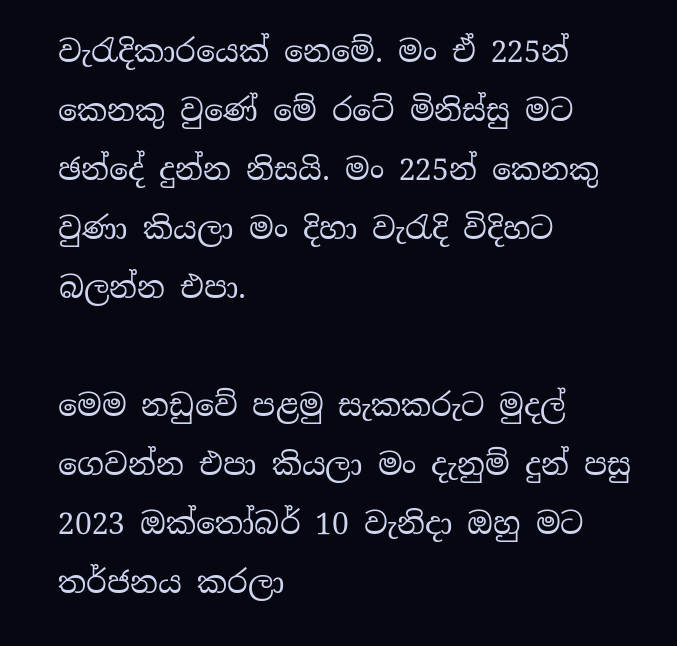වැරැදිකාරයෙක් නෙමේ. මං ඒ 225න් කෙනකු වුණේ මේ රටේ මිනිස්සු මට ඡන්දේ දුන්න නිසයි. මං 225න් කෙනකු වුණා කියලා මං දිහා වැරැදි විදිහට බලන්න එපා.

මෙම නඩුවේ පළමු සැකකරුට මුදල් ගෙවන්න එපා කියලා මං දැනුම් දුන් පසු 2023 ඔක්තෝබර් 10 වැනිදා ඔහු මට තර්ජනය කරලා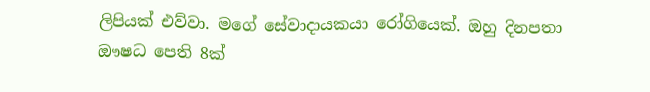ලිපියක් එව්වා. මගේ සේවාදායකයා රෝගියෙක්. ඔහු දිනපතා ඖෂධ පෙති 8ක්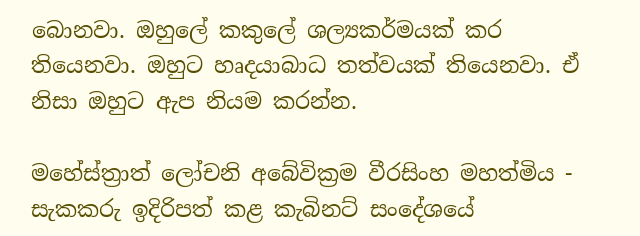බොනවා. ඔහුලේ කකුලේ ශල්‍යකර්මයක් කර තියෙනවා. ඔහුට හෘදයාබාධ තත්වයක් තියෙනවා. ඒ නිසා ඔහුට ඇප නියම කරන්න.

මහේස්ත්‍රාත් ලෝචනි අබේවික්‍රම වීරසිංහ මහත්මිය - සැකකරු ඉදිරිපත් කළ කැබිනට් සංදේශයේ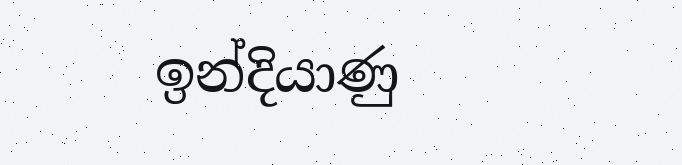ඉන්දියාණු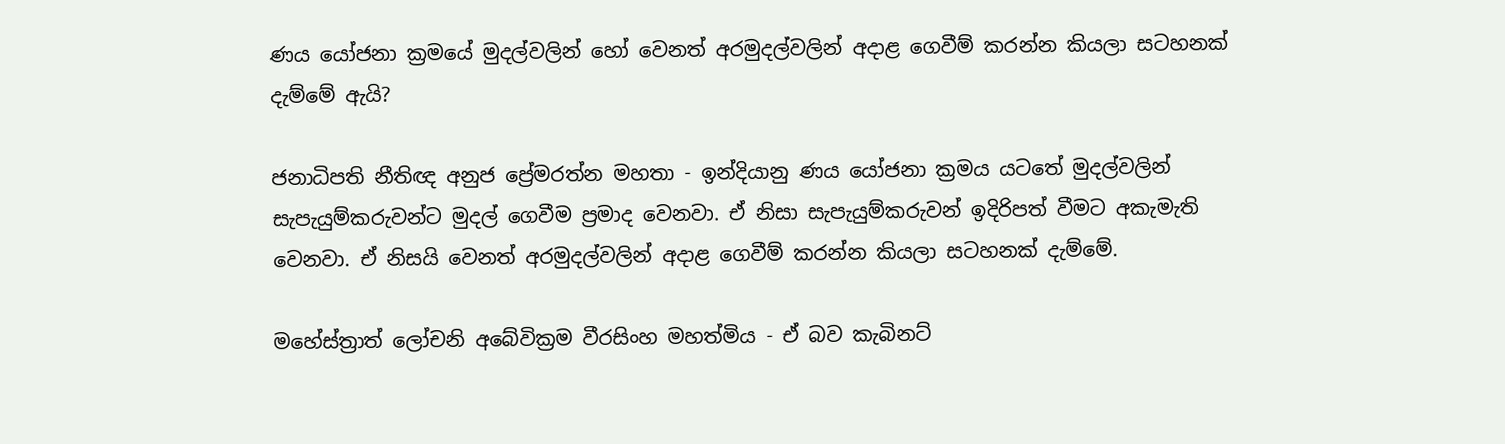ණය යෝජනා ක්‍රමයේ මුදල්වලින් හෝ වෙනත් අරමුදල්වලින් අදාළ ගෙවීම් කරන්න කියලා සටහනක් දැම්මේ ඇයි?

ජනාධිපති නීතිඥ අනුජ ප්‍රේමරත්න මහතා - ඉන්දියානු ණය යෝජනා ක්‍රමය යටතේ මුදල්වලින් සැපැයුම්කරුවන්ට මුදල් ගෙවීම ප්‍රමාද වෙනවා. ඒ නිසා සැපැයුම්කරුවන් ඉදිරිපත් වීමට අකැමැති වෙනවා. ඒ නිසයි වෙනත් අරමුදල්වලින් අදාළ ගෙවීම් කරන්න කියලා සටහනක් දැම්මේ.

මහේස්ත්‍රාත් ලෝචනි අබේවික්‍රම වීරසිංහ මහත්මිය - ඒ බව කැබිනට්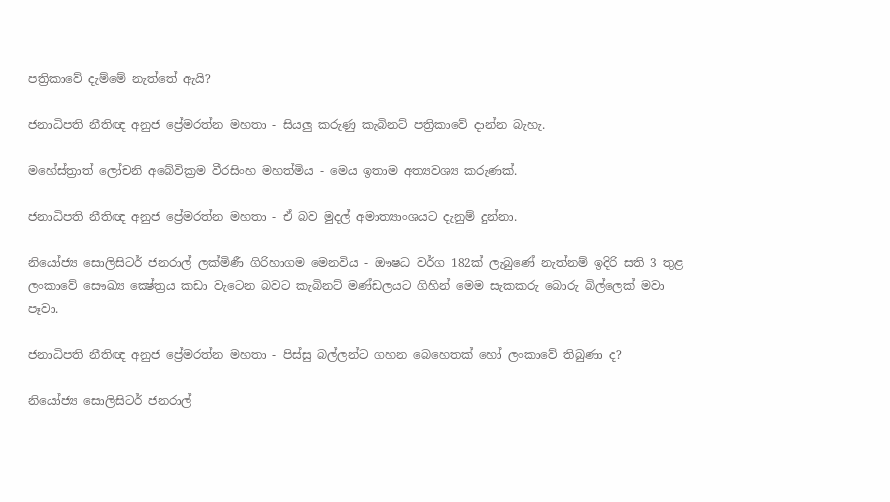පත්‍රිකාවේ දැම්මේ නැත්තේ ඇයි?

ජනාධිපති නීතිඥ අනුජ ප්‍රේමරත්න මහතා - සියලු කරුණු කැබිනට් පත්‍රිකාවේ දාන්න බැහැ.

මහේස්ත්‍රාත් ලෝචනි අබේවික්‍රම වීරසිංහ මහත්මිය - මෙය ඉතාම අත්‍යවශ්‍ය කරුණක්.

ජනාධිපති නීතිඥ අනුජ ප්‍රේමරත්න මහතා - ඒ බව මුදල් අමාත්‍යාංශයට දැනුම් දුන්නා.

නියෝජ්‍ය සොලිසිටර් ජනරාල් ලක්මිණී ගිරිහාගම මෙනවිය - ඖෂධ වර්ග 182ක් ලැබුණේ නැත්නම් ඉදිරි සති 3 තුළ ලංකාවේ සෞඛ්‍ය ක්‍ෂේත්‍රය කඩා වැටෙන බවට කැබිනට් මණ්ඩලයට ගිහින් මෙම සැකකරු බොරු බිල්ලෙක් මවා පෑවා.

ජනාධිපති නීතිඥ අනුජ ප්‍රේමරත්න මහතා - පිස්සු බල්ලන්ට ගහන බෙහෙතක් හෝ ලංකාවේ තිබුණා ද?

නියෝජ්‍ය සොලිසිටර් ජනරාල්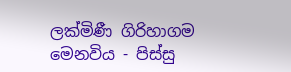ලක්මිණී ගිරිහාගම මෙනවිය - පිස්සු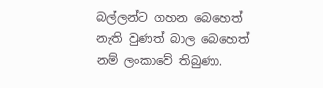බල්ලන්ට ගහන බෙහෙත් නැති වුණත් බාල බෙහෙත් නම් ලංකාවේ තිබුණා.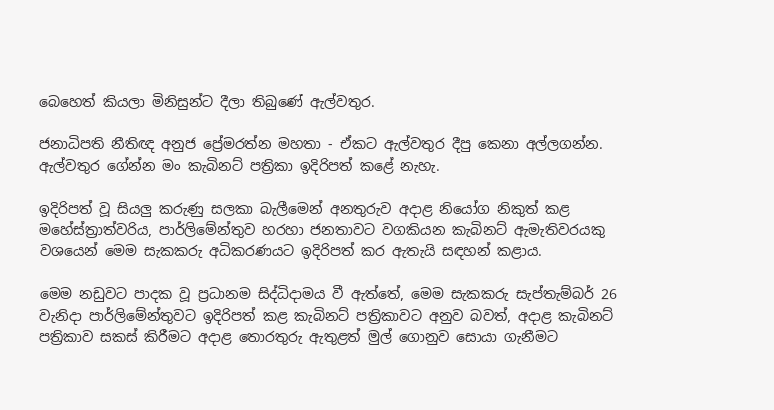බෙහෙත් කියලා මිනිසුන්ට දීලා තිබුණේ ඇල්වතුර.

ජනාධිපති නීතිඥ අනුජ ප්‍රේමරත්න මහතා - ඒකට ඇල්වතුර දීපු කෙනා අල්ලගන්න. ඇල්වතුර ගේන්න මං කැබිනට් පත්‍රිකා ඉදිරිපත් කළේ නැහැ.

ඉදිරිපත් වූ සියලු කරුණු සලකා බැලීමෙන් අනතුරුව අදාළ නියෝග නිකුත් කළ මහේස්ත්‍රාත්වරිය, පාර්ලිමේන්තුව හරහා ජනතාවට වගකියන කැබිනට් ඇමැතිවරයකු වශයෙන් මෙම සැකකරු අධිකරණයට ඉදිරිපත් කර ඇතැයි සඳහන් කළාය.

මෙම නඩුවට පාදක වූ ප්‍රධානම සිද්ධිදාමය වී ඇත්තේ, මෙම සැකකරු සැප්තැම්බර් 26 වැනිදා පාර්ලිමේන්තුවට ඉදිරිපත් කළ කැබිනට් පත්‍රිකාවට අනුව බවත්, අදාළ කැබිනට් පත්‍රිකාව සකස් කිරීමට අදාළ තොරතුරු ඇතුළත් මුල් ගොනුව සොයා ගැනීමට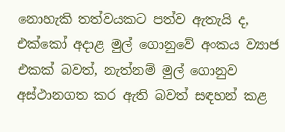නොහැකි තත්වයකට පත්ව ඇතැයි ද, එක්කෝ අදාළ මුල් ගොනුවේ අංකය ව්‍යාජ එකක් බවත්, නැත්නම් මුල් ගොනුව අස්ථානගත කර ඇති බවත් සඳහන් කළ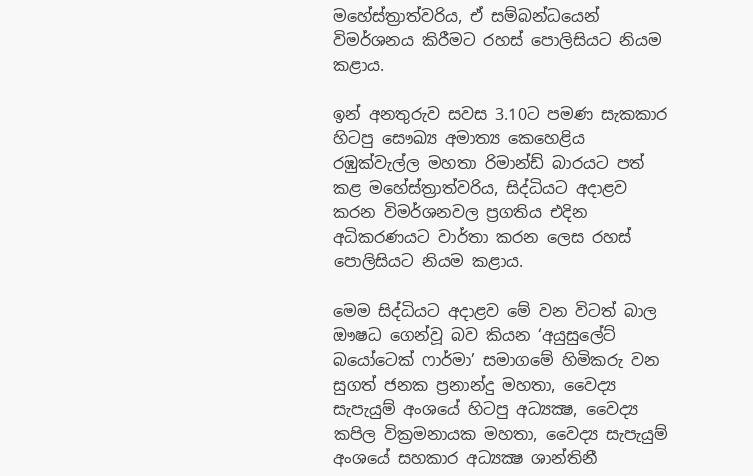මහේස්ත්‍රාත්වරිය, ඒ සම්බන්ධයෙන් විමර්ශනය කිරීමට රහස් පොලිසියට නියම කළාය.

ඉන් අනතුරුව සවස 3.10ට පමණ සැකකාර හිටපු සෞඛ්‍ය අමාත්‍ය කෙහෙළිය රඹුක්වැල්ල මහතා රිමාන්ඩ් බාරයට පත් කළ මහේස්ත්‍රාත්වරිය, සිද්ධියට අදාළව කරන විමර්ශනවල ප්‍රගතිය එදින අධිකරණයට වාර්තා කරන ලෙස රහස් පොලිසියට නියම කළාය.

මෙම සිද්ධියට අදාළව මේ වන විටත් බාල ඖෂධ ගෙන්වූ බව කියන ‘අයුසුලේට් බයෝටෙක් ෆාර්මා’ සමාගමේ හිමිකරු වන සුගත් ජනක ප්‍රනාන්දු මහතා, වෛද්‍ය සැපැයුම් අංශයේ හිටපු අධ්‍යක්‍ෂ, වෛද්‍ය කපිල වික්‍රමනායක මහතා, වෛද්‍ය සැපැයුම් අංශයේ සහකාර අධ්‍යක්‍ෂ ශාන්තිනී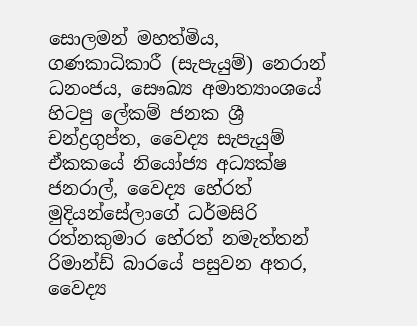සොලමන් මහත්මිය, ගණකාධිකාරී (සැපැයුම්) නෙරාන් ධනංජය, සෞඛ්‍ය අමාත්‍යාංශයේ හිටපු ලේකම් ජනක ශ්‍රී චන්ද්‍රගුප්ත, වෛද්‍ය සැපැයුම් ඒකකයේ නියෝජ්‍ය අධ්‍යක්ෂ ජනරාල්, වෛද්‍ය හේරත් මුදියන්සේලාගේ ධර්මසිරි රත්නකුමාර හේරත් නමැත්තන් රිමාන්ඩ් බාරයේ පසුවන අතර, වෛද්‍ය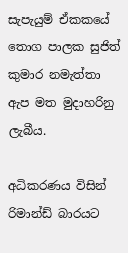සැපැයුම් ඒකකයේ තොග පාලක සුජිත් කුමාර නමැත්තා ඇප මත මුදාහරිනු ලැබීය.

අධිකරණය විසින් රිමාන්ඩ් බාරයට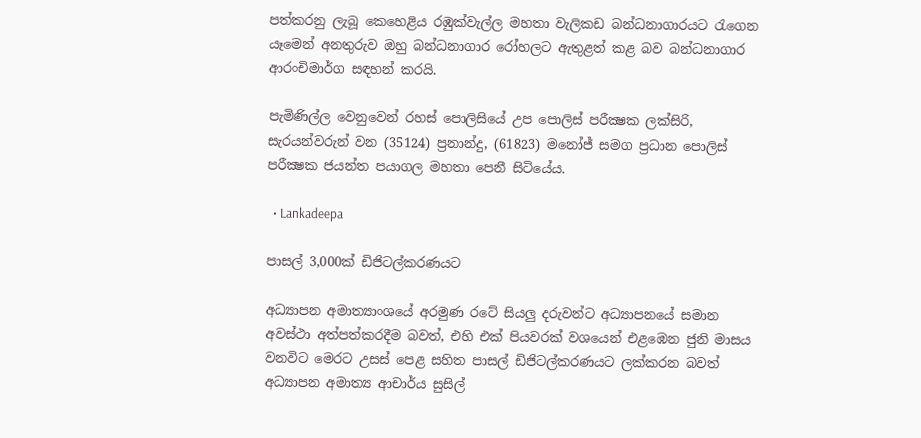පත්කරනු ලැබූ කෙහෙළිය රඹුක්වැල්ල මහතා වැලිකඩ බන්ධනාගාරයට රැගෙන යෑමෙන් අනතුරුව ඔහු බන්ධනාගාර රෝහලට ඇතුළත් කළ බව බන්ධනාගාර ආරංචිමාර්ග සඳහන් කරයි.

පැමිණිල්ල වෙනුවෙන් රහස් පොලිසියේ උප පොලිස් පරීක්‍ෂක ලක්සිරි, සැරයන්වරුන් වන (35124) ප්‍රනාන්දු, (61823) මනෝජ් සමග ප්‍රධාන පොලිස් පරීක්‍ෂක ජයන්ත පයාගල මහතා පෙනී සිටියේය.

  • Lankadeepa

පාසල් 3,000ක් ඩිජිටල්කරණයට‍

අධ්‍යාපන අමාත්‍යාංශයේ අරමුණ රටේ සියලු‍ දරුවන්ට අධ්‍යාපනයේ සමාන අවස්ථා අත්පත්කරදීම බවත්, එහි එක් පියවරක් වශයෙන් එළඹෙන ජුනි මාසය වනවිට මෙරට උසස් පෙළ සහිත පාසල් ඩිජිටල්කරණයට ලක්කරන බවත් අධ්‍යාපන අමාත්‍ය ආචාර්ය සුසිල්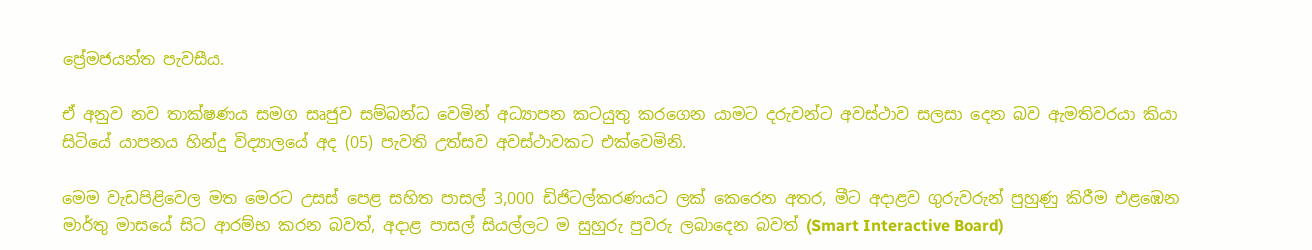ප්‍රේමජයන්ත පැවසීය.

ඒ අනුව නව තාක්ෂණය සමග සෘජුව සම්බන්ධ වෙමින් අධ්‍යාපන කටයුතු කරගෙන යාමට දරුවන්ට අවස්ථාව සලසා දෙන බව ඇමතිවරයා කියා සිටියේ යාපනය හින්දු විද්‍යාලයේ අද (05) පැවති උත්සව අවස්ථාවකට එක්වෙමිනි.

මෙම වැඩපිළිවෙල මත මෙරට උසස් පෙළ සහිත පාසල් 3,000 ඩිජිටල්කරණයට ලක් කෙරෙන අතර, මීට අදාළව ගුරුවරුන් පුහුණු කිරීම එළඹෙන මාර්තු මාසයේ සිට ආරම්භ කරන බවත්, අදාළ පාසල් සියල්ලට ම සුහුරු පුවරු ලබාදෙන බවත් (Smart Interactive Board)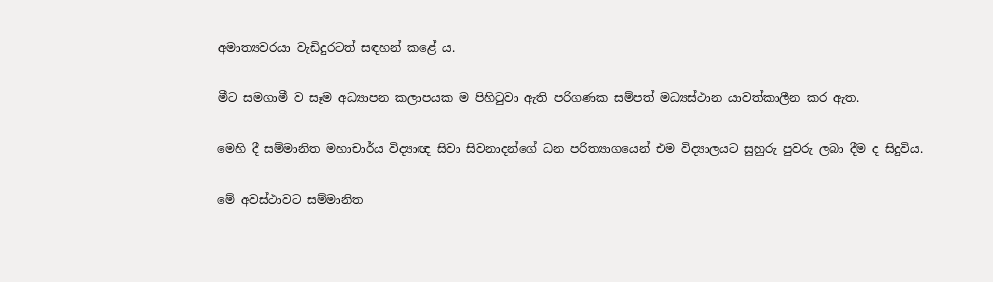අමාත්‍යවරයා වැඩිදුරටත් සඳහන් කළේ ය.

මීට සමගාමී ව සෑම අධ්‍යාපන කලාපයක ම පිහිටුවා ඇති පරිගණක සම්පත් මධ්‍යස්ථාන යාවත්කාලීන කර ඇත.

මෙහි දී සම්මානිත මහාචාර්ය විද්‍යාඥ සිවා සිවනාදන්ගේ ධන පරිත්‍යාගයෙන් එම විද්‍යාලයට සුහුරු පුවරු ලබා දීම ද සිදුවිය.

මේ අවස්ථාවට සම්මානිත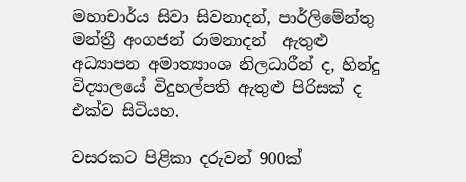මහාචාර්ය සිවා සිවනාදන්, පාර්ලිමේන්තු මන්ත්‍රී අංගජන් රාමනාදන්  ඇතුළු අධ්‍යාපන අමාත්‍යාංශ නිලධාරීන් ද, හින්දු විද්‍යාලයේ විදුහල්පති ඇතුළු පිරිසක් ද එක්ව සිටියහ.

වසරකට පිළිකා දරුවන් 900ක්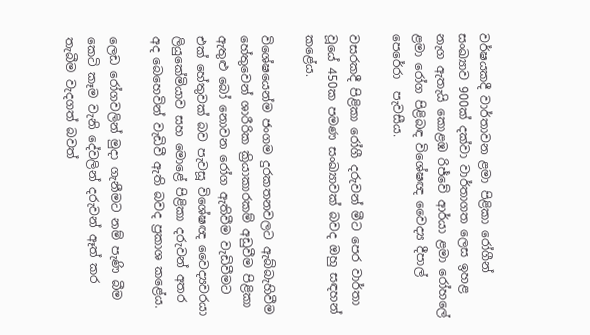වර්ෂයකදී වාර්තාවන ළමා පිළිකා රෝගීන් සංඛ්‍යාව 900ක් දක්වා වාර්තාගත ලෙස ඉහළ නැග ඇතැයි කොළඹ රිජ්වේ ආර්යා ළමා රෝහලේ ළමා රෝග පිළිබඳ විශේෂඥ වෛද්‍ය දීපාල් පෙරේරා  පැවසීය.

වසරකදී පිළිකා රෝගී දරුවන් මීට පෙර වාර්තා වූයේ 450ක පමණ සංඛ්‍යාවක් බවද ඔහු සඳහන් කළේය.

විශේෂයෙන්ම ජංගම දුරකතනවලට ඇබ්බැහිවීම හේතුවෙන් ශාරීරික ක්‍රියාකාරකම් අඩුවීම පිළිකා ඇතුළු බෝ නොවන රෝග ඇතිවීම වැඩිවීමට එක් හේතුවක් බව පැවසූ විශේෂඥ වෛද්‍යවරයා ලියුකේමියාව සහ මොළේ පිළිකා දරුවන් අතර අද බෙහෙවින් වැඩිවී ඇති බවද ප්‍රකාශ කළේය.

ලෙඩ රෝගවලින් මුදා ගැනීමට නම් පැණි බීම කෙටි කෑම වැනි දේවලින් දරුවන් ඈත් කර තැබීම වැදගත් බවත්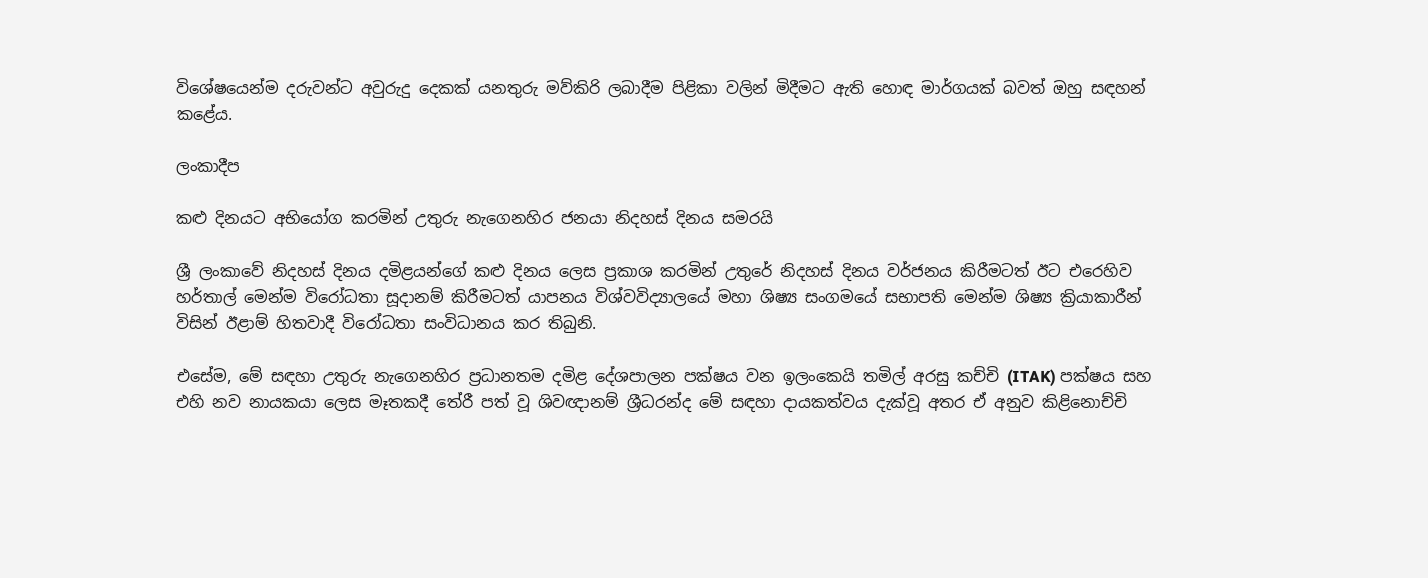විශේෂයෙන්ම දරුවන්ට අවුරුදු දෙකක් යනතුරු මව්කිරි ලබාදීම පිළිකා වලින් මිදීමට ඇති හොඳ මාර්ගයක් බවත් ඔහු සඳහන් කළේය.

ලංකාදීප

කළු දිනයට අභියෝග කරමින් උතුරු නැගෙනහිර ජනයා නිදහස් දිනය සමරයි

ශ්‍රී ලංකාවේ නිදහස් දිනය දමිළයන්ගේ කළු දිනය ලෙස ප්‍රකාශ කරමින් උතුරේ නිදහස් දිනය වර්ජනය කිරීමටත් ඊට එරෙහිව හර්තාල් මෙන්ම විරෝධතා සූදානම් කිරීමටත් යාපනය විශ්වවිද්‍යාලයේ මහා ශිෂ්‍ය සංගමයේ සභාපති මෙන්ම ශිෂ්‍ය ක්‍රියාකාරීන් විසින් ඊළාම් හිතවාදී විරෝධතා සංවිධානය කර තිබුනි.

එසේම, මේ සඳහා උතුරු නැගෙනහිර ප්‍රධානතම දමිළ දේශපාලන පක්ෂය වන ඉලංකෙයි තමිල් අරසු කච්චි (ITAK) පක්ෂය සහ එහි නව නායකයා ලෙස මෑතකදී තේරී පත් වූ ශිවඥානම් ශ්‍රීධරන්ද මේ සඳහා දායකත්වය දැක්වූ අතර ඒ අනුව කිළිනොච්චි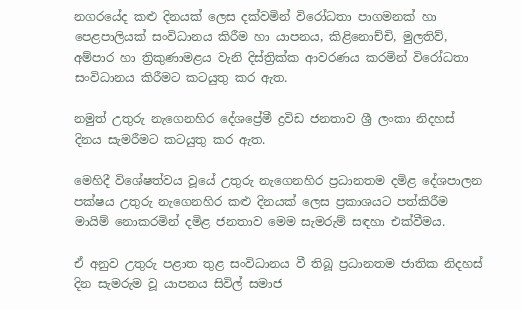නගරයේද කළු දිනයක් ලෙස දක්වමින් විරෝධතා පාගමනක් හා පෙළපාලියක් සංවිධානය කිරීම හා යාපනය, කිළිනොච්චි, මුලතිව්, අම්පාර හා ත්‍රිකුණාමළය වැනි දිස්ත්‍රික්ක ආවරණය කරමින් විරෝධතා සංවිධානය කිරීමට කටයුතු කර ඇත.

නමුත් උතුරු නැගෙනහිර දේශප්‍රේමී ද්‍රවිඩ ජනතාව ශ්‍රී ලංකා නිදහස් දිනය සැමරීමට කටයුතු කර ඇත.

මෙහිදී විශේෂත්වය වූයේ උතුරු නැගෙනහිර ප්‍රධානතම දමිළ දේශපාලන පක්ෂය උතුරු නැගෙනහිර කළු දිනයක් ලෙස ප්‍රකාශයට පත්කිරීම මායිම් නොකරමින් දමිළ ජනතාව මෙම සැමරුම් සඳහා එක්වීමය.

ඒ අනුව උතුරු පළාත තුළ සංවිධානය වී තිබූ ප්‍රධානතම ජාතික නිදහස් දින සැමරුම වූ යාපනය සිවිල් සමාජ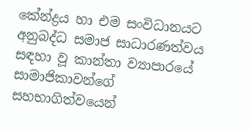කේන්ද්‍රය හා එම සංවිධානයට අනුබද්ධ සමාජ සාධාරණත්වය සඳහා වූ කාන්තා ව්‍යාපාරයේ සාමාජිකාවන්ගේ සහභාගිත්වයෙන්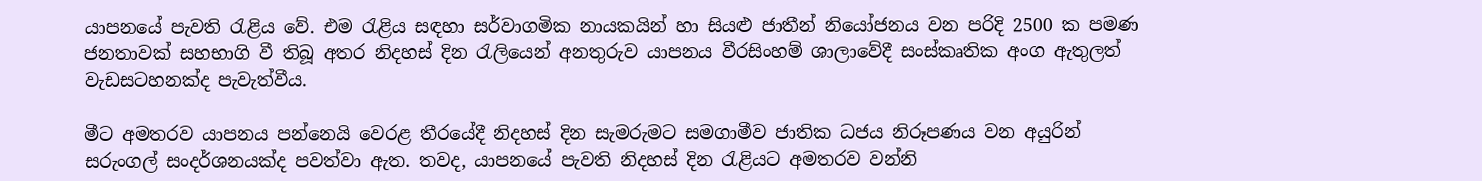යාපනයේ පැවති රැළිය වේ. එම රැළිය සඳහා සර්වාගමික නායකයින් හා සියළු ජාතීන් නියෝජනය වන පරිදි 2500 ක පමණ ජනතාවක් සහභාගි වී තිබූ අතර නිදහස් දින රැලියෙන් අනතුරුව යාපනය වීරසිංහම් ශාලාවේදී සංස්කෘතික අංග ඇතුලත් වැඩසටහනක්ද පැවැත්වීය.

මීට අමතරව යාපනය පන්නෙයි වෙරළ තීරයේදී නිදහස් දින සැමරුමට සමගාමීව ජාතික ධජය නිරූපණය වන අයුරින් සරුංගල් සංදර්ශනයක්ද පවත්වා ඇත. තවද, යාපනයේ පැවති නිදහස් දින රැළියට අමතරව වන්නි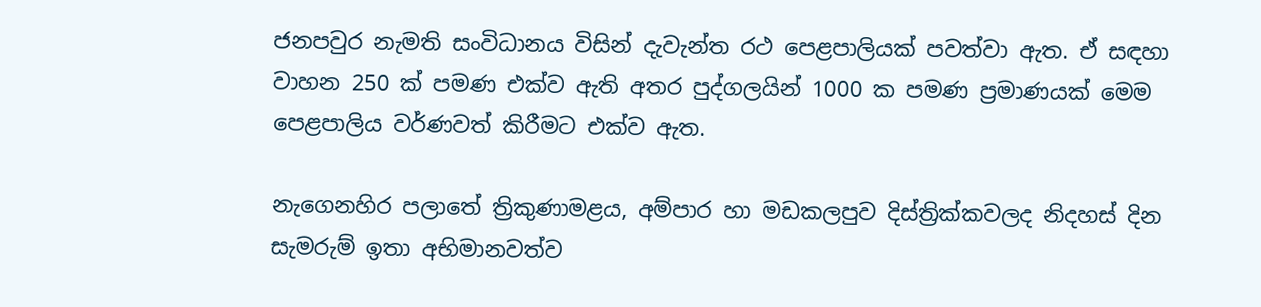ජනපවුර නැමති සංවිධානය විසින් දැවැන්ත රථ පෙළපාලියක් පවත්වා ඇත. ඒ සඳහා වාහන 250 ක් පමණ එක්ව ඇති අතර පුද්ගලයින් 1000 ක පමණ ප්‍රමාණයක් මෙම පෙළපාලිය වර්ණවත් කිරීමට එක්ව ඇත.

නැගෙනහිර පලාතේ ත්‍රිකුණාමළය, අම්පාර හා මඩකලපුව දිස්ත්‍රික්කවලද නිදහස් දින සැමරුම් ඉතා අභිමානවත්ව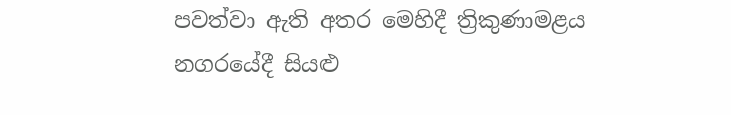පවත්වා ඇති අතර මෙහිදී ත්‍රිකුණාමළය නගරයේදී සියළු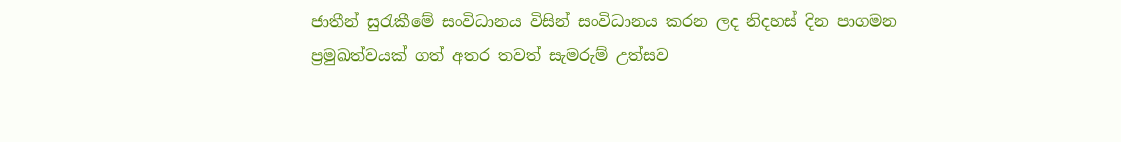ජාතීන් සුරැකීමේ සංවිධානය විසින් සංවිධානය කරන ලද නිදහස් දින පාගමන ප්‍රමුඛත්වයක් ගත් අතර තවත් සැමරුම් උත්සව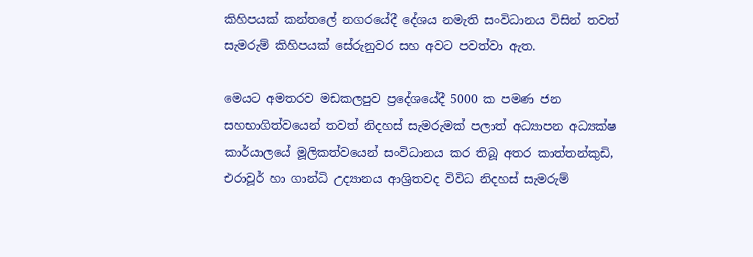කිහිපයක් කන්තලේ නගරයේදී දේශය නමැති සංවිධානය විසින් තවත් සැමරුම් කිහිපයක් සේරුනුවර සහ අවට පවත්වා ඇත.

මෙයට අමතරව මඩකලපුව ප්‍රදේශයේදී 5000 ක පමණ ජන සහභාගිත්වයෙන් තවත් නිදහස් සැමරුමක් පලාත් අධ්‍යාපන අධ්‍යක්ෂ කාර්යාලයේ මූලිකත්වයෙන් සංවිධානය කර තිබූ අතර කාත්තන්කුඩි, එරාවූර් හා ගාන්ධි උද්‍යානය ආශ්‍රිතවද විවිධ නිදහස් සැමරුම්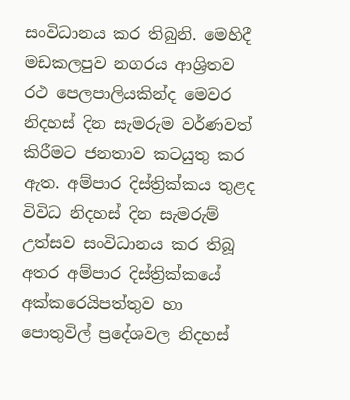සංවිධානය කර තිබුනි. මෙහිදී මඩකලපුව නගරය ආශ්‍රිතව රථ පෙලපාලියකින්ද මෙවර නිදහස් දින සැමරුම වර්ණවත් කිරීමට ජනතාව කටයුතු කර ඇත. අම්පාර දිස්ත්‍රික්කය තුළද විවිධ නිදහස් දින සැමරුම් උත්සව සංවිධානය කර තිබූ අතර අම්පාර දිස්ත්‍රික්කයේ අක්කරෙයිපත්තුව හා පොතුවිල් ප්‍රදේශවල නිදහස්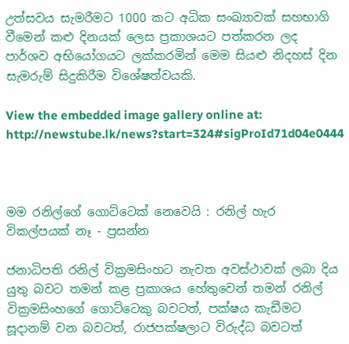උත්සවය සැමරීමට 1000 කට අධික සංඛ්‍යාවක් සහභාගි වීමෙන් කළු දිනයක් ලෙස ප්‍රකාශයට පත්කරන ලද පාර්ශව අභියෝගයට ලක්කරමින් මෙම සියළු නිදහස් දින සැමරුම් සිදුකිරීම විශේෂත්වයකි.

View the embedded image gallery online at:
http://newstube.lk/news?start=324#sigProId71d04e0444



මම රනිල්ගේ ගොට්ටෙක් නෙවෙයි : රනිල් හැර විකල්පයක් නෑ - ප්‍රසන්න

ජනාධිපති රනිල් වික්‍රමසිංහට නැවත අවස්ථාවක් ලබා දිය යුතු බවට තමන් කළ ප්‍රකාශය හේතුවෙන් තමන් රනිල් වික්‍රමසිංහගේ ගොට්ටෙකු බවටත්, පක්ෂය කැඩීමට සූදානම් වන බවටත්, රාජපක්ෂලාට විරුද්ධ බවටත්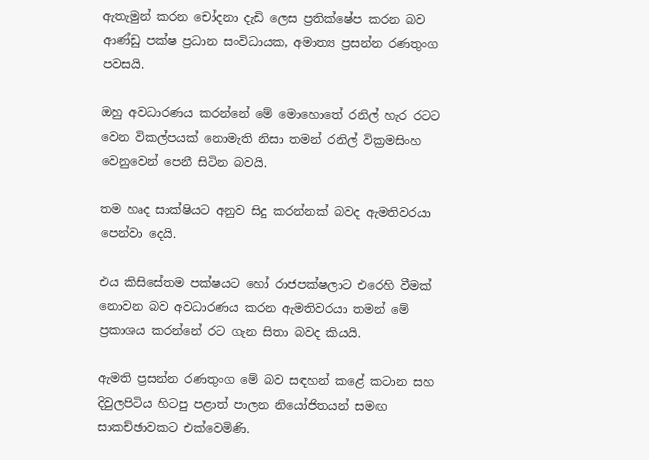ඇතැමුන් කරන චෝදනා දැඩි ලෙස ප්‍රතික්ෂේප කරන බව ආණ්ඩු පක්ෂ ප්‍රධාන සංවිධායක, අමාත්‍ය ප්‍රසන්න රණතුංග පවසයි.

ඔහු අවධාරණය කරන්නේ මේ මොහොතේ රනිල් හැර රටට වෙන විකල්පයක් නොමැති නිසා තමන් රනිල් වික්‍රමසිංහ  වෙනුවෙන් පෙනී සිටින බවයි.

තම හෘද සාක්ෂියට අනුව සිදු කරන්නක් බවද ඇමතිවරයා පෙන්වා දෙයි.

එය කිසිසේතම පක්ෂයට හෝ රාජපක්ෂලාට එරෙහි වීමක් නොවන බව අවධාරණය කරන ඇමතිවරයා තමන් මේ ප්‍රකාශය කරන්නේ රට ගැන සිතා බවද කියයි.

ඇමති ප්‍රසන්න රණතුංග මේ බව සඳහන් කළේ කටාන සහ දිවුලපිටිය හිටපු පළාත් පාලන නියෝජිතයන් සමඟ සාකච්ඡාවකට එක්වෙමිණි.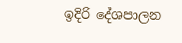ඉදිරි දේශපාලන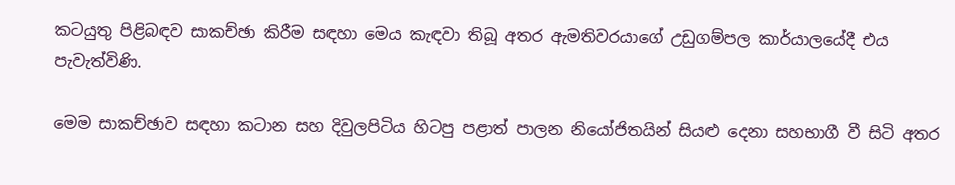කටයුතු පිළිබඳව සාකච්ඡා කිරීම සඳහා මෙය කැඳවා තිබූ අතර ඇමතිවරයාගේ උඩුගම්පල කාර්යාලයේදී එය පැවැත්විණි.

මෙම සාකච්ඡාව සඳහා කටාන සහ දිවුලපිටිය හිටපු පළාත් පාලන නියෝජිතයින් සියළු දෙනා සහභාගී වී සිටි අතර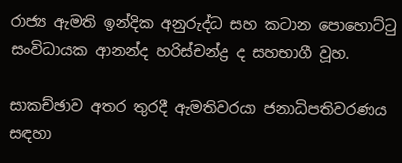රාජ්‍ය ඇමති ඉන්දික අනුරුද්ධ සහ කටාන පොහොට්ටු සංවිධායක ආනන්ද හරිස්චන්ද්‍ර ද සහභාගී වූහ.

සාකච්ඡාව අතර තුරදී ඇමතිවරයා ජනාධිපතිවරණය සඳහා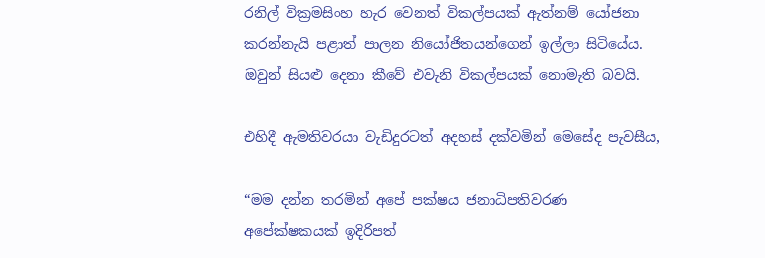රනිල් වික්‍රමසිංහ හැර වෙනත් විකල්පයක් ඇත්නම් යෝජනා කරන්නැයි පළාත් පාලන නියෝජිතයන්ගෙන් ඉල්ලා සිටියේය. ඔවුන් සියළු දෙනා කීවේ එවැනි විකල්පයක් නොමැති බවයි.

එහිදී ඇමතිවරයා වැඩිදුරටත් අදහස් දක්වමින් මෙසේද පැවසීය,

“මම දන්න තරමින් අපේ පක්ෂය ජනාධිපතිවරණ අපේක්ෂකයක් ඉදිරිපත්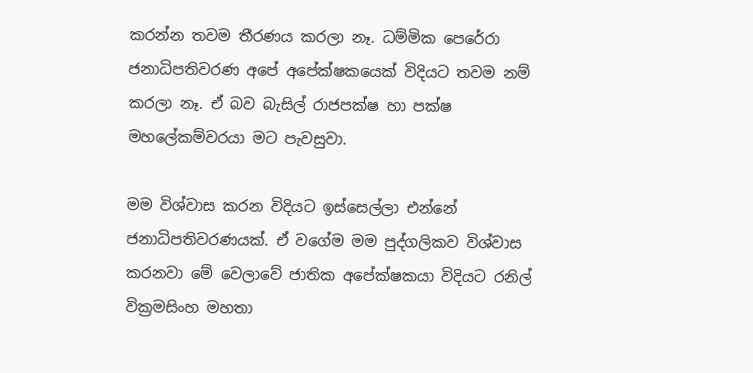කරන්න තවම තීරණය කරලා නෑ. ධම්මික පෙරේරා ජනාධිපතිවරණ අපේ අපේක්ෂකයෙක් විදියට තවම නම් කරලා නෑ. ඒ බව බැසිල් රාජපක්ෂ හා පක්ෂ මහලේකම්වරයා මට පැවසුවා.

මම විශ්වාස කරන විදියට ඉස්සෙල්ලා එන්නේ ජනාධිපතිවරණයක්. ඒ වගේම මම පුද්ගලිකව විශ්වාස කරනවා මේ වෙලාවේ ජාතික අපේක්ෂකයා විදියට රනිල් වික්‍රමසිංහ මහතා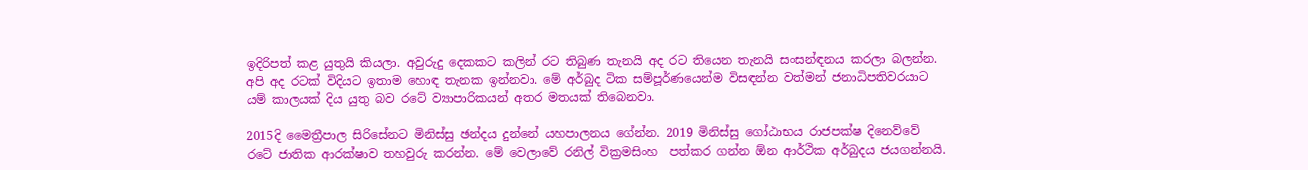ඉදිරිපත් කළ යුතුයි කියලා. අවුරුදු දෙකකට කලින් රට තිබුණ තැනයි අද රට තියෙන තැනයි සංසන්ඳනය කරලා බලන්න. අපි අද රටක් විදියට ඉතාම හොඳ තැනක ඉන්නවා. මේ අර්බුද ටික සම්පූර්ණයෙන්ම විසඳන්න වත්මන් ජනාධිපතිවරයාට යම් කාලයක් දිය යුතු බව රටේ ව්‍යාපාරිකයන් අතර මතයක් තිබෙනවා.

2015දි මෛත්‍රීපාල සිරිසේනට මිනිස්සු ඡන්දය දුන්නේ යහපාලනය ගේන්න. 2019 මිනිස්සු ගෝඨාභය රාජපක්ෂ දිනෙව්වේ රටේ ජාතික ආරක්ෂාව තහවුරු කරන්න. මේ වෙලාවේ රනිල් වික්‍රමසිංහ  පත්කර ගන්න ඕන ආර්ථික අර්බුදය ජයගන්නයි.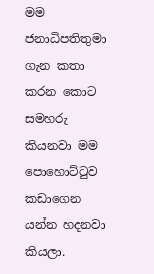මම ජනාධිපතිතුමා ගැන කතා කරන කොට සමහරු කියනවා මම පොහොට්ටුව කඩාගෙන යන්න හදනවා කියලා.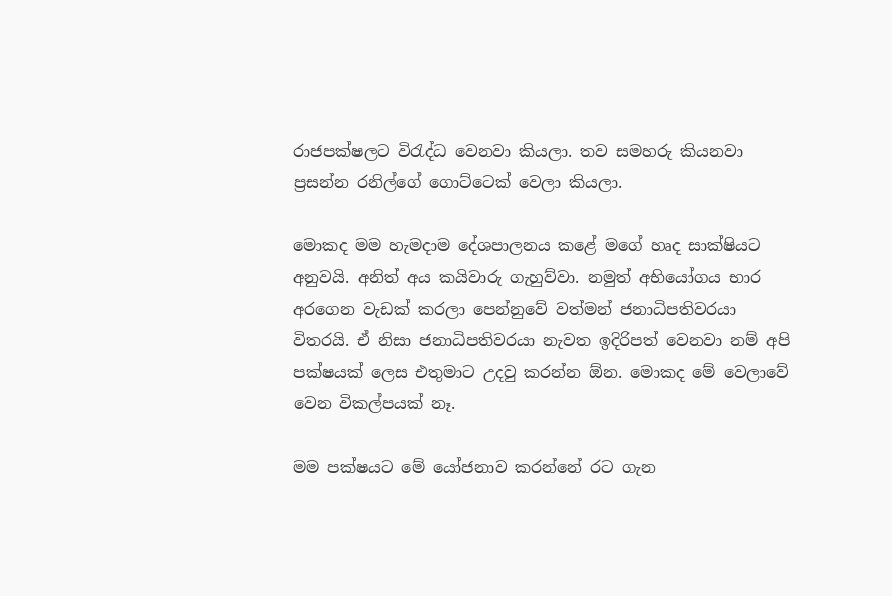රාජපක්ෂලට විරැද්ධ වෙනවා කියලා. තව සමහරු කියනවා ප්‍රසන්න රනිල්ගේ ගොට්ටෙක් වෙලා කියලා.

මොකද මම හැමදාම දේශපාලනය කළේ මගේ හෘද සාක්ෂියට අනුවයි. අනිත් අය කයිවාරු ගැහුව්වා. නමුත් අභියෝගය භාර අරගෙන වැඩක් කරලා පෙන්නුවේ වත්මන් ජනාධිපතිවරයා විතරයි. ඒ නිසා ජනාධිපතිවරයා නැවත ඉදිරිපත් වෙනවා නම් අපි පක්ෂයක් ලෙස එතුමාට උදවු කරන්න ඕන. මොකද මේ වෙලාවේ වෙන විකල්පයක් නෑ.

මම පක්ෂයට මේ යෝජනාව කරන්නේ රට ගැන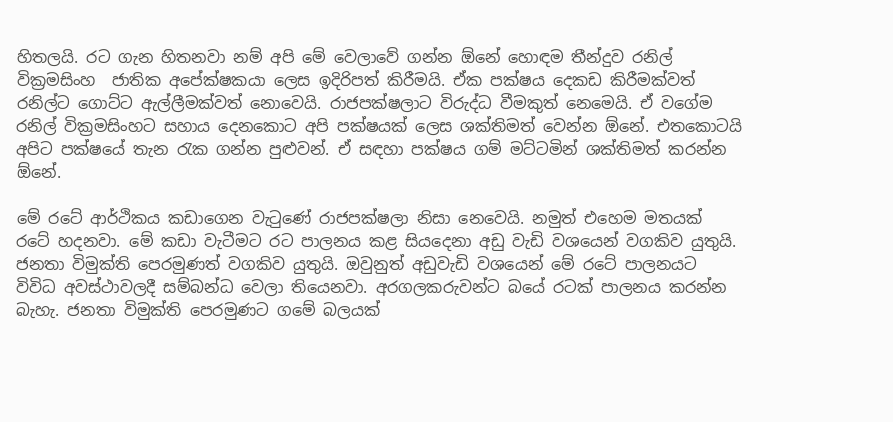හිතලයි. රට ගැන හිතනවා නම් අපි මේ වෙලාවේ ගන්න ඕනේ හොඳම තීන්දුව රනිල් වික්‍රමසිංහ  ජාතික අපේක්ෂකයා ලෙස ඉදිරිපත් කිරීමයි. ඒක පක්ෂය දෙකඩ කිරීමක්වත් රනිල්ට ගොට්ට ඇල්ලීමක්වත් නොවෙයි. රාජපක්ෂලාට විරුද්ධ වීමකුත් නෙමෙයි. ඒ වගේම රනිල් වික්‍රමසිංහට සහාය දෙනකොට අපි පක්ෂයක් ලෙස ශක්තිමත් වෙන්න ඕනේ. එතකොටයි අපිට පක්ෂයේ තැන රැක ගන්න පුළුවන්. ඒ සඳහා පක්ෂය ගම් මට්ටමින් ශක්තිමත් කරන්න ඕනේ.

මේ රටේ ආර්ථිකය කඩාගෙන වැටුණේ රාජපක්ෂලා නිසා නෙවෙයි. නමුත් එහෙම මතයක් රටේ හදනවා. මේ කඩා වැටීමට රට පාලනය කළ සියදෙනා අඩු වැඩි වශයෙන් වගකිව යුතුයි. ජනතා විමුක්ති පෙරමුණත් වගකිව යුතුයි. ඔවුනුත් අඩුවැඩි වශයෙන් මේ රටේ පාලනයට විවිධ අවස්ථාවලදී සම්බන්ධ වෙලා තියෙනවා. අරගලකරුවන්ට බයේ රටක් පාලනය කරන්න බැහැ. ජනතා විමුක්ති පෙරමුණට ගමේ බලයක්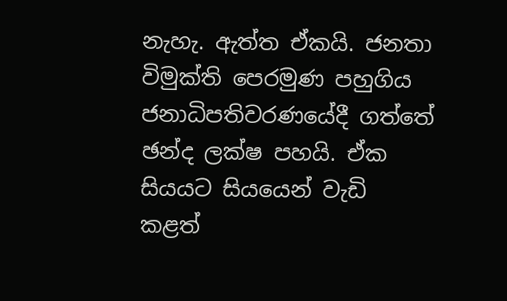නැහැ. ඇත්ත ඒකයි. ජනතා විමුක්ති පෙරමුණ පහුගිය ජනාධිපතිවරණයේදී ගත්තේ ඡන්ද ලක්ෂ පහයි. ඒක සියයට සියයෙන් වැඩි කළත්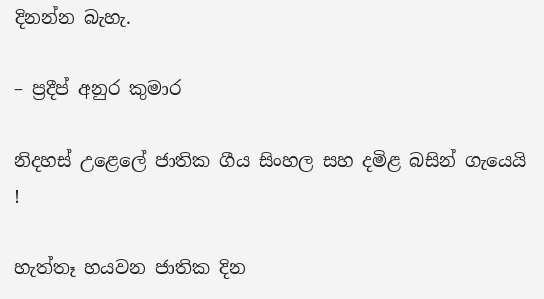දිනන්න බැහැ.

– ප්‍රදීප් අනුර කුමාර

නිදහස් උළෙලේ ජාතික ගීය සිංහල සහ දමිළ බසින් ගැයෙයි !

හැත්තෑ හයවන ජාතික දින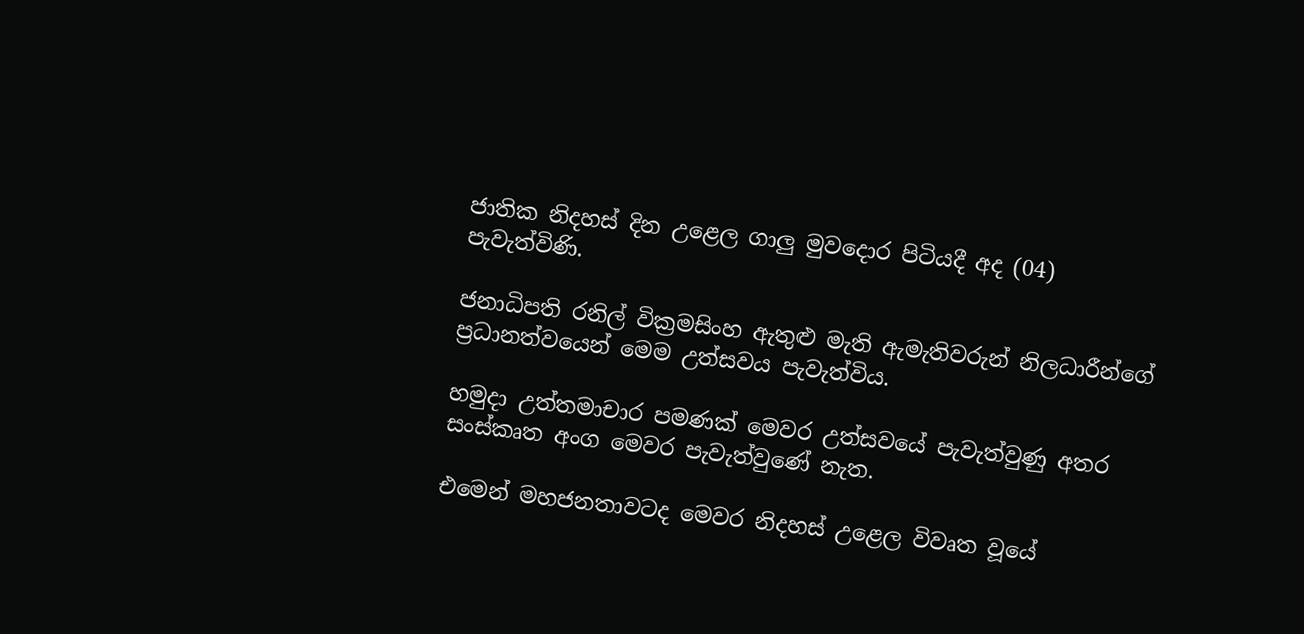ජාතික නිදහස් දින උළෙල ගාලු මුවදොර පිටියදී අද (04) පැවැත්විණි.

ජනාධිපති රනිල් වික්‍රමසිංහ ඇතුළු මැති ඇමැතිවරුන් නිලධාරීන්ගේ ප්‍රධානත්වයෙන් මෙම උත්සවය පැවැත්විය.

හමුදා උත්තමාචාර පමණක් මෙවර උත්සවයේ පැවැත්වුණු අතර සංස්කෘත අංග මෙවර පැවැත්වුණේ නැත.

එමෙන් මහජනතාවටද මෙවර නිදහස් උළෙල විවෘත වූයේ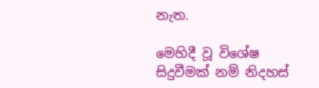නැත.

මෙහිදී වූ විශේෂ සිදුවීමක් නම් නිදහස්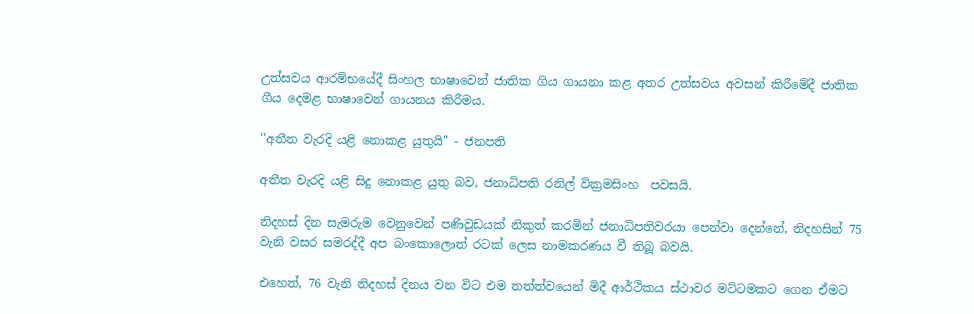උත්සවය ආරම්භයේදී සිංහල භාෂාවෙන් ජාතික ගිය ගායනා කළ අතර උත්සවය අවසන් කිරීමේදී ජාතික ගීය දෙමළ භාෂාවෙන් ගායනය කිරීමය.

''අතීත වැරදි යළි නොකළ යුතුයි'' - ජනපති

අතීත වැරදි යළි සිදු නොකළ යුතු බව, ජනාධිපති රනිල් වික්‍රමසිංහ  පවසයි.

නිදහස් දින සැමරුම වෙනුවෙන් පණිවුඩයක් නිකුත් කරමින් ජනාධිපතිවරයා පෙන්වා දෙන්නේ, නිදහසින් 75 වැනි වසර සමරද්දී අප බංකොලොත් රටක් ලෙස නාමකරණය වී තිබූ බවයි.

එහෙත්, 76 වැනි නිදහස් දිනය වන විට එම තත්ත්වයෙන් මිදී ආර්ථිකය ස්ථාවර මට්ටමකට ගෙන ඒමට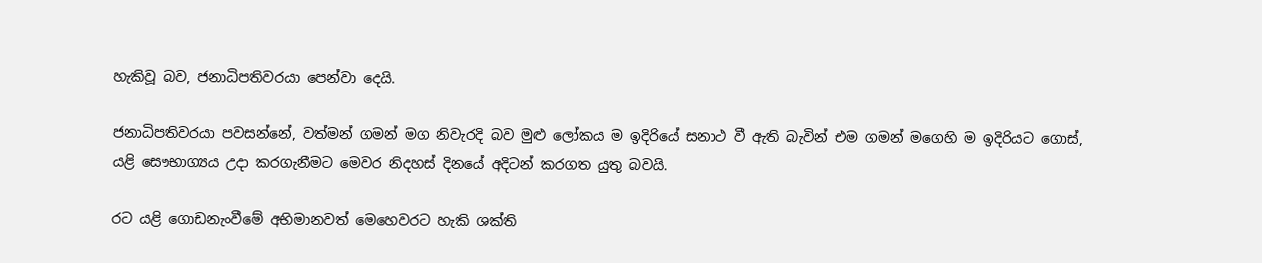හැකිවූ බව, ජනාධිපතිවරයා පෙන්වා දෙයි.

ජනාධිපතිවරයා පවසන්නේ, වත්මන් ගමන් මග නිවැරදි බව මුළු ලෝකය ම ඉදිරියේ සනාථ වී ඇති බැවින් එම ගමන් මගෙහි ම ඉදිරියට ගොස්, යළි සෞභාග්‍යය උදා කරගැනීමට මෙවර නිදහස් දිනයේ අදිටන් කරගත යුතු බවයි.

රට යළි ගොඩනැංවීමේ අභිමානවත් මෙහෙවරට හැකි ශක්ති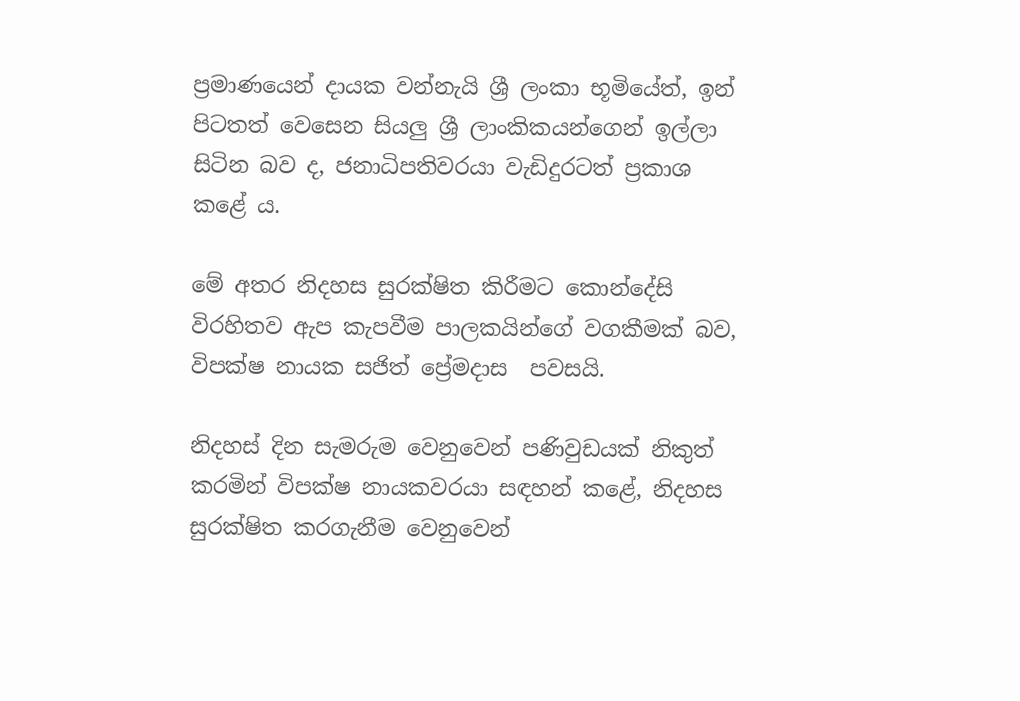ප්‍රමාණයෙන් දායක වන්නැයි ශ්‍රී ලංකා භූමියේත්, ඉන් පිටතත් වෙසෙන සියලු ශ්‍රී ලාංකිකයන්ගෙන් ඉල්ලා සිටින බව ද, ජනාධිපතිවරයා වැඩිදුරටත් ප්‍රකාශ කළේ ය.

මේ අතර නිදහස සුරක්ෂිත කිරීමට කොන්දේසි විරහිතව ඇප කැපවීම පාලකයින්ගේ වගකීමක් බව, විපක්ෂ නායක සජිත් ප්‍රේමදාස  පවසයි.

නිදහස් දින සැමරුම වෙනුවෙන් පණිවුඩයක් නිකුත් කරමින් විපක්ෂ නායකවරයා සඳහන් කළේ, නිදහස සුරක්ෂිත කරගැනීම වෙනුවෙන්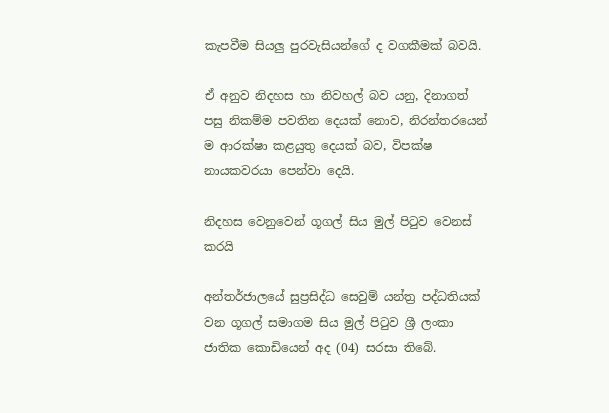කැපවීම සියලු පුරවැසියන්ගේ ද වගකීමක් බවයි.

ඒ අනුව නිදහස හා නිවහල් බව යනු, දිනාගත් පසු නිකම්ම පවතින දෙයක් නොව, නිරන්තරයෙන් ම ආරක්ෂා කළයුතු දෙයක් බව, විපක්ෂ නායකවරයා පෙන්වා දෙයි.

නිදහස වෙනුවෙන් ගූගල් සිය මුල් පිටුව වෙනස් කරයි

අන්තර්ජාලයේ සුප්‍රසිද්ධ සෙවුම් යන්ත්‍ර පද්ධතියක් වන ගූගල් සමාගම සිය මුල් පිටුව ශ්‍රී ලංකා ජාතික කොඩියෙන් අද (04) සරසා තිබේ.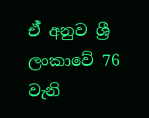ඒ් අනුව ශ්‍රී ලංකාවේ 76 වැනි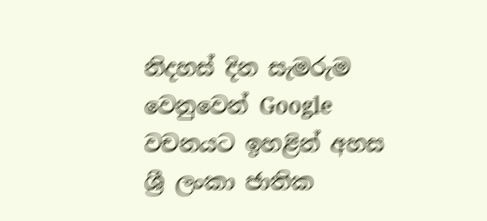නිදහස් දින සැමරුම වෙනුවෙන් Google වචනයට ඉහළින් අහස ශ්‍රී ලංකා ජාතික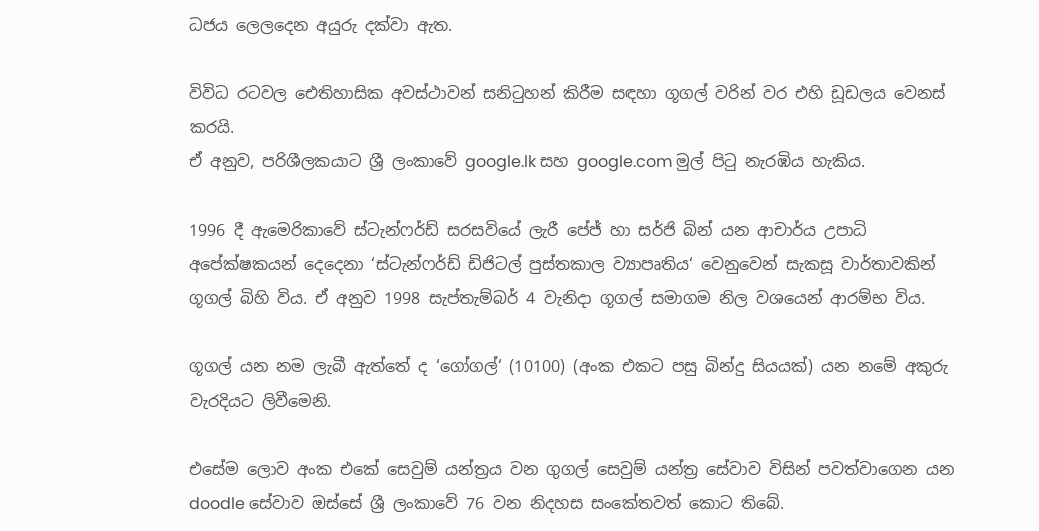ධජය ලෙලදෙන අයුරු දක්වා ඇත.

විවිධ රටවල ඓතිහාසික අවස්ථාවන් සනිටුහන් කිරීම සඳහා ගූගල් වරින් වර එහි ඩූඩලය වෙනස් කරයි.
ඒ අනුව, පරිශීලකයාට ශ්‍රී ලංකාවේ google.lk සහ google.com මුල් පිටු නැරඹිය හැකිය.

1996 දී ඇමෙරිකාවේ ස්ටැන්ෆර්ඩ් සරසවියේ ලැරී පේජ් හා සර්ජි බින් යන ආචාර්ය උපාධි අපේක්ෂකයන් දෙදෙනා ‘ස්ටැන්ෆර්ඩ් ඩිජිටල් පුස්තකාල ව්‍යාපෘතිය‘ වෙනුවෙන් සැකසූ වාර්තාවකින් ගූගල් බිහි විය. ඒ අනුව 1998 සැප්තැම්බර් 4 වැනිදා ගූගල් සමාගම නිල වශයෙන් ආරම්භ විය.

ගූගල් යන නම ලැබී ඇත්තේ ද ‘ගෝගල්‘ (10100) (අංක එකට පසු බින්දු සියයක්) යන නමේ අකුරු වැරදියට ලිවීමෙනි.

එසේම ලොව අංක එකේ සෙවුම් යන්ත්‍රය වන ගුගල් සෙවුම් යන්ත්‍ර සේවාව විසින් පවත්වාගෙන යන doodle සේවාව ඔස්සේ ශ්‍රී ලංකාවේ 76 වන නිදහස සංකේතවත් කොට තිබේ.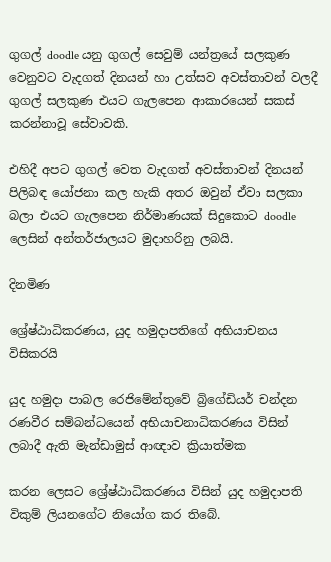ගුගල් doodle යනු ගුගල් සෙවුම් යන්ත්‍රයේ සලකුණ වෙනුවට වැදගත් දිනයන් හා උත්සව අවස්තාවන් වලදී ගුගල් සලකුණ එයට ගැලපෙන ආකාරයෙන් සකස් කරන්නාවූ සේවාවකි.

එහිදී අපට ගුගල් වෙත වැදගත් අවස්තාවන් දිනයන් පිලිබඳ යෝජනා කල හැකි අතර ඔවුන් ඒවා සලකා බලා එයට ගැලපෙන නිර්මාණයක් සිදුකොට doodle ලෙසින් අන්තර්ජාලයට මුදාහරිනු ලබයි.

දිනමිණ

ශ්‍රේෂ්ඨාධිකරණය, යුද හමුදාපතිගේ අභියාචනය විසිකරයි

යුද හමුදා පාබල රෙජිමේන්තුවේ බ්‍රිගේඩියර් චන්දන රණවීර සම්බන්ධයෙන් අභියාචනාධිකරණය විසින් ලබාදී ඇති මැන්ඩාමුස් ආඥාව ක්‍රියාත්මක

කරන ලෙසට ශ්‍රේෂ්ඨාධිකරණය විසින් යුද හමුදාපති විකුම් ලියනගේට නියෝග කර තිබේ.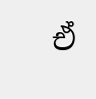ඒ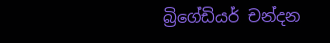බ්‍රිගේඩියර් චන්දන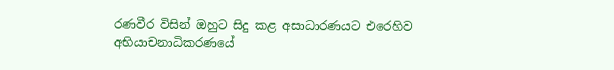රණවීර විසින් ඔහුට සිදු කළ අසාධාරණයට එරෙහිව අභියාචනාධිකරණයේ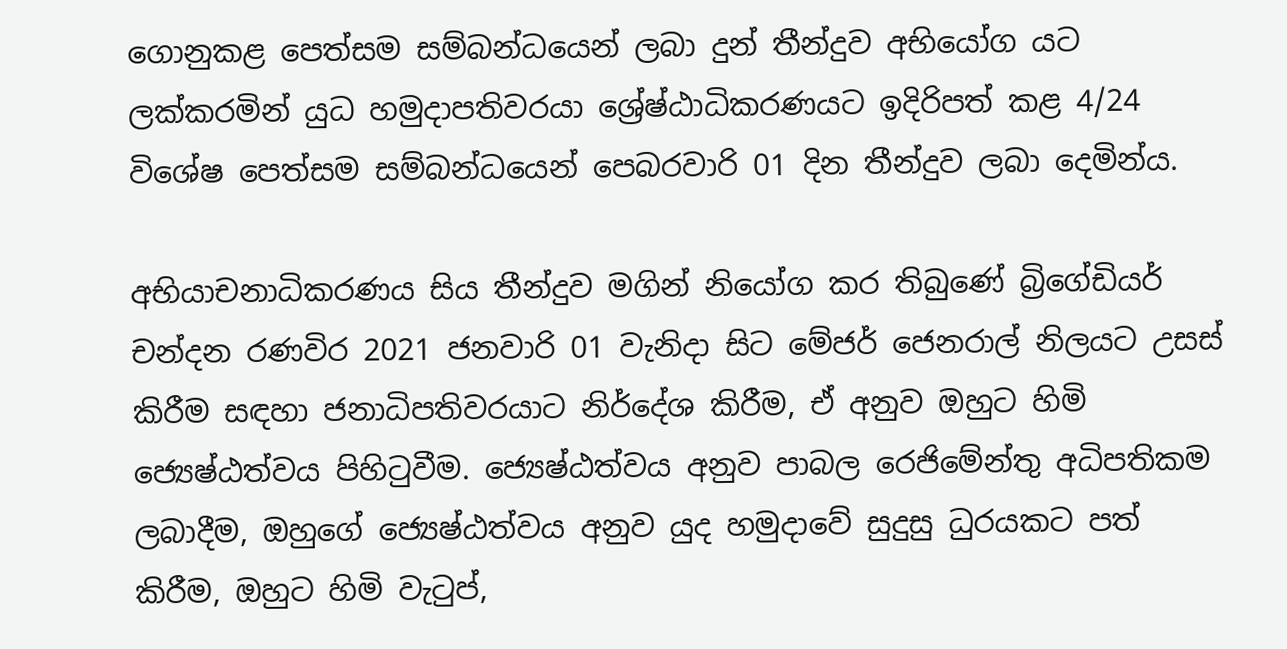ගොනුකළ පෙත්සම සම්බන්ධයෙන් ලබා දුන් තීන්දුව අභියෝග යට ලක්කරමින් යුධ හමුදාපතිවරයා ශ්‍රේෂ්ඨාධිකරණයට ඉදිරිපත් කළ 4/24 විශේෂ පෙත්සම සම්බන්ධයෙන් පෙබරවාරි 01 දින තීන්දුව ලබා දෙමින්ය.

අභියාචනාධිකරණය සිය තීන්දුව මගින් නියෝග කර තිබුණේ බ්‍රිගේඩියර් චන්දන රණවිර 2021 ජනවාරි 01 වැනිදා සිට මේජර් ජෙනරාල් නිලයට උසස් කිරීම සඳහා ජනාධිපතිවරයාට නිර්දේශ කිරීම, ඒ අනුව ඔහුට හිමි ජ්‍යෙෂ්ඨත්වය පිහිටුවීම. ජ්‍යෙෂ්ඨත්වය අනුව පාබල රෙජිමේන්තු අධිපතිකම ලබාදීම, ඔහුගේ ජ්‍යෙෂ්ඨත්වය අනුව යුද හමුදාවේ සුදුසු ධුරයකට පත් කිරීම, ඔහුට හිමි වැටුප්,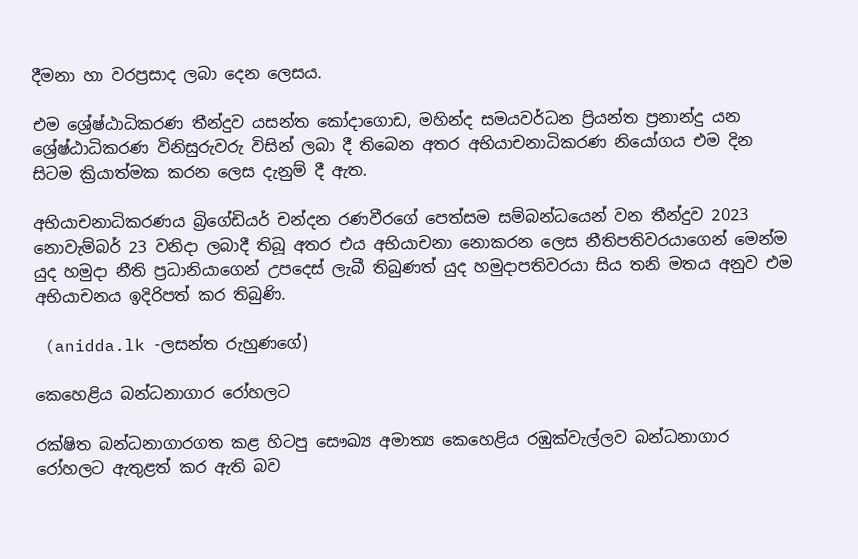දීමනා හා වරප්‍රසාද ලබා දෙන ලෙසය.

එම ශ්‍රේෂ්ඨාධිකරණ තීන්දුව යසන්ත කෝදාගොඩ, මහින්ද සමයවර්ධන ප්‍රියන්ත ප්‍රනාන්දු යන ශ්‍රේෂ්ඨාධිකරණ විනිසුරුවරු විසින් ලබා දී තිබෙන අතර අභියාචනාධිකරණ නියෝගය එම දින සිටම ක්‍රියාත්මක කරන ලෙස දැනුම් දී ඇත.

අභියාචනාධිකරණය බ්‍රිගේඩියර් චන්දන රණවීරගේ පෙත්සම සම්බන්ධයෙන් වන තීන්දුව 2023 නොවැම්බර් 23 වනිදා ලබාදී තිබූ අතර එය අභියාචනා නොකරන ලෙස නීතිපතිවරයාගෙන් මෙන්ම යුද හමුදා නීති ප්‍රධානියාගෙන් උපදෙස් ලැබී තිබුණත් යුද හමුදාපතිවරයා සිය තනි මතය අනුව එම අභියාචනය ඉදිරිපත් කර තිබුණි.

 (anidda.lk -ලසන්ත රුහුණගේ)

කෙහෙළිය බන්ධනාගාර රෝහලට

රක්ෂිත බන්ධනාගාරගත කළ හිටපු සෞඛ්‍ය අමාත්‍ය කෙහෙළිය රඹුක්වැල්ලව බන්ධනාගාර රෝහලට ඇතුළත් කර ඇති බව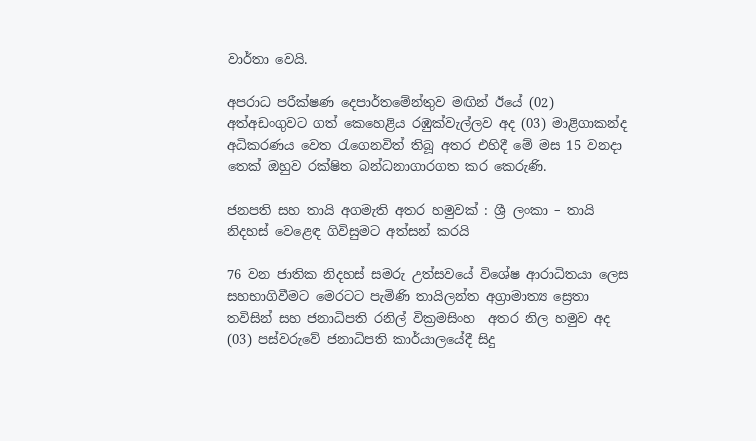වාර්තා වෙයි.

අපරාධ පරීක්ෂණ දෙපාර්තමේන්තුව මඟින් ඊයේ (02) අත්අඩංගුවට ගත් කෙහෙළිය රඹුක්වැල්ලව අද (03) මාළිගාකන්ද අධිකරණය වෙත රැගෙනවිත් තිබූ අතර එහිදී මේ මස 15 වනදා තෙක් ඔහුව රක්ෂිත බන්ධනාගාරගත කර කෙරුණි.

ජනපති සහ තායි අගමැති අතර හමුවක් : ශ්‍රී ලංකා – තායි නිදහස් වෙළෙඳ ගිවිසුමට අත්සන් කරයි

76 වන ජාතික නිදහස් සමරු උත්සවයේ විශේෂ ආරාධිතයා ලෙස සහභාගිවීමට මෙරටට පැමිණි තායිලන්ත අග්‍රාමාත්‍ය ස්‍රෙතා තවිසින් සහ ජනාධිපති රනිල් වික්‍රමසිංහ  අතර නිල හමුව අද (03) පස්වරුවේ ජනාධිපති කාර්යාලයේදී සිදු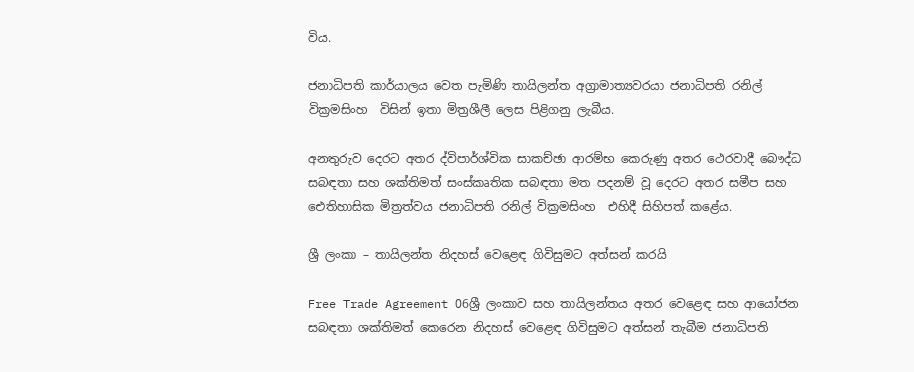විය.

ජනාධිපති කාර්යාලය වෙත පැමිණි තායිලන්ත අග්‍රාමාත්‍යවරයා ජනාධිපති රනිල් වික්‍රමසිංහ  විසින් ඉතා මිත්‍රශීලී ලෙස පිළිගනු ලැබීය.

අනතුරුව දෙරට අතර ද්විපාර්ශ්වික සාකච්ඡා ආරම්භ කෙරුණු අතර ථෙරවාදී බෞද්ධ සබඳතා සහ ශක්තිමත් සංස්කෘතික සබඳතා මත පදනම් වූ දෙරට අතර සමීප සහ ඓතිහාසික මිත්‍රත්වය ජනාධිපති රනිල් වික්‍රමසිංහ  එහිදී සිහිපත් කළේය.

ශ්‍රී ලංකා – තායිලන්ත නිදහස් වෙළෙඳ ගිවිසුමට අත්සන් කරයි

Free Trade Agreement 06ශ්‍රී ලංකාව සහ තායිලන්තය අතර වෙළෙඳ සහ ආයෝජන සබඳතා ශක්තිමත් කෙරෙන නිදහස් වෙළෙඳ ගිවිසුමට අත්සන් තැබීම ජනාධිපති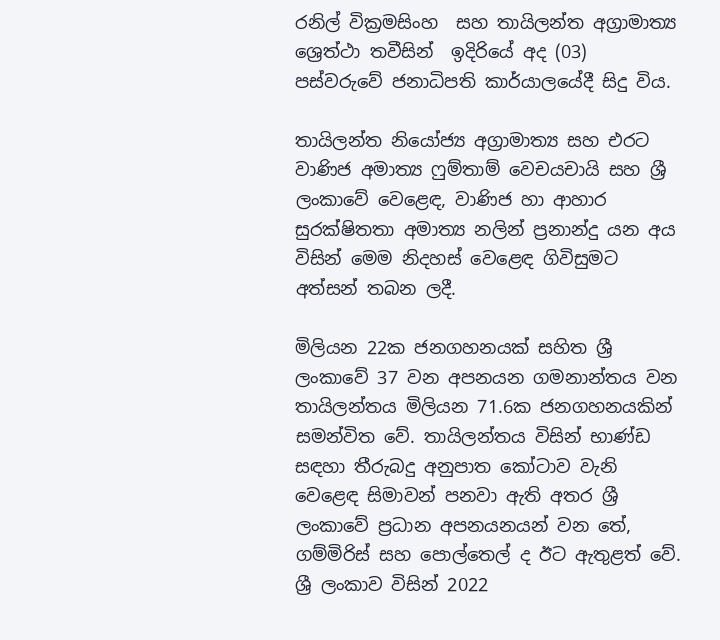රනිල් වික්‍රමසිංහ  සහ තායිලන්ත අග්‍රාමාත්‍ය ශ්‍රෙත්ථා තවීසින්  ඉදිරියේ අද (03) පස්වරුවේ ජනාධිපති කාර්යාලයේදී සිදු විය.

තායිලන්ත නියෝජ්‍ය අග්‍රාමාත්‍ය සහ එරට වාණිජ අමාත්‍ය ෆුම්තාම් වෙචයචායි සහ ශ්‍රී ලංකාවේ වෙළෙඳ, වාණිජ හා ආහාර සුරක්ෂිතතා අමාත්‍ය නලින් ප්‍රනාන්දු යන අය විසින් මෙම නිදහස් වෙළෙඳ ගිවිසුමට අත්සන් තබන ලදී.

මිලියන 22ක ජනගහනයක් සහිත ශ්‍රී ලංකාවේ 37 වන අපනයන ගමනාන්තය වන තායිලන්තය මිලියන 71.6ක ජනගහනයකින් සමන්විත වේ. තායිලන්තය විසින් භාණ්ඩ සඳහා තීරුබදු අනුපාත කෝටාව වැනි වෙළෙඳ සිමාවන් පනවා ඇති අතර ශ්‍රී ලංකාවේ ප්‍රධාන අපනයනයන් වන තේ, ගම්මිරිස් සහ පොල්තෙල් ද ඊට ඇතුළත් වේ. ශ්‍රී ලංකාව විසින් 2022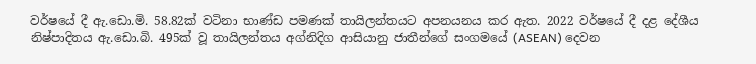වර්ෂයේ දී ඇ.ඩො.මි. 58.82ක් වටිනා භාණ්ඩ පමණක් තායිලන්තයට අපනයනය කර ඇත. 2022 වර්ෂයේ දී දළ දේශීය නිෂ්පාදිතය ඇ.ඩො.බි. 495ක් වූ තායිලන්තය අග්නිදිග ආසියානු ජාතීන්ගේ සංගමයේ (ASEAN) දෙවන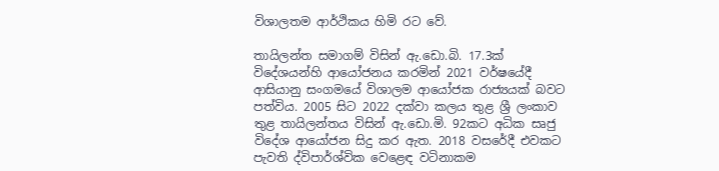විශාලතම ආර්ථිකය හිමි රට වේ.

තායිලන්ත සමාගම් විසින් ඇ.ඩො.බි. 17.3ක් විදේශයන්හි ආයෝජනය කරමින් 2021 වර්ෂයේදී ආසියානු සංගමයේ විශාලම ආයෝජක රාජ්‍යයක් බවට පත්විය. 2005 සිට 2022 දක්වා කලය තුළ ශ්‍රී ලංකාව තුළ තායිලන්තය විසින් ඇ.ඩො.මි. 92කට අධික සෘජු විදේශ ආයෝජන සිදු කර ඇත. 2018 වසරේදී එවකට පැවති ද්විපාර්ශ්වික වෙළෙඳ වටිනාකම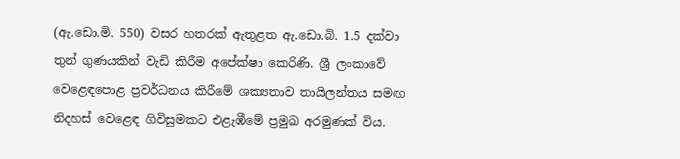(ඇ.ඩො.මි. 550) වසර හතරක් ඇතුළත ඇ.ඩො.බි. 1.5 දක්වා තුන් ගුණයකින් වැඩි කිරීම අපේක්ෂා කෙරිණි. ශ්‍රී ලංකාවේ වෙළෙඳපොළ ප්‍රවර්ධනය කිරීමේ ශක්‍යතාව තායිලන්තය සමඟ නිදහස් වෙළෙඳ ගිවිසුමකට එළැඹීමේ ප්‍රමුඛ අරමුණක් විය.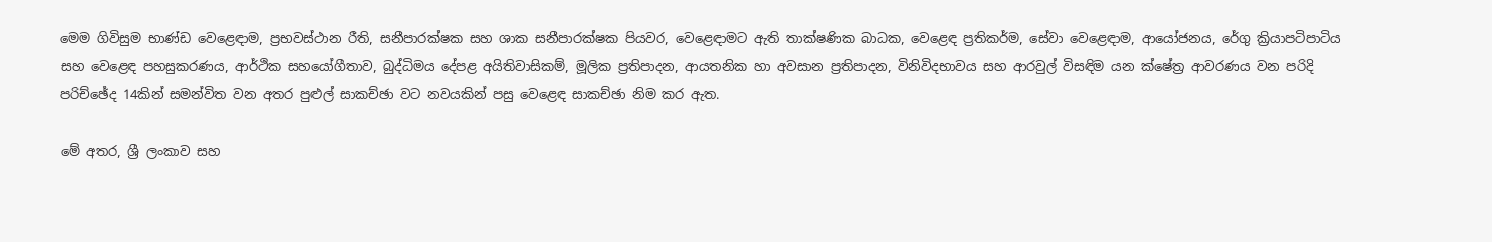මෙම ගිවිසුම භාණ්ඩ වෙළෙඳාම, ප්‍රභවස්ථාන රීති, සනීපාරක්ෂක සහ ශාක සනීපාරක්ෂක පියවර, වෙළෙඳාමට ඇති තාක්ෂණික බාධක, වෙළෙඳ ප්‍රතිකර්ම, සේවා වෙළෙඳාම, ආයෝජනය, රේගු ක්‍රියාපටිපාටිය සහ වෙළෙඳ පහසුකරණය, ආර්ථික සහයෝගීතාව, බුද්ධිමය දේපළ අයිතිවාසිකම්, මූලික ප්‍රතිපාදන, ආයතනික හා අවසාන ප්‍රතිපාදන, විනිවිදභාවය සහ ආරවුල් විසඳිම යන ක්ෂේත්‍ර ආවරණය වන පරිදි පරිච්ඡේද 14කින් සමන්විත වන අතර පුළුල් සාකච්ඡා වට නවයකින් පසු වෙළෙඳ සාකච්ඡා නිම කර ඇත.

මේ අතර, ශ්‍රී ලංකාව සහ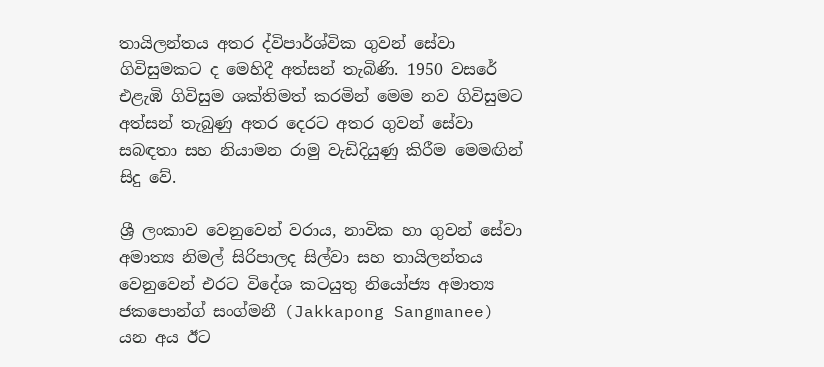තායිලන්තය අතර ද්විපාර්ශ්වික ගුවන් සේවා ගිවිසුමකට ද මෙහිදී අත්සන් තැබිණි. 1950 වසරේ එළැඹි ගිවිසුම ශක්තිමත් කරමින් මෙම නව ගිවිසුමට අත්සන් තැබුණු අතර දෙරට අතර ගුවන් සේවා සබඳතා සහ නියාමන රාමු වැඩිදියුණු කිරීම මෙමඟින් සිදු වේ.

ශ්‍රී ලංකාව වෙනුවෙන් වරාය, නාවික හා ගුවන් සේවා අමාත්‍ය නිමල් සිරිපාලද සිල්වා සහ තායිලන්තය වෙනුවෙන් එරට විදේශ කටයුතු නියෝජ්‍ය අමාත්‍ය ජකපොන්ග් සංග්මනී (Jakkapong Sangmanee) යන අය ඊට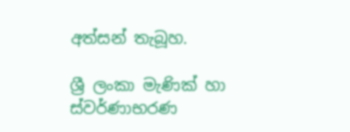අත්සන් තැබූහ.

ශ්‍රී ලංකා මැණික් හා ස්වර්ණාභරණ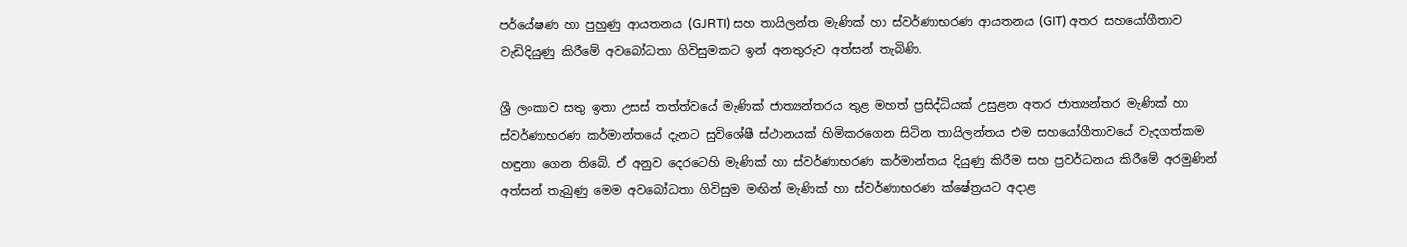පර්යේෂණ හා පුහුණු ආයතනය (GJRTI) සහ තායිලන්ත මැණික් හා ස්වර්ණාභරණ ආයතනය (GIT) අතර සහයෝගීතාව වැඩිදියුණු කිරීමේ අවබෝධතා ගිවිසුමකට ඉන් අනතුරුව අත්සන් තැබිණි.

ශ්‍රී ලංකාව සතු ඉතා උසස් තත්ත්වයේ මැණික් ජාත්‍යන්තරය තුළ මහත් ප්‍රසිද්ධියක් උසුළන අතර ජාත්‍යන්තර මැණික් හා ස්වර්ණාභරණ කර්මාන්තයේ දැනට සුවිශේෂී ස්ථානයක් හිමිකරගෙන සිටින තායිලන්තය එම සහයෝගීතාවයේ වැදගත්කම හඳුනා ගෙන තිබේ. ඒ අනුව දෙරටෙහි මැණික් හා ස්වර්ණාභරණ කර්මාන්තය දියුණු කිරීම සහ ප්‍රවර්ධනය කිරීමේ අරමුණින් අත්සන් තැබුණු මෙම අවබෝධතා ගිවිසුම මඟින් මැණික් හා ස්වර්ණාභරණ ක්ෂේත්‍රයට අදාළ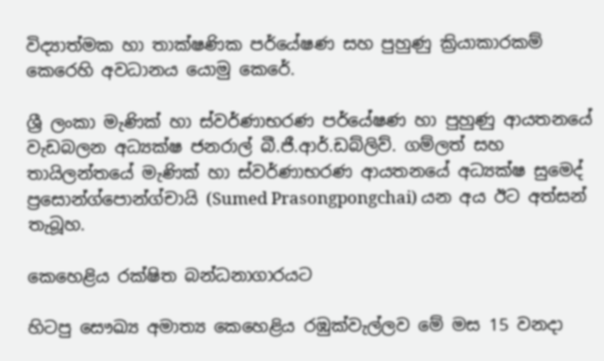විද්‍යාත්මක හා තාක්ෂණික පර්යේෂණ සහ පුහුණු ක්‍රියාකාරකම් කෙරෙහි අවධානය යොමු කෙරේ.

ශ්‍රී ලංකා මැණික් හා ස්වර්ණාභරණ පර්යේෂණ හා පුහුණු ආයතනයේ වැඩබලන අධ්‍යක්ෂ ජනරාල් බී.ජී.ආර්.ඩබ්ලිව්. ගම්ලත් සහ තායිලන්තයේ මැණික් හා ස්වර්ණාභරණ ආයතනයේ අධ්‍යක්ෂ සුමෙද් ප්‍රසොන්ග්පොන්ග්චායි (Sumed Prasongpongchai) යන අය ඊට අත්සන් තැබූහ.

කෙහෙළිය රක්ෂිත බන්ධනාගාරයට

හිටපු සෞඛ්‍ය අමාත්‍ය කෙහෙළිය රඹුක්වැල්ලව මේ මස 15 වනදා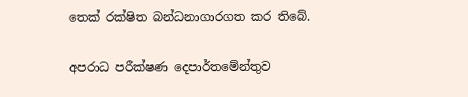තෙක් රක්ෂිත බන්ධනාගාරගත කර තිබේ.

අපරාධ පරීක්ෂණ දෙපාර්තමේන්තුව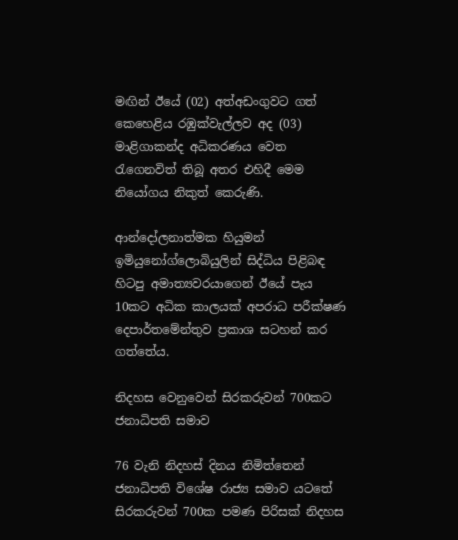මඟින් ඊයේ (02) අත්අඩංගුවට ගත් කෙහෙළිය රඹුක්වැල්ලව අද (03) මාළිගාකන්ද අධිකරණය වෙත රැගෙනවිත් තිබූ අතර එහිදී මෙම නියෝගය නිකුත් කෙරුණි.

ආන්දෝලනාත්මක හියුමන් ඉමියුනෝග්ලොබියුලින් සිද්ධිය පිළිබඳ හිටපු අමාත්‍යවරයාගෙන් ඊයේ පැය 10කට අධික කාලයක් අපරාධ පරීක්ෂණ දෙපාර්තමේන්තුව ප්‍රකාශ සටහන් කර ගත්තේය.

නිදහස වෙනුවෙන් සිරකරුවන් 700කට ජනාධිපති සමාව

76 වැනි නිදහස් දිනය නිමිත්තෙන් ජනාධිපති විශේෂ රාජ්‍ය සමාව යටතේ සිරකරුවන් 700ක පමණ පිරිසක් නිදහස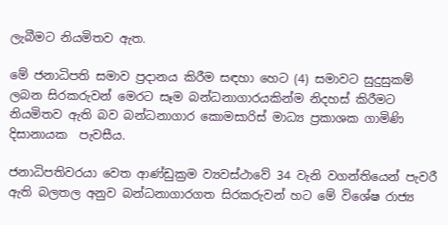ලැබීමට නියමිතව ඇත.

මේ ජනාධිපති සමාව ප්‍රදානය කිරීම සඳහා හෙට (4) සමාවට සුදුසුකම් ලබන සිරකරුවන් මෙරට සෑම බන්ධනාගාරයකින්ම නිදහස් කිරීමට නියමිතව ඇති බව බන්ධනාගාර කොමසාරිස් මාධ්‍ය ප්‍රකාශක ගාමිණි දිසානායක  පැවසීය.

ජනාධිපතිවරයා වෙත ආණ්ඩුක්‍රම ව්‍යවස්ථාවේ 34 වැනි වගන්තියෙන් පැවරී ඇති බලතල අනුව බන්ධනාගාරගත සිරකරුවන් හට මේ විශේෂ රාජ්‍ය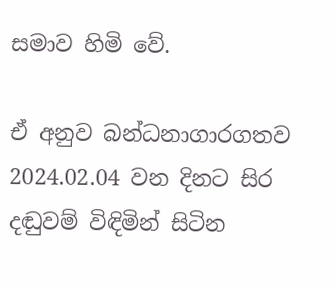සමාව හිමි වේ.

ඒ අනුව බන්ධනාගාරගතව 2024.02.04 වන දිනට සිර දඬුවම් විඳිමින් සිටින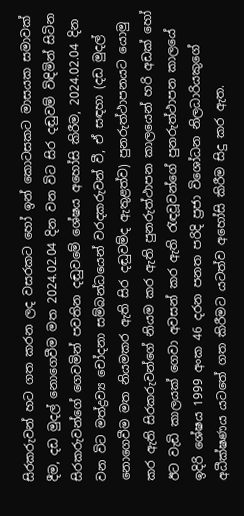සිරකරුවන් හට ගත කරන ලද වසරකට හෝ ඉන් කොටසකට මාසයක සමාවක් දීම, දඩ මුදල් නොගෙවීම මත 2024.02.04 දින වන විට සිර දඬුවම් විඳිමින් සිටින සිරකරුවන්ගේ ගෙවමින් පවතින දඬුවමේ ශේෂය අහෝසි කිරීම, 2024.02.04 දින වන විට මත්ද්‍රව්‍ය චෝදනා සම්බන්ධයෙන් වරදකරුවන් වී, ඒ සඳහා (දඩ මුදල් නොගෙවීම මත නියමකර ඇති සිර දඬුවම්ද ඇතුළත්ව) පුනරුත්ථාපනයට යොමු කර ඇති සිරකරුවන්ගේ නියම කර ඇති පුනරුත්ථාපන කාලයෙන් හරි අඩක් හෝ ඊට වැඩි කාලයක් ගෙවා අවසන් කර ඇති රැඳවූවන්ගේ පුනරුත්ථාපන කාලයේ ඉදිරි ශේෂය 1999 අංක 46 දරන පනත පරිදි ප්‍රජා විශෝධන නිලධාරියකුගේ අධීක්ෂණය යටතේ ගත කිරීමට යටත්ව අහෝසි කිරීම සිදු කර ඇත.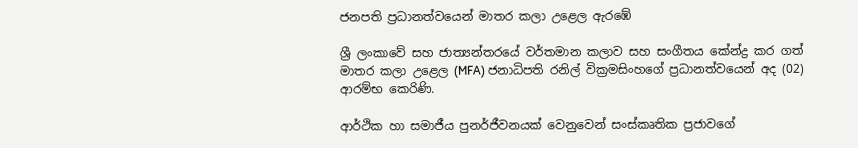ජනපති ප්‍රධානත්වයෙන් මාතර කලා උළෙල ඇරඹේ

ශ්‍රී ලංකාවේ සහ ජාත්‍යන්තරයේ වර්තමාන කලාව සහ සංගීතය කේන්ද්‍ර කර ගත් මාතර කලා උළෙල (MFA) ජනාධිපති රනිල් වික්‍රමසිංහගේ ප්‍රධානත්වයෙන් අද (02) ආරම්භ කෙරිණි.

ආර්ථික හා සමාජීය පුනර්ජීවනයක් වෙනුවෙන් සංස්කෘතික ප්‍රජාවගේ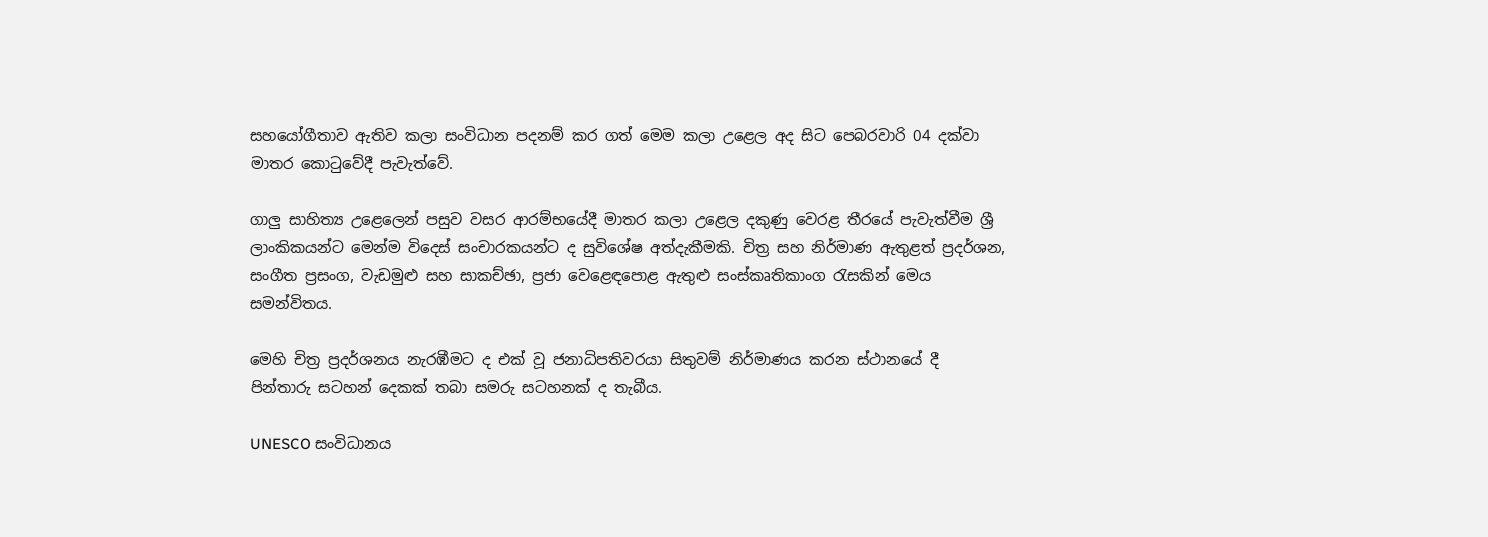සහයෝගීතාව ඇතිව කලා සංවිධාන පදනම් කර ගත් මෙම කලා උළෙල අද සිට පෙබරවාරි 04 දක්වා මාතර කොටුවේදී පැවැත්වේ.

ගාලු සාහිත්‍ය උළෙලෙන් පසුව වසර ආරම්භයේදී මාතර කලා උළෙල දකුණු වෙරළ තීරයේ පැවැත්වීම ශ්‍රී ලාංකිකයන්ට මෙන්ම විදෙස් සංචාරකයන්ට ද සුවිශේෂ අත්දැකීමකි. චිත්‍ර සහ නිර්මාණ ඇතුළත් ප්‍රදර්ශන, සංගීත ප්‍රසංග, වැඩමුළු සහ සාකච්ඡා, ප්‍රජා වෙළෙඳපොළ ඇතුළු සංස්කෘතිකාංග රැසකින් මෙය සමන්විතය.

මෙහි චිත්‍ර ප්‍රදර්ශනය නැරඹීමට ද එක් වූ ජනාධිපතිවරයා සිතුවම් නිර්මාණය කරන ස්ථානයේ දී පින්තාරු සටහන් දෙකක් තබා සමරු සටහනක් ද තැබීය.

UNESCO සංවිධානය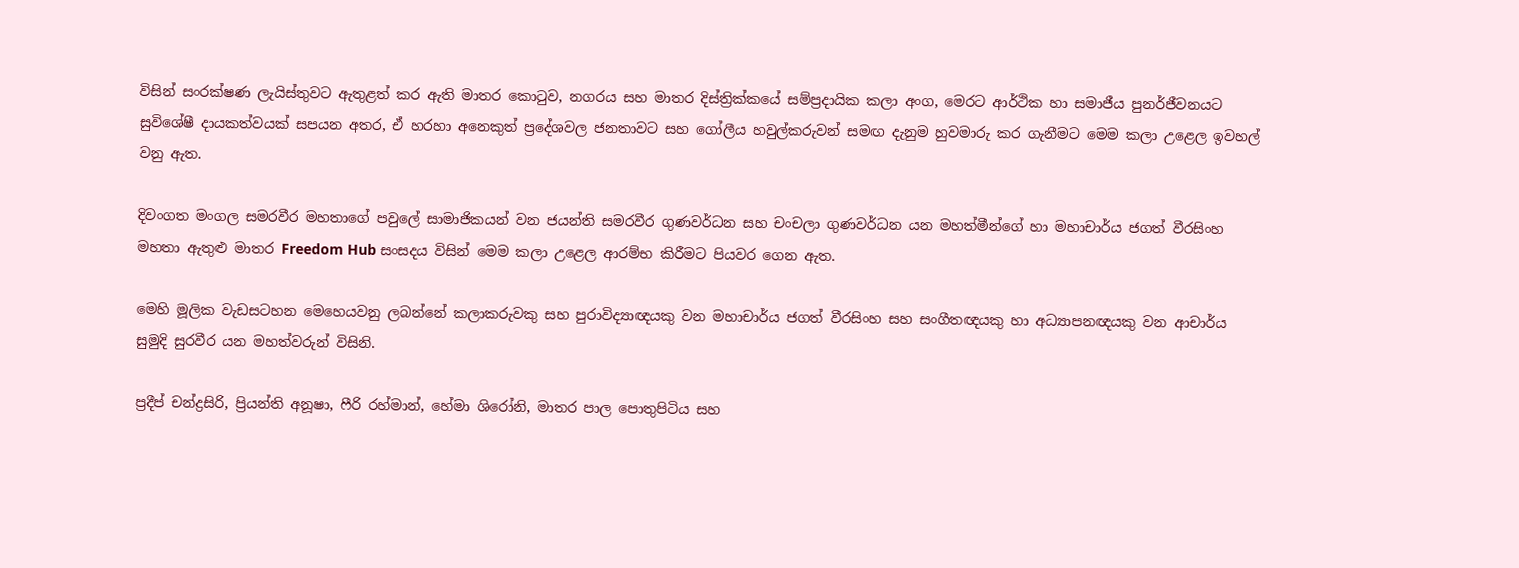විසින් සංරක්ෂණ ලැයිස්තුවට ඇතුළත් කර ඇති මාතර කොටුව, නගරය සහ මාතර දිස්ත්‍රික්කයේ සම්ප්‍රදායික කලා අංග, මෙරට ආර්ථික හා සමාජීය පුනර්ජීවනයට සුවිශේෂී දායකත්වයක් සපයන අතර, ඒ හරහා අනෙකුත් ප්‍රදේශවල ජනතාවට සහ ගෝලීය හවුල්කරුවන් සමඟ දැනුම හුවමාරු කර ගැනීමට මෙම කලා උළෙල ඉවහල් වනු ඇත.

දිවංගත මංගල සමරවීර මහතාගේ පවුලේ සාමාජිකයන් වන ජයන්ති සමරවීර ගුණවර්ධන සහ චංචලා ගුණවර්ධන යන මහත්මීන්ගේ හා මහාචාර්ය ජගත් වීරසිංහ මහතා ඇතුළු මාතර Freedom Hub සංසදය විසින් මෙම කලා උළෙල ආරම්භ කිරීමට පියවර ගෙන ඇත.

මෙහි මූලික වැඩසටහන මෙහෙයවනු ලබන්නේ කලාකරුවකු සහ පුරාවිද්‍යාඥයකු වන මහාචාර්ය ජගත් වීරසිංහ සහ සංගීතඥයකු හා අධ්‍යාපනඥයකු වන ආචාර්ය සුමුදි සුරවීර යන මහත්වරුන් විසිනි.

ප්‍රදීප් චන්ද්‍රසිරි, ප්‍රියන්ති අනූෂා, ෆීරි රහ්මාන්, හේමා ශිරෝනි, මාතර පාල පොතුපිටිය සහ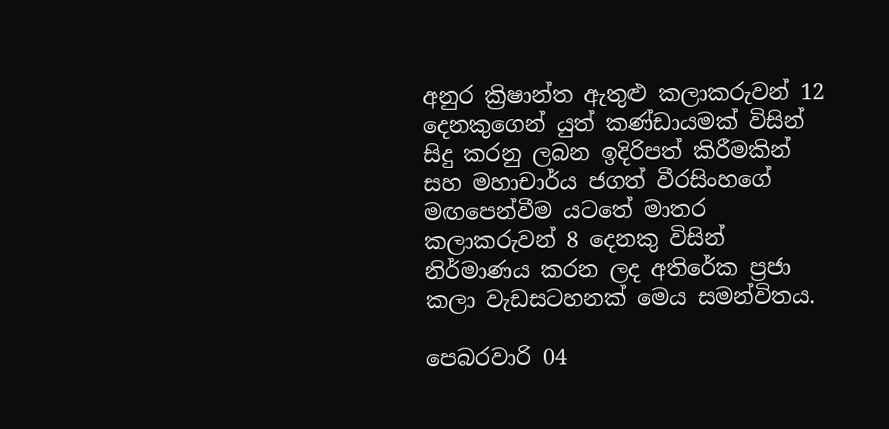අනුර ක්‍රිෂාන්ත ඇතුළු කලාකරුවන් 12 දෙනකුගෙන් යුත් කණ්ඩායමක් විසින් සිදු කරනු ලබන ඉදිරිපත් කිරීමකින් සහ මහාචාර්ය ජගත් වීරසිංහගේ මඟපෙන්වීම යටතේ මාතර කලාකරුවන් 8 දෙනකු විසින් නිර්මාණය කරන ලද අතිරේක ප්‍රජා කලා වැඩසටහනක් මෙය සමන්විතය.

පෙබරවාරි 04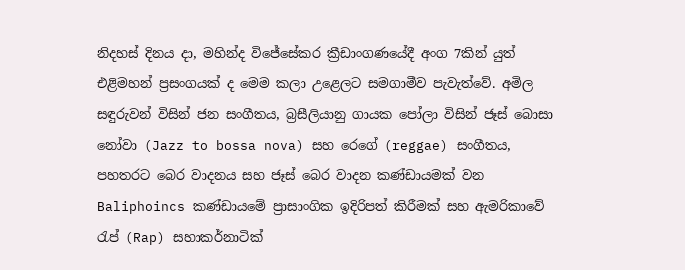නිදහස් දිනය දා, මහින්ද විජේසේකර ක්‍රීඩාංගණයේදී අංග 7කින් යුත් එළිමහන් ප්‍රසංගයක් ද මෙම කලා උළෙලට සමගාමීව පැවැත්වේ. අමිල සඳුරුවන් විසින් ජන සංගීතය, බ්‍රසීලියානු ගායක පෝලා විසින් ජෑස් බොසා නෝවා (Jazz to bossa nova) සහ රෙගේ (reggae) සංගීතය, පහතරට බෙර වාදනය සහ ජෑස් බෙර වාදන කණ්ඩායමක් වන Baliphoincs කණ්ඩායමේ ප්‍රාසාංගික ඉදිරිපත් කිරීමක් සහ ඇමරිකාවේ රැප් (Rap) සහාකර්නාටික්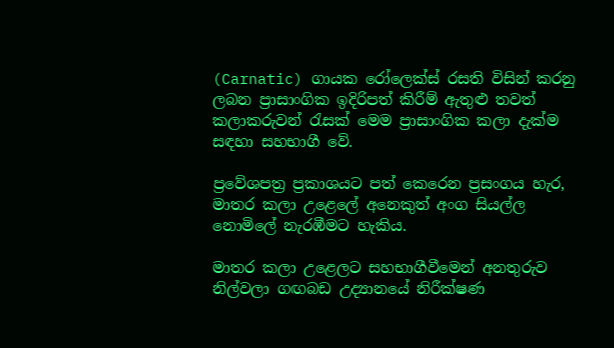(Carnatic) ගායක රෝලෙක්ස් රසති විසින් කරනු ලබන ප්‍රාසාංගික ඉදිරිපත් කිරීම් ඇතුළු තවත් කලාකරුවන් රැසක් මෙම ප්‍රාසාංගික කලා දැක්ම සඳහා සහභාගී වේ.

ප්‍රවේශපත්‍ර ප්‍රකාශයට පත් කෙරෙන ප්‍රසංගය හැර, මාතර කලා උළෙලේ අනෙකුත් අංග සියල්ල නොමිලේ නැරඹීමට හැකිය.

මාතර කලා උළෙලට සහභාගීවීමෙන් අනතුරුව නිල්වලා ගඟබඩ උද්‍යානයේ නිරීක්ෂණ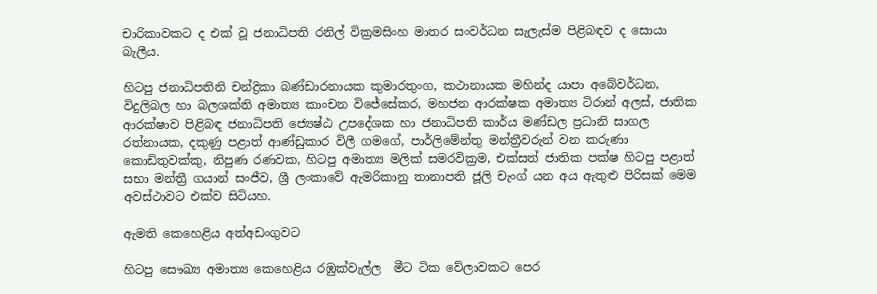චාරිකාවකට ද එක් වූ ජනාධිපති රනිල් වික්‍රමසිංහ මාතර සංවර්ධන සැලැස්ම පිළිබඳව ද සොයා බැලීය.

හිටපු ජනාධිපතිනි චන්ද්‍රිකා බණ්ඩාරනායක කුමාරතුංග, කථානායක මහින්ද යාපා අබේවර්ධන, විදුලිබල හා බලශක්ති අමාත්‍ය කාංචන විජේසේකර, මහජන ආරක්ෂක අමාත්‍ය ටිරාන් අලස්, ජාතික ආරක්ෂාව පිළිබඳ ජනාධිපති ජ්‍යෙෂ්ඨ උපදේශක හා ජනාධිපති කාර්ය මණ්ඩල ප්‍රධානි සාගල රත්නායක, දකුණු පළාත් ආණ්ඩුකාර විලී ගමගේ, පාර්ලිමේන්තු මන්ත්‍රීවරුන් වන කරුණා කොඩිතුවක්කු, නිපුණ රණවක, හිටපු අමාත්‍ය මලික් සමරවික්‍රම, එක්සත් ජාතික පක්ෂ හිටපු පළාත් සභා මන්ත්‍රී ගයාන් සංජීව, ශ්‍රී ලංකාවේ ඇමරිකානු තානාපති ජූලි චැංග් යන අය ඇතුළු පිරිසක් මෙම අවස්ථාවට එක්ව සිටියහ.

ඇමති කෙහෙළිය අත්අඩංගුවට

හිටපු සෞඛ්‍ය අමාත්‍ය කෙහෙළිය රඹුක්වැල්ල  මීට ටික වේලාවකට පෙර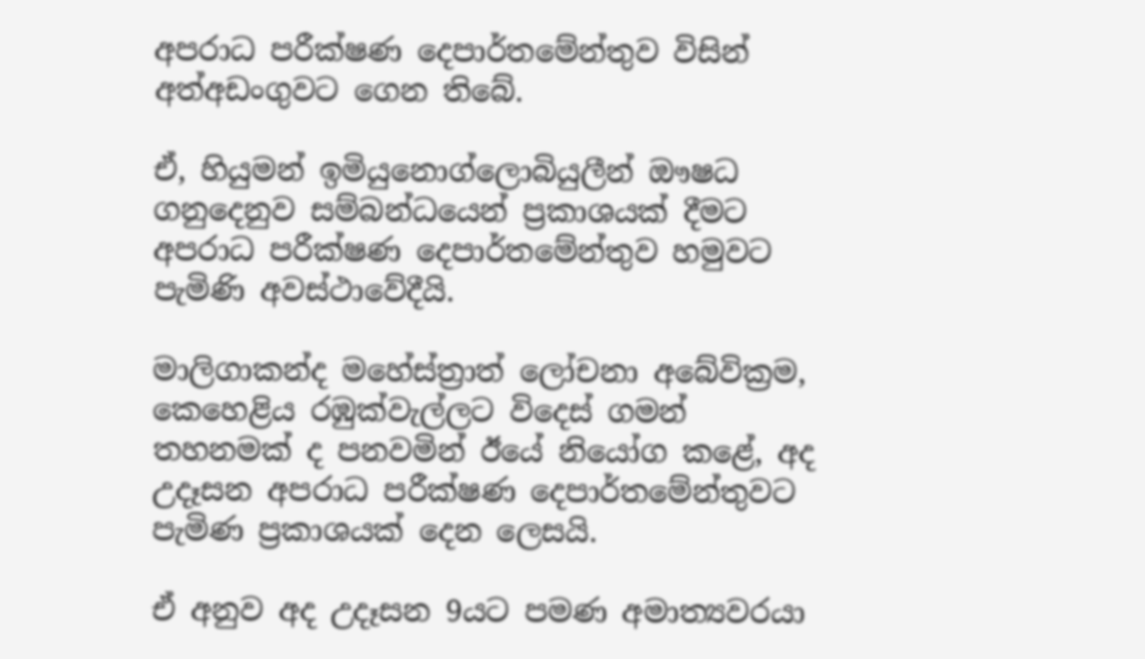අපරාධ පරීක්ෂණ දෙපාර්තමේන්තුව විසින් අත්අඩංගුවට ගෙන තිබේ.

ඒ, හියුමන් ඉමියුනොග්ලොබියුලීන් ඖෂධ ගනුදෙනුව සම්බන්ධයෙන් ප්‍රකාශයක් දීමට අපරාධ පරීක්ෂණ දෙපාර්තමේන්තුව හමුවට පැමිණි අවස්ථාවේදීයි.

මාලිගාකන්ද මහේස්ත්‍රාත් ලෝචනා අබේවික්‍රම, කෙහෙළිය රඹුක්වැල්ලට විදෙස් ගමන් තහනමක් ද පනවමින් ඊයේ නියෝග කළේ, අද උදෑසන අපරාධ පරීක්ෂණ දෙපාර්තමේන්තුවට පැමිණ ප්‍රකාශයක් දෙන ලෙසයි.

ඒ අනුව අද උදෑසන 9යට පමණ අමාත්‍යවරයා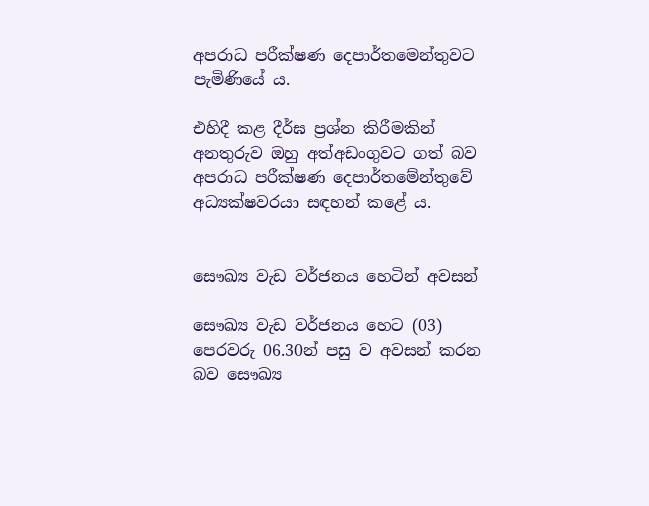අපරාධ පරීක්ෂණ දෙපාර්තමෙන්තුවට පැමිණියේ ය.

එහිදී කළ දීර්ඝ ප්‍රශ්න කිරීමකින් අනතුරුව ඔහු අත්අඩංගුවට ගත් බව අපරාධ පරීක්ෂණ දෙපාර්තමේන්තුවේ අධ්‍යක්ෂවරයා සඳහන් කළේ ය.


සෞඛ්‍ය වැඩ වර්ජනය හෙටින් අවසන්

සෞඛ්‍ය වැඩ වර්ජනය හෙට (03) පෙරවරු 06.30න් පසු ව අවසන් කරන බව සෞඛ්‍ය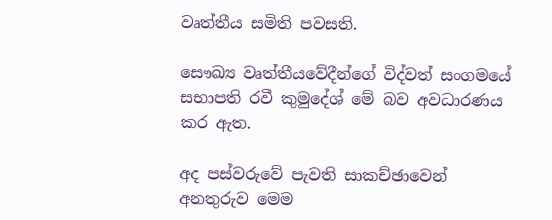වෘත්තීය සමිති පවසති.

සෞඛ්‍ය වෘත්තීයවේදීන්ගේ විද්වත් සංගමයේ සභාපති රවී කුමුදේශ් මේ බව අවධාරණය කර ඇත.

අද පස්වරුවේ පැවති සාකච්ඡාවෙන් අනතුරුව මෙම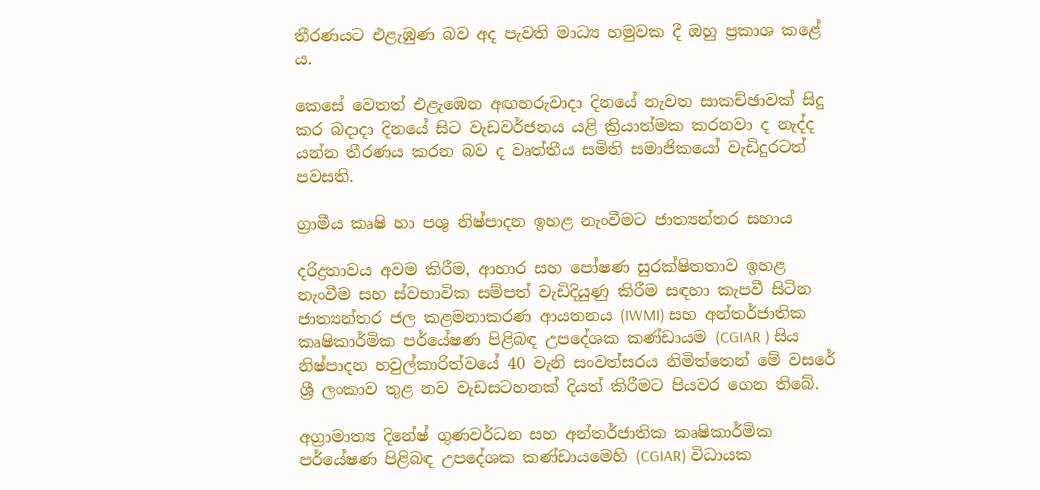තීරණයට එළැඹුණ බව අද පැවති මාධ්‍ය හමුවක දී ඔහු ප්‍රකාශ කළේ ය.

කෙසේ වෙතත් එළැඹෙන අඟහරුවාදා දිනයේ නැවත සාකච්ඡාවක් සිදු කර බදාදා දිනයේ සිට වැඩවර්ජනය යළි ක්‍රියාත්මක කරනවා ද නැද්ද යන්න තීරණය කරන බව ද වෘත්තීය සමිති සමාජිකයෝ වැඩිදුරටත් පවසති.

ග්‍රාමීය කෘෂි හා පශු නිෂ්පාදන ඉහළ නැංවීමට ජාත්‍යන්තර සහාය

දරිද්‍රතාවය අවම කිරීම, ආහාර සහ පෝෂණ සුරක්ෂිතතාව ඉහළ නැංවීම සහ ස්වභාවික සම්පත් වැඩිදියුණු කිරීම සඳහා කැපවී සිටින ජාත්‍යන්තර ජල කළමනාකරණ ආයතනය (IWMI) සහ අන්තර්ජාතික කෘෂිකාර්මික පර්යේෂණ පිළිබඳ උපදේශක කණ්ඩායම (CGIAR ) සිය නිෂ්පාදන හවුල්කාරිත්වයේ 40 වැනි සංවත්සරය නිමිත්තෙන් මේ වසරේ ශ්‍රී ලංකාව තුළ නව වැඩසටහනක් දියත් කිරීමට පියවර ගෙන තිබේ.

අග්‍රාමාත්‍ය දිනේෂ් ගුණවර්ධන සහ අන්තර්ජාතික කෘෂිකාර්මික පර්යේෂණ පිළිබඳ උපදේශක කණ්ඩායමෙහි (CGIAR) විධායක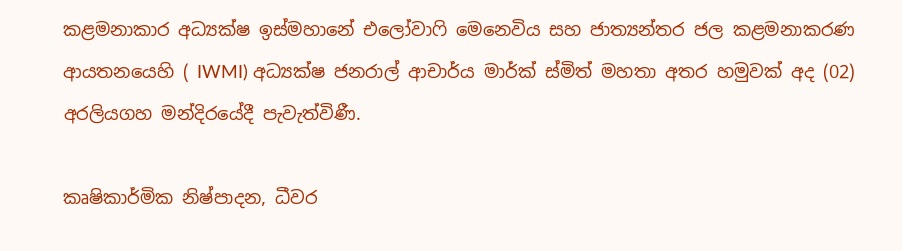කළමනාකාර අධ්‍යක්ෂ ඉස්මහානේ එලෝවාෆි මෙනෙවිය සහ ජාත්‍යන්තර ජල කළමනාකරණ ආයතනයෙහි ( IWMI) අධ්‍යක්ෂ ජනරාල් ආචාර්ය මාර්ක් ස්මිත් මහතා අතර හමුවක් අද (02) අරලියගහ මන්දිරයේදී පැවැත්විණී.

කෘෂිකාර්මික නිෂ්පාදන, ධීවර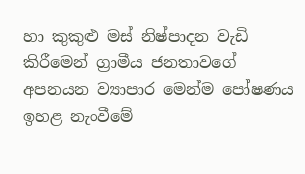හා කුකුළු මස් නිෂ්පාදන වැඩි කිරීමෙන් ග්‍රාමීය ජනතාවගේ අපනයන ව්‍යාපාර මෙන්ම පෝෂණය ඉහළ නැංවීමේ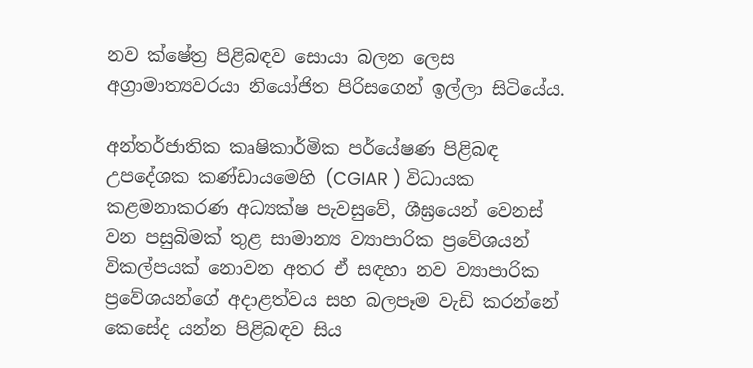නව ක්ෂේත්‍ර පිළිබඳව සොයා බලන ලෙස අග්‍රාමාත්‍යවරයා නියෝජිත පිරිසගෙන් ඉල්ලා සිටියේය.

අන්තර්ජාතික කෘෂිකාර්මික පර්යේෂණ පිළිබඳ උපදේශක කණ්ඩායමෙහි (CGIAR ) විධායක කළමනාකරණ අධ්‍යක්ෂ පැවසුවේ, ශීඝ්‍රයෙන් වෙනස් වන පසුබිමක් තුළ සාමාන්‍ය ව්‍යාපාරික ප්‍රවේශයන් විකල්පයක් නොවන අතර ඒ සඳහා නව ව්‍යාපාරික ප්‍රවේශයන්ගේ අදාළත්වය සහ බලපෑම වැඩි කරන්නේ කෙසේද යන්න පිළිබඳව සිය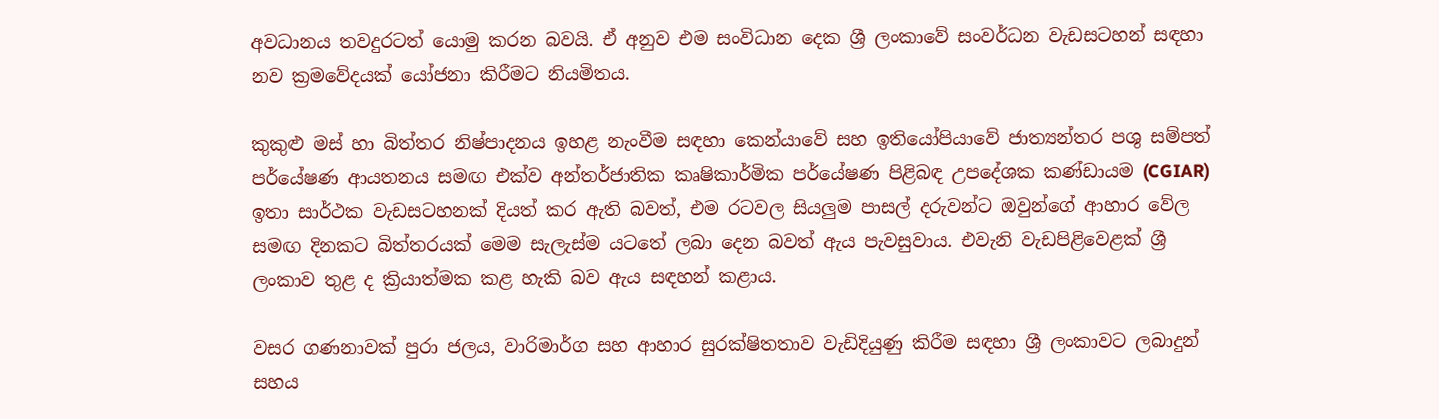අවධානය තවදුරටත් යොමු කරන බවයි. ඒ අනුව එම සංවිධාන දෙක ශ්‍රී ලංකාවේ සංවර්ධන වැඩසටහන් සඳහා නව ක්‍රමවේදයක් යෝජනා කිරීමට නියමිතය.

කුකුළු මස් හා බිත්තර නිෂ්පාදනය ඉහළ නැංවීම සඳහා කෙන්යාවේ සහ ඉතියෝපියාවේ ජාත්‍යන්තර පශු සම්පත් පර්යේෂණ ආයතනය සමඟ එක්ව අන්තර්ජාතික කෘෂිකාර්මික පර්යේෂණ පිළිබඳ උපදේශක කණ්ඩායම (CGIAR) ඉතා සාර්ථක වැඩසටහනක් දියත් කර ඇති බවත්, එම රටවල සියලුම පාසල් දරුවන්ට ඔවුන්ගේ ආහාර වේල සමඟ දිනකට බිත්තරයක් මෙම සැලැස්ම යටතේ ලබා දෙන බවත් ඇය පැවසුවාය. එවැනි වැඩපිළිවෙළක් ශ්‍රී ලංකාව තුළ ද ක්‍රියාත්මක කළ හැකි බව ඇය සඳහන් කළාය.

වසර ගණනාවක් පුරා ජලය, වාරිමාර්ග සහ ආහාර සුරක්ෂිතතාව වැඩිදියුණු කිරීම සඳහා ශ්‍රී ලංකාවට ලබාදුන් සහය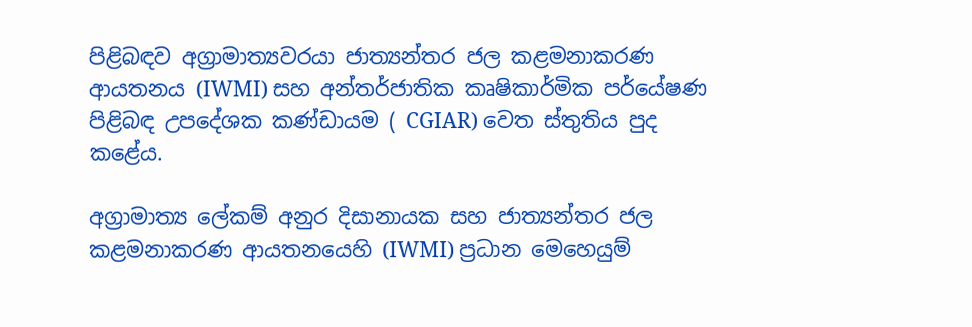පිළිබඳව අග්‍රාමාත්‍යවරයා ජාත්‍යන්තර ජල කළමනාකරණ ආයතනය (IWMI) සහ අන්තර්ජාතික කෘෂිකාර්මික පර්යේෂණ පිළිබඳ උපදේශක කණ්ඩායම ( CGIAR) වෙත ස්තුතිය පුද කළේය.

අග්‍රාමාත්‍ය ලේකම් අනුර දිසානායක සහ ජාත්‍යන්තර ජල කළමනාකරණ ආයතනයෙහි (IWMI) ප්‍රධාන මෙහෙයුම්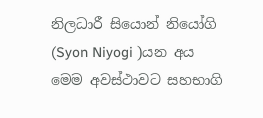නිලධාරී සියොන් නියෝගි (Syon Niyogi )යන අය  මෙම අවස්ථාවට සහභාගි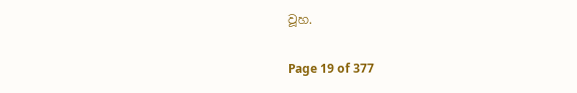වූහ.

Page 19 of 377